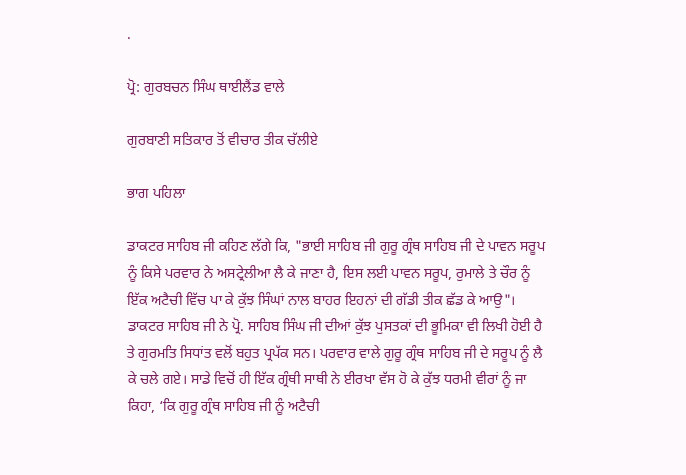.

ਪ੍ਰੋ: ਗੁਰਬਚਨ ਸਿੰਘ ਥਾਈਲੈਂਡ ਵਾਲੇ

ਗੁਰਬਾਣੀ ਸਤਿਕਾਰ ਤੋਂ ਵੀਚਾਰ ਤੀਕ ਚੱਲੀਏ

ਭਾਗ ਪਹਿਲਾ

ਡਾਕਟਰ ਸਾਹਿਬ ਜੀ ਕਹਿਣ ਲੱਗੇ ਕਿ, "ਭਾਈ ਸਾਹਿਬ ਜੀ ਗੁਰੂ ਗ੍ਰੰਥ ਸਾਹਿਬ ਜੀ ਦੇ ਪਾਵਨ ਸਰੂਪ ਨੂੰ ਕਿਸੇ ਪਰਵਾਰ ਨੇ ਅਸਟ੍ਰੇਲੀਆ ਲੈ ਕੇ ਜਾਣਾ ਹੈ, ਇਸ ਲਈ ਪਾਵਨ ਸਰੂਪ, ਰੁਮਾਲੇ ਤੇ ਚੌਰ ਨੂੰ ਇੱਕ ਅਟੈਚੀ ਵਿੱਚ ਪਾ ਕੇ ਕੁੱਝ ਸਿੰਘਾਂ ਨਾਲ ਬਾਹਰ ਇਹਨਾਂ ਦੀ ਗੱਡੀ ਤੀਕ ਛੱਡ ਕੇ ਆਉ"। ਡਾਕਟਰ ਸਾਹਿਬ ਜੀ ਨੇ ਪ੍ਰੋ. ਸਾਹਿਬ ਸਿੰਘ ਜੀ ਦੀਆਂ ਕੁੱਝ ਪੁਸਤਕਾਂ ਦੀ ਭੂਮਿਕਾ ਵੀ ਲਿਖੀ ਹੋਈ ਹੈ ਤੇ ਗੁਰਮਤਿ ਸਿਧਾਂਤ ਵਲੋਂ ਬਹੁਤ ਪ੍ਰਪੱਕ ਸਨ। ਪਰਵਾਰ ਵਾਲੇ ਗੁਰੂ ਗ੍ਰੰਥ ਸਾਹਿਬ ਜੀ ਦੇ ਸਰੂਪ ਨੂੰ ਲੈ ਕੇ ਚਲੇ ਗਏ। ਸਾਡੇ ਵਿਚੋਂ ਹੀ ਇੱਕ ਗ੍ਰੰਥੀ ਸਾਥੀ ਨੇ ਈਰਖਾ ਵੱਸ ਹੋ ਕੇ ਕੁੱਝ ਧਰਮੀ ਵੀਰਾਂ ਨੂੰ ਜਾ ਕਿਹਾ, ‘ਕਿ ਗੁਰੂ ਗ੍ਰੰਥ ਸਾਹਿਬ ਜੀ ਨੂੰ ਅਟੈਚੀ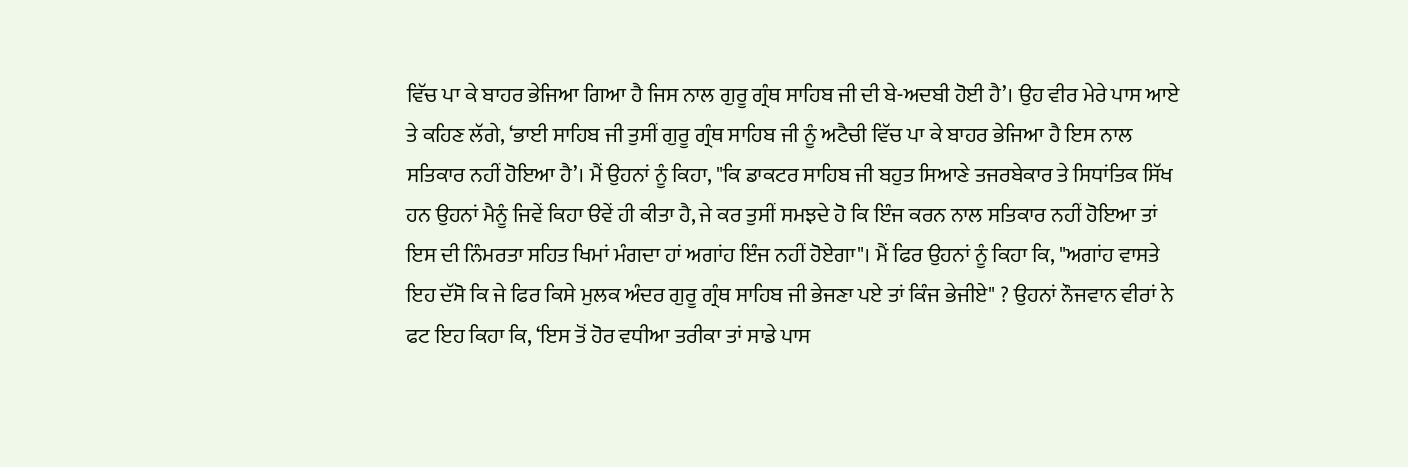ਵਿੱਚ ਪਾ ਕੇ ਬਾਹਰ ਭੇਜਿਆ ਗਿਆ ਹੈ ਜਿਸ ਨਾਲ ਗੁਰੂ ਗ੍ਰੰਥ ਸਾਹਿਬ ਜੀ ਦੀ ਬੇ-ਅਦਬੀ ਹੋਈ ਹੈ’। ਉਹ ਵੀਰ ਮੇਰੇ ਪਾਸ ਆਏ ਤੇ ਕਹਿਣ ਲੱਗੇ, ‘ਭਾਈ ਸਾਹਿਬ ਜੀ ਤੁਸੀਂ ਗੁਰੂ ਗ੍ਰੰਥ ਸਾਹਿਬ ਜੀ ਨੂੰ ਅਟੈਚੀ ਵਿੱਚ ਪਾ ਕੇ ਬਾਹਰ ਭੇਜਿਆ ਹੈ ਇਸ ਨਾਲ ਸਤਿਕਾਰ ਨਹੀਂ ਹੋਇਆ ਹੈ’। ਮੈਂ ਉਹਨਾਂ ਨੂੰ ਕਿਹਾ, "ਕਿ ਡਾਕਟਰ ਸਾਹਿਬ ਜੀ ਬਹੁਤ ਸਿਆਣੇ ਤਜਰਬੇਕਾਰ ਤੇ ਸਿਧਾਂਤਿਕ ਸਿੱਖ ਹਨ ਉਹਨਾਂ ਮੈਨੂੰ ਜਿਵੇਂ ਕਿਹਾ ੳਵੇਂ ਹੀ ਕੀਤਾ ਹੈ, ਜੇ ਕਰ ਤੁਸੀਂ ਸਮਝਦੇ ਹੋ ਕਿ ਇੰਜ ਕਰਨ ਨਾਲ ਸਤਿਕਾਰ ਨਹੀਂ ਹੋਇਆ ਤਾਂ ਇਸ ਦੀ ਨਿੰਮਰਤਾ ਸਹਿਤ ਖਿਮਾਂ ਮੰਗਦਾ ਹਾਂ ਅਗਾਂਹ ਇੰਜ ਨਹੀਂ ਹੋਏਗਾ"। ਮੈਂ ਫਿਰ ਉਹਨਾਂ ਨੂੰ ਕਿਹਾ ਕਿ, "ਅਗਾਂਹ ਵਾਸਤੇ ਇਹ ਦੱਸੋ ਕਿ ਜੇ ਫਿਰ ਕਿਸੇ ਮੁਲਕ ਅੰਦਰ ਗੁਰੂ ਗ੍ਰੰਥ ਸਾਹਿਬ ਜੀ ਭੇਜਣਾ ਪਏ ਤਾਂ ਕਿੰਜ ਭੇਜੀਏ" ? ਉਹਨਾਂ ਨੌਜਵਾਨ ਵੀਰਾਂ ਨੇ ਫਟ ਇਹ ਕਿਹਾ ਕਿ, ‘ਇਸ ਤੋਂ ਹੋਰ ਵਧੀਆ ਤਰੀਕਾ ਤਾਂ ਸਾਡੇ ਪਾਸ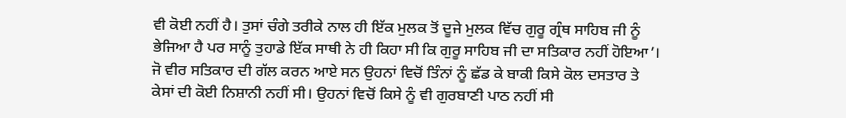ਵੀ ਕੋਈ ਨਹੀਂ ਹੈ। ਤੁਸਾਂ ਚੰਗੇ ਤਰੀਕੇ ਨਾਲ ਹੀ ਇੱਕ ਮੁਲਕ ਤੋਂ ਦੂਜੇ ਮੁਲਕ ਵਿੱਚ ਗੁਰੂ ਗ੍ਰੰਥ ਸਾਹਿਬ ਜੀ ਨੂੰ ਭੇਜਿਆ ਹੈ ਪਰ ਸਾਨੂੰ ਤੁਹਾਡੇ ਇੱਕ ਸਾਥੀ ਨੇ ਹੀ ਕਿਹਾ ਸੀ ਕਿ ਗੁਰੂ ਸਾਹਿਬ ਜੀ ਦਾ ਸਤਿਕਾਰ ਨਹੀਂ ਹੋਇਆ’। ਜੋ ਵੀਰ ਸਤਿਕਾਰ ਦੀ ਗੱਲ ਕਰਨ ਆਏ ਸਨ ਉਹਨਾਂ ਵਿਚੋਂ ਤਿੰਨਾਂ ਨੂੰ ਛੱਡ ਕੇ ਬਾਕੀ ਕਿਸੇ ਕੋਲ ਦਸਤਾਰ ਤੇ ਕੇਸਾਂ ਦੀ ਕੋਈ ਨਿਸ਼ਾਨੀ ਨਹੀਂ ਸੀ। ਉਹਨਾਂ ਵਿਚੋਂ ਕਿਸੇ ਨੂੰ ਵੀ ਗੁਰਬਾਣੀ ਪਾਠ ਨਹੀਂ ਸੀ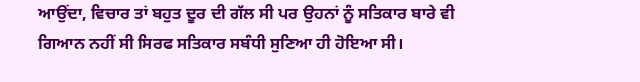ਆਉਂਦਾ, ਵਿਚਾਰ ਤਾਂ ਬਹੁਤ ਦੂਰ ਦੀ ਗੱਲ ਸੀ ਪਰ ਉਹਨਾਂ ਨੂੰ ਸਤਿਕਾਰ ਬਾਰੇ ਵੀ ਗਿਆਨ ਨਹੀਂ ਸੀ ਸਿਰਫ ਸਤਿਕਾਰ ਸਬੰਧੀ ਸੁਣਿਆ ਹੀ ਹੋਇਆ ਸੀ।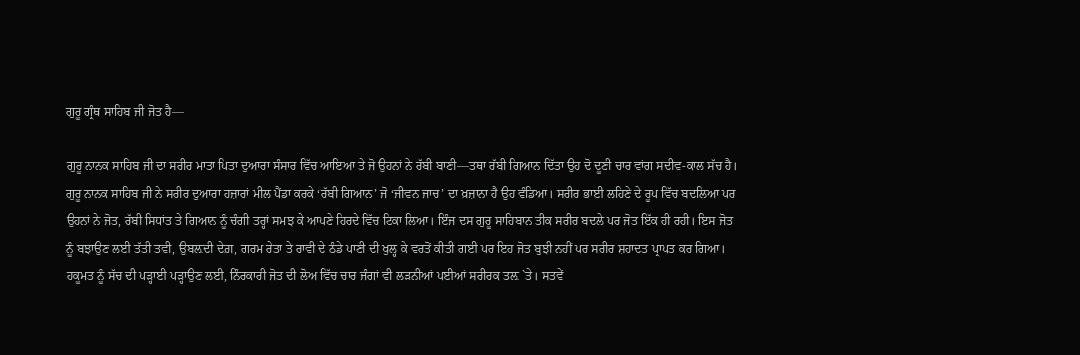ਗੁਰੂ ਗ੍ਰੰਥ ਸਾਹਿਬ ਜੀ ਜੋਤ ਹੈ—

ਗੁਰੂ ਨਾਨਕ ਸਾਹਿਬ ਜੀ ਦਾ ਸਰੀਰ ਮਾਤਾ ਪਿਤਾ ਦੁਆਰਾ ਸੰਸਾਰ ਵਿੱਚ ਆਇਆ ਤੇ ਜੋ ਉਹਨਾਂ ਨੇ ਰੱਬੀ ਬਾਣੀ—ਤਥਾ ਰੱਬੀ ਗਿਆਨ ਦਿੱਤਾ ਉਹ ਦੋ ਦੂਣੀ ਚਾਰ ਵਾਂਗ ਸਦੀਵ-ਕਾਲ ਸੱਚ ਹੈ। ਗੁਰੂ ਨਾਨਕ ਸਾਹਿਬ ਜੀ ਨੇ ਸਰੀਰ ਦੁਆਰਾ ਹਜ਼ਾਰਾਂ ਮੀਲ ਪੈਂਡਾ ਕਰਕੇ ‘ਰੱਬੀ ਗਿਆਨ’ ਜੋ ‘ਜੀਵਨ ਜਾਚ’ ਦਾ ਖ਼ਜ਼ਾਨਾ ਹੈ ਉਹ ਵੰਡਿਆ। ਸਰੀਰ ਭਾਈ ਲਹਿਣੇ ਦੇ ਰੂਪ ਵਿੱਚ ਬਦਲਿਆ ਪਰ ਉਹਨਾਂ ਨੇ ਜੋਤ, ਰੱਬੀ ਸਿਧਾਂਤ ਤੇ ਗਿਆਨ ਨੂੰ ਚੰਗੀ ਤਰ੍ਹਾਂ ਸਮਝ ਕੇ ਆਪਣੇ ਹਿਰਦੇ ਵਿੱਚ ਟਿਕਾ ਲਿਆ। ਇੰਜ ਦਸ ਗੁਰੂ ਸਾਹਿਬਾਨ ਤੀਕ ਸਰੀਰ ਬਦਲੇ ਪਰ ਜੋਤ ਇੱਕ ਹੀ ਰਹੀ। ਇਸ ਜੋਤ ਨੂੰ ਬਝਾਉਣ ਲਈ ਤੱਤੀ ਤਵੀ, ਉਬਲ਼ਦੀ ਦੇਗ਼, ਗਰਮ ਰੇਤਾ ਤੇ ਰਾਵੀ ਦੇ ਠੰਡੇ ਪਾਣੀ ਦੀ ਖੁਲ੍ਹ ਕੇ ਵਰਤੋਂ ਕੀਤੀ ਗਈ ਪਰ ਇਹ ਜੋਤ ਬੁਝੀ ਨਹੀਂ ਪਰ ਸਰੀਰ ਸ਼ਹਾਦਤ ਪ੍ਰਾਪਤ ਕਰ ਗਿਆ। ਹਕੂਮਤ ਨੂੰ ਸੱਚ ਦੀ ਪੜ੍ਹਾਈ ਪੜ੍ਹਾਉਣ ਲਈ, ਨਿੰਰਕਾਰੀ ਜੋਤ ਦੀ ਲੋਅ ਵਿੱਚ ਚਾਰ ਜੰਗਾਂ ਵੀ ਲੜਨੀਆਂ ਪਈਆਂ ਸਰੀਰਕ ਤਲ਼ `ਤੇ। ਸਤਵੇਂ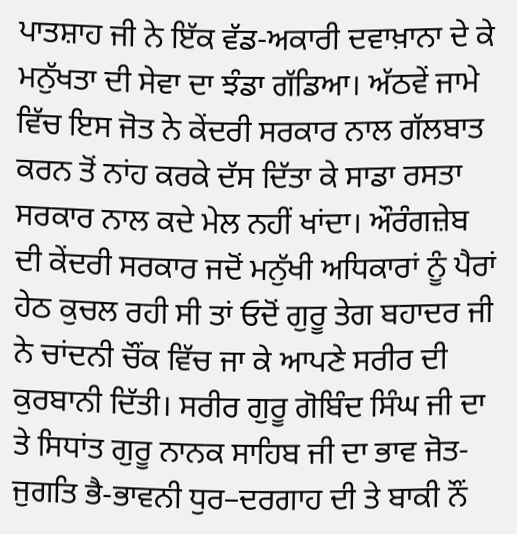ਪਾਤਸ਼ਾਹ ਜੀ ਨੇ ਇੱਕ ਵੱਡ-ਅਕਾਰੀ ਦਵਾਖ਼ਾਨਾ ਦੇ ਕੇ ਮਨੁੱਖਤਾ ਦੀ ਸੇਵਾ ਦਾ ਝੰਡਾ ਗੱਡਿਆ। ਅੱਠਵੇਂ ਜਾਮੇ ਵਿੱਚ ਇਸ ਜੋਤ ਨੇ ਕੇਂਦਰੀ ਸਰਕਾਰ ਨਾਲ ਗੱਲਬਾਤ ਕਰਨ ਤੋਂ ਨਾਂਹ ਕਰਕੇ ਦੱਸ ਦਿੱਤਾ ਕੇ ਸਾਡਾ ਰਸਤਾ ਸਰਕਾਰ ਨਾਲ ਕਦੇ ਮੇਲ ਨਹੀਂ ਖਾਂਦਾ। ਔਰੰਗਜ਼ੇਬ ਦੀ ਕੇਂਦਰੀ ਸਰਕਾਰ ਜਦੋਂ ਮਨੁੱਖੀ ਅਧਿਕਾਰਾਂ ਨੂੰ ਪੈਰਾਂ ਹੇਠ ਕੁਚਲ ਰਹੀ ਸੀ ਤਾਂ ਓਦੋਂ ਗੁਰੂ ਤੇਗ ਬਹਾਦਰ ਜੀ ਨੇ ਚਾਂਦਨੀ ਚੌਂਕ ਵਿੱਚ ਜਾ ਕੇ ਆਪਣੇ ਸਰੀਰ ਦੀ ਕੁਰਬਾਨੀ ਦਿੱਤੀ। ਸਰੀਰ ਗੁਰੂ ਗੋਬਿੰਦ ਸਿੰਘ ਜੀ ਦਾ ਤੇ ਸਿਧਾਂਤ ਗੁਰੂ ਨਾਨਕ ਸਾਹਿਬ ਜੀ ਦਾ ਭਾਵ ਜੋਤ-ਜੁਗਤਿ ਭੈ-ਭਾਵਨੀ ਧੁਰ–ਦਰਗਾਹ ਦੀ ਤੇ ਬਾਕੀ ਨੌਂ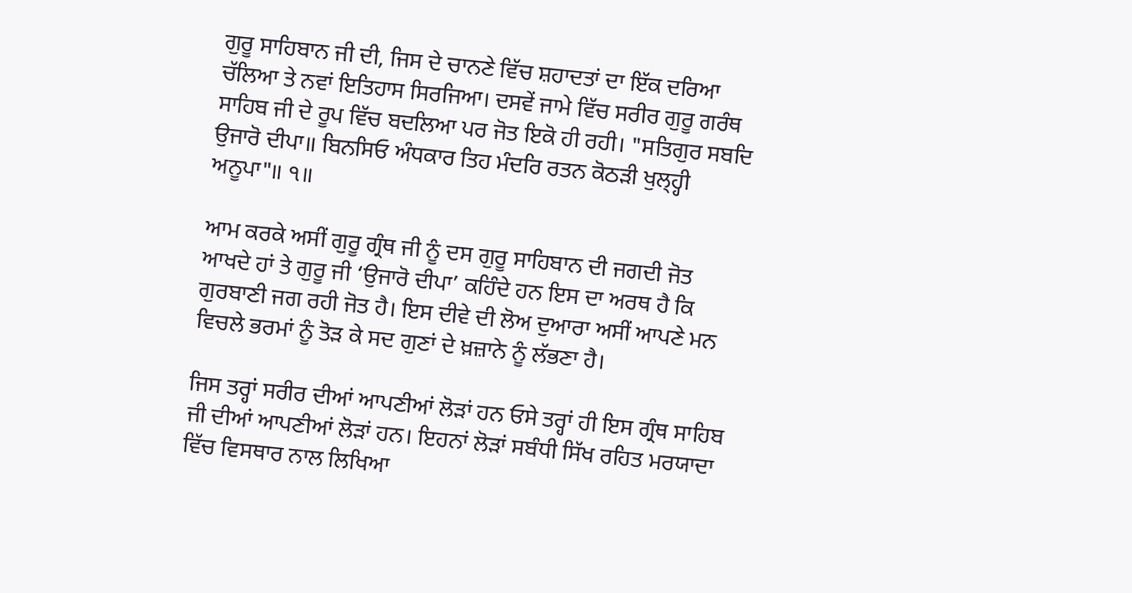ਗੁਰੂ ਸਾਹਿਬਾਨ ਜੀ ਦੀ, ਜਿਸ ਦੇ ਚਾਨਣੇ ਵਿੱਚ ਸ਼ਹਾਦਤਾਂ ਦਾ ਇੱਕ ਦਰਿਆ ਚੱਲਿਆ ਤੇ ਨਵਾਂ ਇਤਿਹਾਸ ਸਿਰਜਿਆ। ਦਸਵੇਂ ਜਾਮੇ ਵਿੱਚ ਸਰੀਰ ਗੁਰੂ ਗਰੰਥ ਸਾਹਿਬ ਜੀ ਦੇ ਰੂਪ ਵਿੱਚ ਬਦਲਿਆ ਪਰ ਜੋਤ ਇਕੋ ਹੀ ਰਹੀ। "ਸਤਿਗੁਰ ਸਬਦਿ ਉਜਾਰੋ ਦੀਪਾ॥ ਬਿਨਸਿਓ ਅੰਧਕਾਰ ਤਿਹ ਮੰਦਰਿ ਰਤਨ ਕੋਠੜੀ ਖੁਲ੍ਹ੍ਹੀ ਅਨੂਪਾ"॥ ੧॥

ਆਮ ਕਰਕੇ ਅਸੀਂ ਗੁਰੂ ਗ੍ਰੰਥ ਜੀ ਨੂੰ ਦਸ ਗੁਰੂ ਸਾਹਿਬਾਨ ਦੀ ਜਗਦੀ ਜੋਤ ਆਖਦੇ ਹਾਂ ਤੇ ਗੁਰੂ ਜੀ ‘ਉਜਾਰੋ ਦੀਪਾ’ ਕਹਿੰਦੇ ਹਨ ਇਸ ਦਾ ਅਰਥ ਹੈ ਕਿ ਗੁਰਬਾਣੀ ਜਗ ਰਹੀ ਜੋਤ ਹੈ। ਇਸ ਦੀਵੇ ਦੀ ਲੋਅ ਦੁਆਰਾ ਅਸੀਂ ਆਪਣੇ ਮਨ ਵਿਚਲੇ ਭਰਮਾਂ ਨੂੰ ਤੋੜ ਕੇ ਸਦ ਗੁਣਾਂ ਦੇ ਖ਼ਜ਼ਾਨੇ ਨੂੰ ਲੱਭਣਾ ਹੈ।

ਜਿਸ ਤਰ੍ਹਾਂ ਸਰੀਰ ਦੀਆਂ ਆਪਣੀਆਂ ਲੋੜਾਂ ਹਨ ਓਸੇ ਤਰ੍ਹਾਂ ਹੀ ਇਸ ਗ੍ਰੰਥ ਸਾਹਿਬ ਜੀ ਦੀਆਂ ਆਪਣੀਆਂ ਲੋੜਾਂ ਹਨ। ਇਹਨਾਂ ਲੋੜਾਂ ਸਬੰਧੀ ਸਿੱਖ ਰਹਿਤ ਮਰਯਾਦਾ ਵਿੱਚ ਵਿਸਥਾਰ ਨਾਲ ਲਿਖਿਆ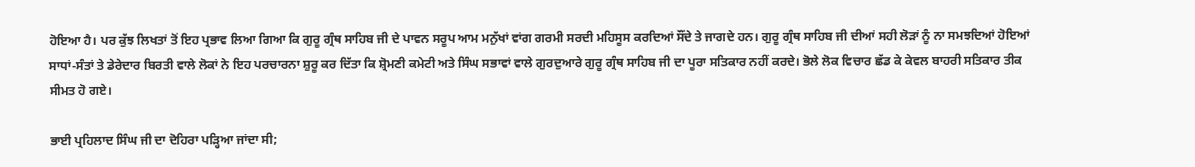ਹੋਇਆ ਹੈ। ਪਰ ਕੁੱਝ ਲਿਖਤਾਂ ਤੋਂ ਇਹ ਪ੍ਰਭਾਵ ਲਿਆ ਗਿਆ ਕਿ ਗੁਰੂ ਗ੍ਰੰਥ ਸਾਹਿਬ ਜੀ ਦੇ ਪਾਵਨ ਸਰੂਪ ਆਮ ਮਨੁੱਖਾਂ ਵਾਂਗ ਗਰਮੀ ਸਰਦੀ ਮਹਿਸੂਸ ਕਰਦਿਆਂ ਸੌਂਦੇ ਤੇ ਜਾਗਦੇ ਹਨ। ਗੁਰੂ ਗ੍ਰੰਥ ਸਾਹਿਬ ਜੀ ਦੀਆਂ ਸਹੀ ਲੋੜਾਂ ਨੂੰ ਨਾ ਸਮਝਦਿਆਂ ਹੋਇਆਂ ਸਾਧਾਂ-ਸੰਤਾਂ ਤੇ ਡੇਰੇਦਾਰ ਬਿਰਤੀ ਵਾਲੇ ਲੋਕਾਂ ਨੇ ਇਹ ਪਰਚਾਰਨਾ ਸ਼ੁਰੂ ਕਰ ਦਿੱਤਾ ਕਿ ਸ਼੍ਰੋਮਣੀ ਕਮੇਟੀ ਅਤੇ ਸਿੰਘ ਸਭਾਵਾਂ ਵਾਲੇ ਗੁਰਦੁਆਰੇ ਗੁਰੂ ਗ੍ਰੰਥ ਸਾਹਿਬ ਜੀ ਦਾ ਪੂਰਾ ਸਤਿਕਾਰ ਨਹੀਂ ਕਰਦੇ। ਭੋਲੇ ਲੋਕ ਵਿਚਾਰ ਛੱਡ ਕੇ ਕੇਵਲ ਬਾਹਰੀ ਸਤਿਕਾਰ ਤੀਕ ਸੀਮਤ ਹੋ ਗਏ।

ਭਾਈ ਪ੍ਰਹਿਲਾਦ ਸਿੰਘ ਜੀ ਦਾ ਦੋਹਿਰਾ ਪੜ੍ਹਿਆ ਜਾਂਦਾ ਸੀ;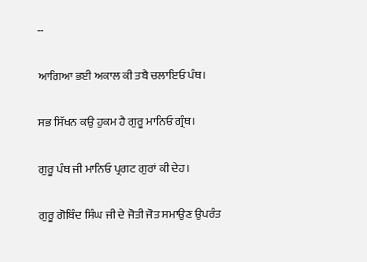--

ਆਗਿਆ ਭਈ ਅਕਾਲ ਕੀ ਤਬੈ ਚਲਾਇਓ ਪੰਥ।

ਸਭ ਸਿੱਖਨ ਕਉ ਹੁਕਮ ਹੈ ਗੁਰੂ ਮਾਨਿਓ ਗ੍ਰੰਥ।

ਗੁਰੂ ਪੰਥ ਜੀ ਮਾਨਿਓ ਪ੍ਰਗਟ ਗੁਰਾਂ ਕੀ ਦੇਹ।

ਗੁਰੂ ਗੋਬਿੰਦ ਸਿੰਘ ਜੀ ਦੇ ਜੋਤੀ ਜੋਤ ਸਮਾਉਣ ਉਪਰੰਤ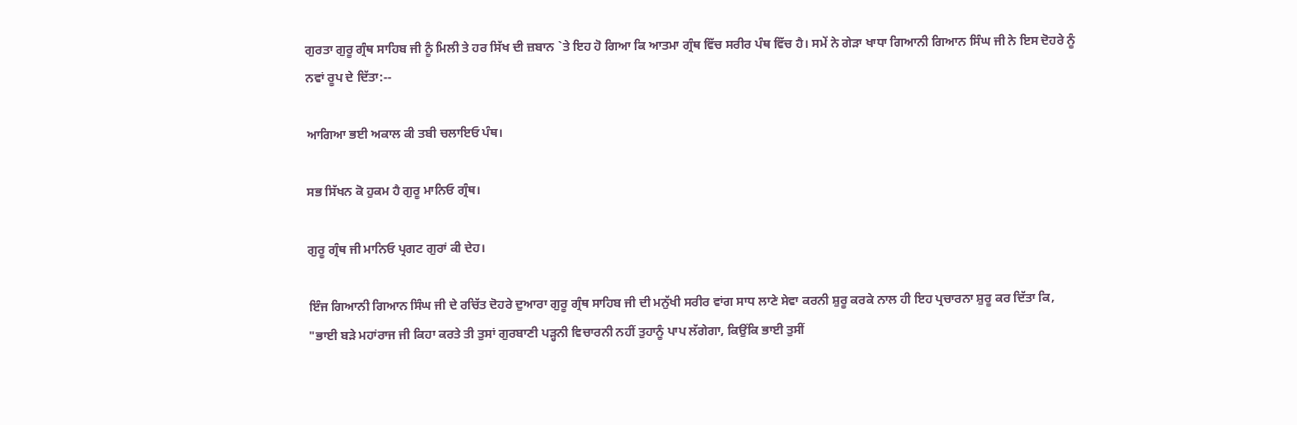ਗੁਰਤਾ ਗੁਰੂ ਗ੍ਰੰਥ ਸਾਹਿਬ ਜੀ ਨੂੰ ਮਿਲੀ ਤੇ ਹਰ ਸਿੱਖ ਦੀ ਜ਼ਬਾਨ `ਤੇ ਇਹ ਹੋ ਗਿਆ ਕਿ ਆਤਮਾ ਗ੍ਰੰਥ ਵਿੱਚ ਸਰੀਰ ਪੰਥ ਵਿੱਚ ਹੈ। ਸਮੇਂ ਨੇ ਗੇੜਾ ਖਾਧਾ ਗਿਆਨੀ ਗਿਆਨ ਸਿੰਘ ਜੀ ਨੇ ਇਸ ਦੋਹਰੇ ਨੂੰ ਨਵਾਂ ਰੂਪ ਦੇ ਦਿੱਤਾ:--

ਆਗਿਆ ਭਈ ਅਕਾਲ ਕੀ ਤਬੀ ਚਲਾਇਓ ਪੰਥ।

ਸਭ ਸਿੱਖਨ ਕੋ ਹੁਕਮ ਹੈ ਗੁਰੂ ਮਾਨਿਓ ਗ੍ਰੰਥ।

ਗੁਰੂ ਗ੍ਰੰਥ ਜੀ ਮਾਨਿਓ ਪ੍ਰਗਟ ਗੁਰਾਂ ਕੀ ਦੇਹ।

ਇੰਜ ਗਿਆਨੀ ਗਿਆਨ ਸਿੰਘ ਜੀ ਦੇ ਰਚਿੱਤ ਦੋਹਰੇ ਦੁਆਰਾ ਗੁਰੂ ਗ੍ਰੰਥ ਸਾਹਿਬ ਜੀ ਦੀ ਮਨੁੱਖੀ ਸਰੀਰ ਵਾਂਗ ਸਾਧ ਲਾਣੇ ਸੇਵਾ ਕਰਨੀ ਸ਼ੁਰੂ ਕਰਕੇ ਨਾਲ ਹੀ ਇਹ ਪ੍ਰਚਾਰਨਾ ਸ਼ੁਰੂ ਕਰ ਦਿੱਤਾ ਕਿ, "ਭਾਈ ਬੜੇ ਮਹਾਂਰਾਜ ਜੀ ਕਿਹਾ ਕਰਤੇ ਤੀ ਤੁਸਾਂ ਗੁਰਬਾਣੀ ਪੜ੍ਹਨੀ ਵਿਚਾਰਨੀ ਨਹੀਂ ਤੁਹਾਨੂੰ ਪਾਪ ਲੱਗੇਗਾ, ਕਿਉਂਕਿ ਭਾਈ ਤੁਸੀਂ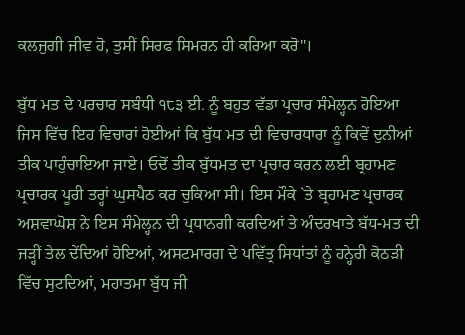ਕਲਜੁਗੀ ਜੀਵ ਹੋ, ਤੁਸੀਂ ਸਿਰਫ ਸਿਮਰਨ ਹੀ ਕਰਿਆ ਕਰੋ"।

ਬੁੱਧ ਮਤ ਦੇ ਪਰਚਾਰ ਸਬੰਧੀ ੧੮੩ ਈ. ਨੂੰ ਬਹੁਤ ਵੱਡਾ ਪ੍ਰਚਾਰ ਸੰਮੇਲ੍ਹਨ ਹੋਇਆ ਜਿਸ ਵਿੱਚ ਇਹ ਵਿਚਾਰਾਂ ਹੋਈਆਂ ਕਿ ਬੁੱਧ ਮਤ ਦੀ ਵਿਚਾਰਧਾਰਾ ਨੂੰ ਕਿਵੇਂ ਦੁਨੀਆਂ ਤੀਕ ਪਾਹੁੰਚਾਇਆ ਜਾਏ। ਓਦੋਂ ਤੀਕ ਬੁੱਧਮਤ ਦਾ ਪ੍ਰਚਾਰ ਕਰਨ ਲਈ ਬ੍ਰਹਾਮਣ ਪ੍ਰਚਾਰਕ ਪੂਰੀ ਤਰ੍ਹਾਂ ਘੁਸਪੈਠ ਕਰ ਚੁਕਿਆ ਸੀ। ਇਸ ਮੌਕੇ `ਤੇ ਬ੍ਰਹਾਮਣ ਪ੍ਰਚਾਰਕ ਅਸ਼ਵਾਘੋਸ਼ ਨੇ ਇਸ ਸੰਮੇਲ੍ਹਨ ਦੀ ਪ੍ਰਧਾਨਗੀ ਕਰਦਿਆਂ ਤੇ ਅੰਦਰਖਾਤੇ ਬੱਧ-ਮਤ ਦੀ ਜੜ੍ਹੀਂ ਤੇਲ ਦੇਂਦਿਆਂ ਹੋਇਆਂ, ਅਸਟਮਾਰਗ ਦੇ ਪਵਿੱਤ੍ਰ ਸਿਧਾਂਤਾਂ ਨੂੰ ਹਨ੍ਹੇਰੀ ਕੋਠੜੀ ਵਿੱਚ ਸੁਟਦਿਆਂ, ਮਹਾਤਮਾ ਬੁੱਧ ਜੀ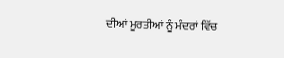ਦੀਆਂ ਮੂਰਤੀਆਂ ਨੂੰ ਮੰਦਰਾਂ ਵਿੱਚ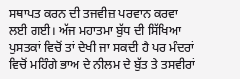ਸਥਾਪਤ ਕਰਨ ਦੀ ਤਜਵੀਜ਼ ਪਰਵਾਨ ਕਰਵਾ ਲਈ ਗਈ। ਅੱਜ ਮਹਾਤਮਾ ਬੁੱਧ ਦੀ ਸਿੱਖਿਆ ਪੁਸਤਕਾਂ ਵਿਚੋਂ ਤਾਂ ਦੇਖੀ ਜਾ ਸਕਦੀ ਹੈ ਪਰ ਮੰਦਰਾਂ ਵਿਚੋਂ ਮਹਿੰਗੇ ਭਾਅ ਦੇ ਨੀਲਮ ਦੇ ਬੁੱਤ ਤੇ ਤਸਵੀਰਾਂ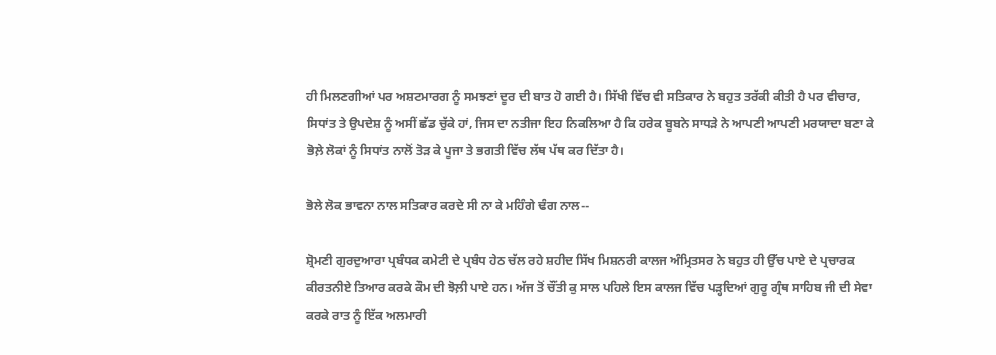ਹੀ ਮਿਲਣਗੀਆਂ ਪਰ ਅਸ਼ਟਮਾਰਗ ਨੂੰ ਸਮਝਣਾਂ ਦੂਰ ਦੀ ਬਾਤ ਹੋ ਗਈ ਹੈ। ਸਿੱਖੀ ਵਿੱਚ ਵੀ ਸਤਿਕਾਰ ਨੇ ਬਹੁਤ ਤਰੱਕੀ ਕੀਤੀ ਹੈ ਪਰ ਵੀਚਾਰ, ਸਿਧਾਂਤ ਤੇ ਉਪਦੇਸ਼ ਨੂੰ ਅਸੀਂ ਛੱਡ ਚੁੱਕੇ ਹਾਂ, ਜਿਸ ਦਾ ਨਤੀਜਾ ਇਹ ਨਿਕਲਿਆ ਹੈ ਕਿ ਹਰੇਕ ਬੂਬਨੇ ਸਾਧੜੇ ਨੇ ਆਪਣੀ ਆਪਣੀ ਮਰਯਾਦਾ ਬਣਾ ਕੇ ਭੋਲ਼ੇ ਲੋਕਾਂ ਨੂੰ ਸਿਧਾਂਤ ਨਾਲੋਂ ਤੋੜ ਕੇ ਪੂਜਾ ਤੇ ਭਗਤੀ ਵਿੱਚ ਲੱਥ ਪੱਥ ਕਰ ਦਿੱਤਾ ਹੈ।

ਭੋਲੇ ਲੋਕ ਭਾਵਨਾ ਨਾਲ ਸਤਿਕਾਰ ਕਰਦੇ ਸੀ ਨਾ ਕੇ ਮਹਿੰਗੇ ਢੰਗ ਨਾਲ--

ਸ਼੍ਰੋਮਣੀ ਗੁਰਦੁਆਰਾ ਪ੍ਰਬੰਧਕ ਕਮੇਟੀ ਦੇ ਪ੍ਰਬੰਧ ਹੇਠ ਚੱਲ ਰਹੇ ਸ਼ਹੀਦ ਸਿੱਖ ਮਿਸ਼ਨਰੀ ਕਾਲਜ ਅੰਮ੍ਰਿਤਸਰ ਨੇ ਬਹੁਤ ਹੀ ਉੱਚ ਪਾਏ ਦੇ ਪ੍ਰਚਾਰਕ ਕੀਰਤਨੀਏ ਤਿਆਰ ਕਰਕੇ ਕੌਮ ਦੀ ਝੋਲ਼ੀ ਪਾਏ ਹਨ। ਅੱਜ ਤੋਂ ਚੌਂਤੀ ਕੁ ਸਾਲ ਪਹਿਲੇ ਇਸ ਕਾਲਜ ਵਿੱਚ ਪੜ੍ਹਦਿਆਂ ਗੁਰੂ ਗ੍ਰੰਥ ਸਾਹਿਬ ਜੀ ਦੀ ਸੇਵਾ ਕਰਕੇ ਰਾਤ ਨੂੰ ਇੱਕ ਅਲਮਾਰੀ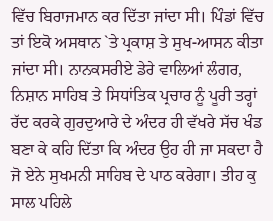ਵਿੱਚ ਬਿਰਾਜਮਾਨ ਕਰ ਦਿੱਤਾ ਜਾਂਦਾ ਸੀ। ਪਿੰਡਾਂ ਵਿੱਚ ਤਾਂ ਇਕੋ ਅਸਥਾਨ `ਤੇ ਪ੍ਰਕਾਸ਼ ਤੇ ਸੁਖ-ਆਸਨ ਕੀਤਾ ਜਾਂਦਾ ਸੀ। ਨਾਨਕਸਰੀਏ ਡੇਰੇ ਵਾਲਿਆਂ ਲੰਗਰ, ਨਿਸ਼ਾਨ ਸਾਹਿਬ ਤੇ ਸਿਧਾਂਤਿਕ ਪ੍ਰਚਾਰ ਨੂੰ ਪੂਰੀ ਤਰ੍ਹਾਂ ਰੱਦ ਕਰਕੇ ਗੁਰਦੁਆਰੇ ਦੇ ਅੰਦਰ ਹੀ ਵੱਖਰੇ ਸੱਚ ਖੰਡ ਬਣਾ ਕੇ ਕਹਿ ਦਿੱਤਾ ਕਿ ਅੰਦਰ ਉਹ ਹੀ ਜਾ ਸਕਦਾ ਹੈ ਜੋ ਏਨੇ ਸੁਖਮਨੀ ਸਾਹਿਬ ਦੇ ਪਾਠ ਕਰੇਗਾ। ਤੀਹ ਕੁ ਸਾਲ ਪਹਿਲੇ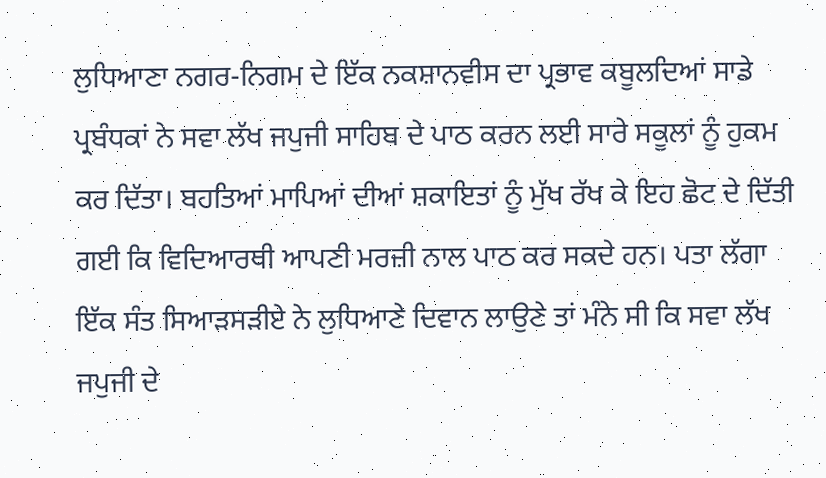ਲੁਧਿਆਣਾ ਨਗਰ-ਨਿਗਮ ਦੇ ਇੱਕ ਨਕਸ਼ਾਨਵੀਸ ਦਾ ਪ੍ਰਭਾਵ ਕਬੂਲਦਿਆਂ ਸਾਡੇ ਪ੍ਰਬੰਧਕਾਂ ਨੇ ਸਵਾ ਲੱਖ ਜਪੁਜੀ ਸਾਹਿਬ ਦੇ ਪਾਠ ਕਰਨ ਲਈ ਸਾਰੇ ਸਕੂਲਾਂ ਨੂੰ ਹੁਕਮ ਕਰ ਦਿੱਤਾ। ਬਹਤਿਆਂ ਮਾਪਿਆਂ ਦੀਆਂ ਸ਼ਕਾਇਤਾਂ ਨੂੰ ਮੁੱਖ ਰੱਖ ਕੇ ਇਹ ਛੋਟ ਦੇ ਦਿੱਤੀ ਗਈ ਕਿ ਵਿਦਿਆਰਥੀ ਆਪਣੀ ਮਰਜ਼ੀ ਨਾਲ ਪਾਠ ਕਰ ਸਕਦੇ ਹਨ। ਪਤਾ ਲੱਗਾ ਇੱਕ ਸੰਤ ਸਿਆੜਸੜੀਏ ਨੇ ਲੁਧਿਆਣੇ ਦਿਵਾਨ ਲਾਉਣੇ ਤਾਂ ਮੰਨੇ ਸੀ ਕਿ ਸਵਾ ਲੱਖ ਜਪੁਜੀ ਦੇ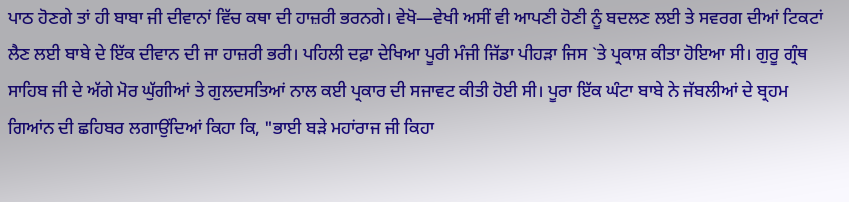ਪਾਠ ਹੋਣਗੇ ਤਾਂ ਹੀ ਬਾਬਾ ਜੀ ਦੀਵਾਨਾਂ ਵਿੱਚ ਕਥਾ ਦੀ ਹਾਜ਼ਰੀ ਭਰਨਗੇ। ਵੇਖੋ—ਵੇਖੀ ਅਸੀਂ ਵੀ ਆਪਣੀ ਹੋਣੀ ਨੂੰ ਬਦਲਣ ਲਈ ਤੇ ਸਵਰਗ ਦੀਆਂ ਟਿਕਟਾਂ ਲੈਣ ਲਈ ਬਾਬੇ ਦੇ ਇੱਕ ਦੀਵਾਨ ਦੀ ਜਾ ਹਾਜ਼ਰੀ ਭਰੀ। ਪਹਿਲੀ ਦਫ਼ਾ ਦੇਖਿਆ ਪੂਰੀ ਮੰਜੀ ਜਿੱਡਾ ਪੀਹੜਾ ਜਿਸ `ਤੇ ਪ੍ਰਕਾਸ਼ ਕੀਤਾ ਹੋਇਆ ਸੀ। ਗੁਰੂ ਗ੍ਰੰਥ ਸਾਹਿਬ ਜੀ ਦੇ ਅੱਗੇ ਮੋਰ ਘੁੱਗੀਆਂ ਤੇ ਗੁਲਦਸਤਿਆਂ ਨਾਲ ਕਈ ਪ੍ਰਕਾਰ ਦੀ ਸਜਾਵਟ ਕੀਤੀ ਹੋਈ ਸੀ। ਪੂਰਾ ਇੱਕ ਘੰਟਾ ਬਾਬੇ ਨੇ ਜੱਬਲੀਆਂ ਦੇ ਬ੍ਰਹਮ ਗਿਆਂਨ ਦੀ ਛਹਿਬਰ ਲਗਾਉਂਦਿਆਂ ਕਿਹਾ ਕਿ, "ਭਾਈ ਬੜੇ ਮਹਾਂਰਾਜ ਜੀ ਕਿਹਾ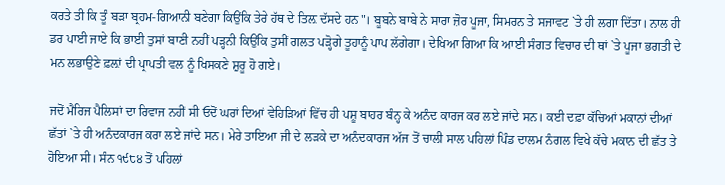ਕਰਤੇ ਤੀ ਕਿ ਤੂੰ ਬੜਾ ਬ੍ਰਹਮ-ਗਿਆਨੀ ਬਣੇਗਾ ਕਿਉਂਕਿ ਤੇਰੇ ਹੱਥ ਦੇ ਤਿਲ਼ ਦੱਸਦੇ ਹਨ"। ਬੂਬਨੇ ਬਾਬੇ ਨੇ ਸਾਰਾ ਜ਼ੋਰ ਪੂਜਾ, ਸਿਮਰਨ ਤੇ ਸਜਾਵਟ `ਤੇ ਹੀ ਲਗਾ ਦਿੱਤਾ। ਨਾਲ ਹੀ ਡਰ ਪਾਈ ਜਾਏ ਕਿ ਭਾਈ ਤੁਸਾਂ ਬਾਣੀ ਨਹੀਂ ਪੜ੍ਹਨੀ ਕਿਉਂਕਿ ਤੁਸੀਂ ਗਲਤ ਪੜ੍ਹੋਗੇ ਤੂਹਾਨੂੰ ਪਾਪ ਲੱਗੇਗਾ। ਦੇਖਿਆ ਗਿਆ ਕਿ ਆਈ ਸੰਗਤ ਵਿਚਾਰ ਦੀ ਥਾਂ `ਤੇ ਪੂਜਾ ਭਗਤੀ ਦੇ ਮਨ ਲਭਾਉਣੇ ਫ਼ਲ਼ਾਂ ਦੀ ਪ੍ਰਾਪਤੀ ਵਲ ਨੂੰ ਖਿਸਕਣੇ ਸ਼ੁਰੂ ਹੋ ਗਏ।

ਜਦੋਂ ਮੈਰਿਜ ਪੈਲਿਸਾਂ ਦਾ ਰਿਵਾਜ ਨਹੀਂ ਸੀ ਓਦੋਂ ਘਰਾਂ ਦਿਆਂ ਵੇਹਿੜਿਆਂ ਵਿੱਚ ਹੀ ਪਸ਼ੂ ਬਾਹਰ ਬੰਨ੍ਹ ਕੇ ਅਨੰਦ ਕਾਰਜ ਕਰ ਲਏ ਜਾਂਦੇ ਸਨ। ਕਈ ਦਫ਼ਾ ਕੱਚਿਆਂ ਮਕਾਨਾਂ ਦੀਆਂ ਛੱਤਾਂ `ਤੇ ਹੀ ਅਨੰਦਕਾਰਜ ਕਰਾ ਲਏ ਜਾਂਦੇ ਸਨ। ਮੇਰੇ ਤਾਇਆ ਜੀ ਦੇ ਲੜਕੇ ਦਾ ਅਨੰਦਕਾਰਜ ਅੱਜ ਤੋਂ ਚਾਲੀ ਸਾਲ ਪਹਿਲਾਂ ਪਿੰਡ ਦਾਲਮ ਨੰਗਲ ਵਿਖੇ ਕੱਚੇ ਮਕਾਨ ਦੀ ਛੱਤ ਤੇ ਹੋਇਆ ਸੀ। ਸੰਨ ੧੯੮੪ ਤੋਂ ਪਹਿਲਾਂ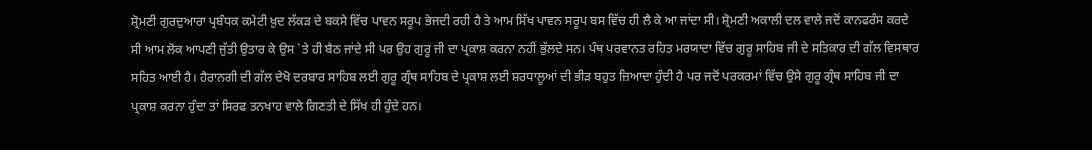ਸ਼੍ਰੋਮਣੀ ਗੁਰਦੁਆਰਾ ਪ੍ਰਬੰਧਕ ਕਮੇਟੀ ਖ਼ੁਦ ਲੱਕੜ ਦੇ ਬਕਸੇ ਵਿੱਚ ਪਾਵਨ ਸਰੂਪ ਭੇਜਦੀ ਰਹੀ ਹੈ ਤੇ ਆਮ ਸਿੱਖ ਪਾਵਨ ਸਰੂਪ ਬਸ ਵਿੱਚ ਹੀ ਲੈ ਕੇ ਆ ਜਾਂਦਾ ਸੀ। ਸ਼੍ਰੋਮਣੀ ਅਕਾਲੀ ਦਲ ਵਾਲੇ ਜਦੋਂ ਕਾਨਫਰੰਸ ਕਰਦੇ ਸੀ ਆਮ ਲੋਕ ਆਪਣੀ ਜੁੱਤੀ ਉਤਾਰ ਕੇ ਉਸ `ਤੇ ਹੀ ਬੈਠ ਜਾਂਦੇ ਸੀ ਪਰ ਉਹ ਗੁਰੂ ਜੀ ਦਾ ਪ੍ਰਕਾਸ਼ ਕਰਨਾ ਨਹੀਂ ਭੁੱਲਦੇ ਸਨ। ਪੰਥ ਪਰਵਾਨਤ ਰਹਿਤ ਮਰਯਾਦਾ ਵਿੱਚ ਗੁਰੂ ਸਾਹਿਬ ਜੀ ਦੇ ਸਤਿਕਾਰ ਦੀ ਗੱਲ ਵਿਸਥਾਰ ਸਹਿਤ ਆਈ ਹੈ। ਹੈਰਾਨਗੀ ਦੀ ਗੱਲ ਦੇਖੋ ਦਰਬਾਰ ਸਾਹਿਬ ਲਈ ਗੁਰੂ ਗ੍ਰੰਥ ਸਾਹਿਬ ਦੇ ਪ੍ਰਕਾਸ਼ ਲਈ ਸ਼ਰਧਾਲੂਆਂ ਦੀ ਭੀੜ ਬਹੁਤ ਜ਼ਿਆਦਾ ਹੁੰਦੀ ਹੈ ਪਰ ਜਦੋਂ ਪਰਕਰਮਾਂ ਵਿੱਚ ਉਸੇ ਗੁਰੂ ਗ੍ਰੰਥ ਸਾਹਿਬ ਜੀ ਦਾ ਪ੍ਰਕਾਸ਼ ਕਰਨਾ ਹੁੰਦਾ ਤਾਂ ਸਿਰਫ ਤਨਖਾਹ ਵਾਲੇ ਗਿਣਤੀ ਦੇ ਸਿੱਖ ਹੀ ਹੁੰਦੇ ਹਨ।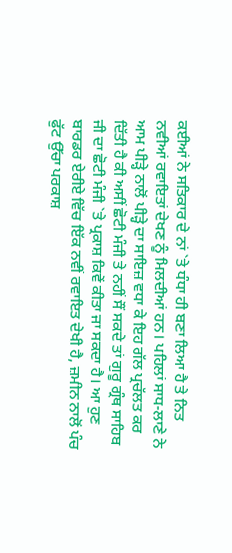ਕਈਆਂ ਨੇ ਸਤਿਕਾਰ ਦੇ ਨਾਂ `ਤੇ ਧੰਧਾ ਹੀ ਬਣਾ ਲਿਆ ਹੈ ਤੇ ਨਿਤ ਨਵੀਆਂ ਰਵਾਇਤਾਂ ਦੇਖਣ ਨੂੰ ਮਿਲਦੀਆਂ ਹਨ। ਪਹਿਲਾਂ ਸਾਧ-ਲਾਣੇ ਨੇ ਆਮ ਪੀੜ੍ਹੇ ਨਾਲੋਂ ਪੀੜ੍ਹੇ ਦਾ ਸਾਇਜ਼ ਵਧਾ ਕੇ ਇਹ ਗੱਲ ਪ੍ਰਚੱਲਤ ਕਰ ਦਿੱਤੀ ਹੈ ਕੀ ਅਸੀਂ ਛੋਟੀ ਮੰਜੀ ਤੇ ਨਹੀਂ ਸੌਂ ਸਕਦੇ ਤਾਂ ਗੁਰੂ ਗ੍ਰੰਥ ਸਾਹਿਬ ਜੀ ਦਾ ਛੋਟੀ ਮੰਜੀ `ਤੇ ਪ੍ਰਕਾਸ਼ ਕਿਵੇਂ ਕੀਤਾ ਜਾ ਸਕਦਾ ਹੈ। ਆ ਹੁਣ ਬਾਰਡਰ ਏਰੀਏ ਵਿੱਚ ਇੱਕ ਨਵੀਂ ਰਵਾਇਤ ਦੇਖੀ ਹੈ, ਜ਼ਮੀਨ ਨਾਲੋਂ ਪੰਚ ਫੁੱਟ ਉੱਚਾ ਪਰਕਾਸ਼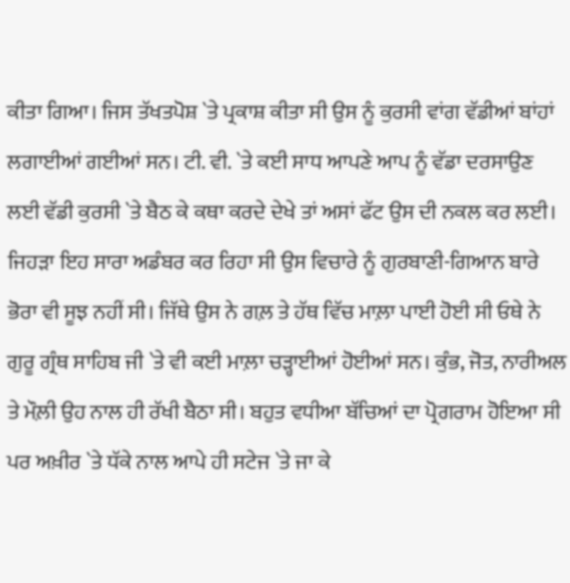ਕੀਤਾ ਗਿਆ। ਜਿਸ ਤੱਖਤਪੋਸ਼ `ਤੇ ਪ੍ਰਕਾਸ਼ ਕੀਤਾ ਸੀ ਉਸ ਨੂੰ ਕੁਰਸੀ ਵਾਂਗ ਵੱਡੀਆਂ ਬਾਂਹਾਂ ਲਗਾਈਆਂ ਗਈਆਂ ਸਨ। ਟੀ. ਵੀ. `ਤੇ ਕਈ ਸਾਧ ਆਪਣੇ ਆਪ ਨੂੰ ਵੱਡਾ ਦਰਸਾਉਣ ਲਈ ਵੱਡੀ ਕੁਰਸੀ `ਤੇ ਬੈਠ ਕੇ ਕਥਾ ਕਰਦੇ ਦੇਖੇ ਤਾਂ ਅਸਾਂ ਫੱਟ ਉਸ ਦੀ ਨਕਲ ਕਰ ਲਈ। ਜਿਹੜਾ ਇਹ ਸਾਰਾ ਅਡੰਬਰ ਕਰ ਰਿਹਾ ਸੀ ਉਸ ਵਿਚਾਰੇ ਨੂੰ ਗੁਰਬਾਣੀ-ਗਿਆਨ ਬਾਰੇ ਭੋਰਾ ਵੀ ਸੂਝ ਨਹੀਂ ਸੀ। ਜਿੱਥੇ ਉਸ ਨੇ ਗਲ਼ ਤੇ ਹੱਥ ਵਿੱਚ ਮਾਲ਼ਾ ਪਾਈ ਹੋਈ ਸੀ ਓਥੇ ਨੇ ਗੁਰੂ ਗ੍ਰੰਥ ਸਾਹਿਬ ਜੀ `ਤੇ ਵੀ ਕਈ ਮਾਲ਼ਾ ਚੜ੍ਹਾਈਆਂ ਹੋਈਆਂ ਸਨ। ਕੁੰਭ, ਜੋਤ, ਨਾਰੀਅਲ ਤੇ ਮੌਲ਼ੀ ਉਹ ਨਾਲ ਹੀ ਰੱਖੀ ਬੈਠਾ ਸੀ। ਬਹੁਤ ਵਧੀਆ ਬੱਚਿਆਂ ਦਾ ਪ੍ਰੋਗਰਾਮ ਹੋਇਆ ਸੀ ਪਰ ਅਖ਼ੀਰ `ਤੇ ਧੱਕੇ ਨਾਲ ਆਪੇ ਹੀ ਸਟੇਜ `ਤੇ ਜਾ ਕੇ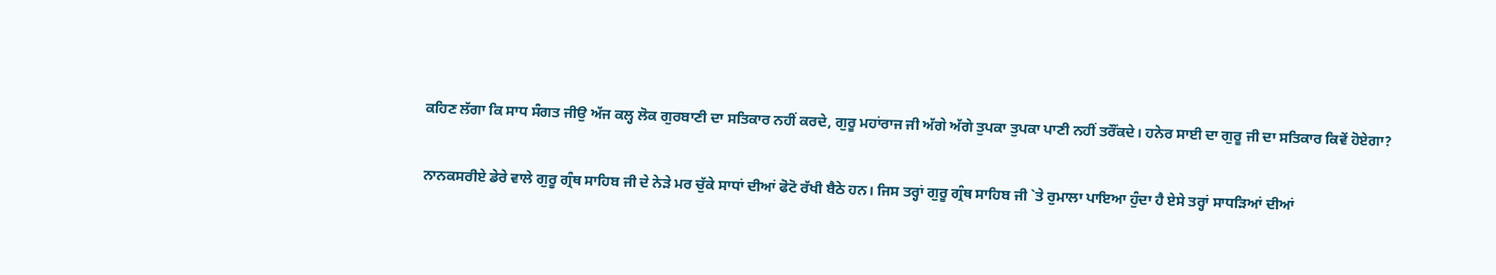ਕਹਿਣ ਲੱਗਾ ਕਿ ਸਾਧ ਸੰਗਤ ਜੀਉ ਅੱਜ ਕਲ੍ਹ ਲੋਕ ਗੁਰਬਾਣੀ ਦਾ ਸਤਿਕਾਰ ਨਹੀਂ ਕਰਦੇ, ਗੁਰੂ ਮਹਾਂਰਾਜ ਜੀ ਅੱਗੇ ਅੱਗੇ ਤੁਪਕਾ ਤੁਪਕਾ ਪਾਣੀ ਨਹੀਂ ਤਰੌਂਕਦੇ। ਹਨੇਰ ਸਾਈ ਦਾ ਗੁਰੂ ਜੀ ਦਾ ਸਤਿਕਾਰ ਕਿਵੇਂ ਹੋਏਗਾ?

ਨਾਨਕਸਰੀਏ ਡੇਰੇ ਵਾਲੇ ਗੁਰੂ ਗ੍ਰੰਥ ਸਾਹਿਬ ਜੀ ਦੇ ਨੇੜੇ ਮਰ ਚੁੱਕੇ ਸਾਧਾਂ ਦੀਆਂ ਫੋਟੋ ਰੱਖੀ ਬੈਠੇ ਹਨ। ਜਿਸ ਤਰ੍ਹਾਂ ਗੁਰੂ ਗ੍ਰੰਥ ਸਾਹਿਬ ਜੀ `ਤੇ ਰੁਮਾਲਾ ਪਾਇਆ ਹੁੰਦਾ ਹੈ ਏਸੇ ਤਰ੍ਹਾਂ ਸਾਧੜਿਆਂ ਦੀਆਂ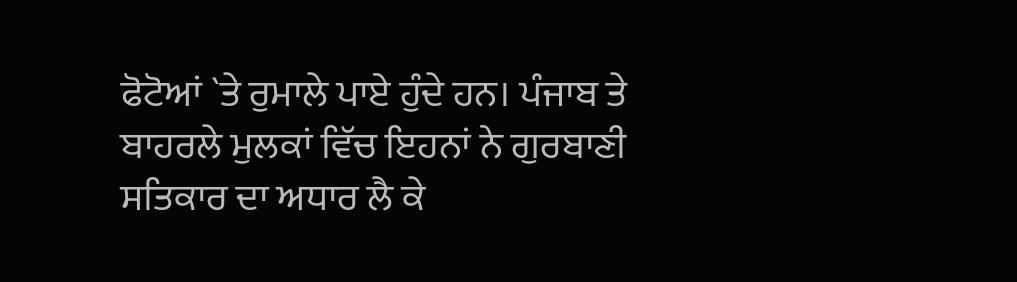ਫੋਟੋਆਂ `ਤੇ ਰੁਮਾਲੇ ਪਾਏ ਹੁੰਦੇ ਹਨ। ਪੰਜਾਬ ਤੇ ਬਾਹਰਲੇ ਮੁਲਕਾਂ ਵਿੱਚ ਇਹਨਾਂ ਨੇ ਗੁਰਬਾਣੀ ਸਤਿਕਾਰ ਦਾ ਅਧਾਰ ਲੈ ਕੇ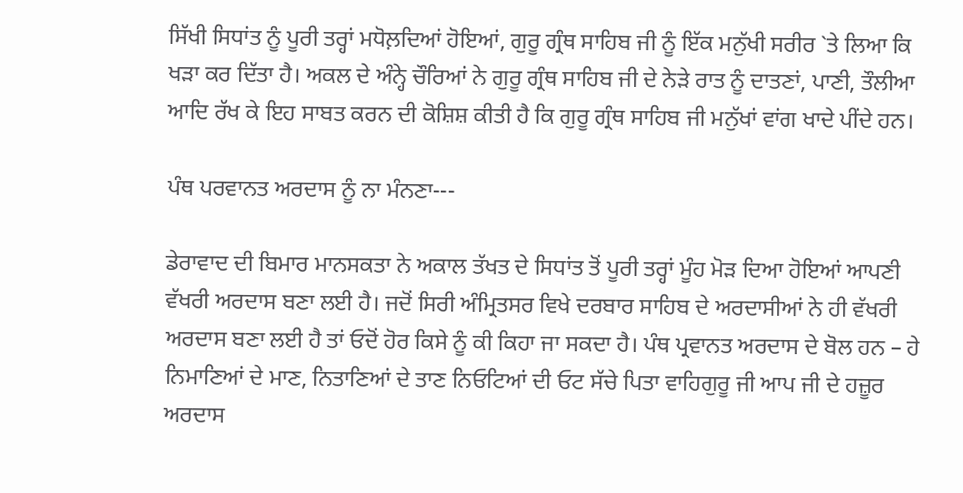ਸਿੱਖੀ ਸਿਧਾਂਤ ਨੂੰ ਪੂਰੀ ਤਰ੍ਹਾਂ ਮਧੋਲ਼ਦਿਆਂ ਹੋਇਆਂ, ਗੁਰੂ ਗ੍ਰੰਥ ਸਾਹਿਬ ਜੀ ਨੂੰ ਇੱਕ ਮਨੁੱਖੀ ਸਰੀਰ `ਤੇ ਲਿਆ ਕਿ ਖੜਾ ਕਰ ਦਿੱਤਾ ਹੈ। ਅਕਲ ਦੇ ਅੰਨ੍ਹੇ ਚੌਰਿਆਂ ਨੇ ਗੁਰੂ ਗ੍ਰੰਥ ਸਾਹਿਬ ਜੀ ਦੇ ਨੇੜੇ ਰਾਤ ਨੂੰ ਦਾਤਣਾਂ, ਪਾਣੀ, ਤੌਲੀਆ ਆਦਿ ਰੱਖ ਕੇ ਇਹ ਸਾਬਤ ਕਰਨ ਦੀ ਕੋਸ਼ਿਸ਼ ਕੀਤੀ ਹੈ ਕਿ ਗੁਰੂ ਗ੍ਰੰਥ ਸਾਹਿਬ ਜੀ ਮਨੁੱਖਾਂ ਵਾਂਗ ਖਾਦੇ ਪੀਂਦੇ ਹਨ।

ਪੰਥ ਪਰਵਾਨਤ ਅਰਦਾਸ ਨੂੰ ਨਾ ਮੰਨਣਾ---

ਡੇਰਾਵਾਦ ਦੀ ਬਿਮਾਰ ਮਾਨਸਕਤਾ ਨੇ ਅਕਾਲ ਤੱਖਤ ਦੇ ਸਿਧਾਂਤ ਤੋਂ ਪੂਰੀ ਤਰ੍ਹਾਂ ਮੂੰਹ ਮੋੜ ਦਿਆ ਹੋਇਆਂ ਆਪਣੀ ਵੱਖਰੀ ਅਰਦਾਸ ਬਣਾ ਲਈ ਹੈ। ਜਦੋਂ ਸਿਰੀ ਅੰਮ੍ਰਿਤਸਰ ਵਿਖੇ ਦਰਬਾਰ ਸਾਹਿਬ ਦੇ ਅਰਦਾਸੀਆਂ ਨੇ ਹੀ ਵੱਖਰੀ ਅਰਦਾਸ ਬਣਾ ਲਈ ਹੈ ਤਾਂ ਓਦੋਂ ਹੋਰ ਕਿਸੇ ਨੂੰ ਕੀ ਕਿਹਾ ਜਾ ਸਕਦਾ ਹੈ। ਪੰਥ ਪ੍ਰਵਾਨਤ ਅਰਦਾਸ ਦੇ ਬੋਲ ਹਨ – ਹੇ ਨਿਮਾਣਿਆਂ ਦੇ ਮਾਣ, ਨਿਤਾਣਿਆਂ ਦੇ ਤਾਣ ਨਿਓਟਿਆਂ ਦੀ ਓਟ ਸੱਚੇ ਪਿਤਾ ਵਾਹਿਗੁਰੂ ਜੀ ਆਪ ਜੀ ਦੇ ਹਜ਼ੂਰ ਅਰਦਾਸ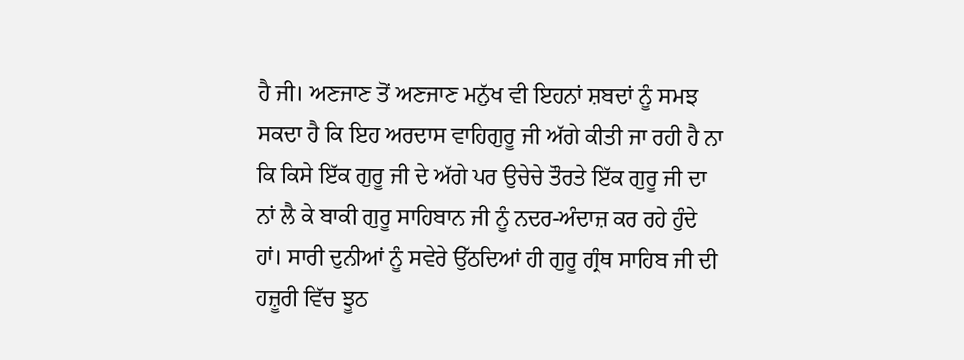ਹੈ ਜੀ। ਅਣਜਾਣ ਤੋਂ ਅਣਜਾਣ ਮਨੁੱਖ ਵੀ ਇਹਨਾਂ ਸ਼ਬਦਾਂ ਨੂੰ ਸਮਝ ਸਕਦਾ ਹੈ ਕਿ ਇਹ ਅਰਦਾਸ ਵਾਹਿਗੁਰੂ ਜੀ ਅੱਗੇ ਕੀਤੀ ਜਾ ਰਹੀ ਹੈ ਨਾ ਕਿ ਕਿਸੇ ਇੱਕ ਗੁਰੂ ਜੀ ਦੇ ਅੱਗੇ ਪਰ ਉਚੇਚੇ ਤੌਰਤੇ ਇੱਕ ਗੁਰੂ ਜੀ ਦਾ ਨਾਂ ਲੈ ਕੇ ਬਾਕੀ ਗੁਰੂ ਸਾਹਿਬਾਨ ਜੀ ਨੂੰ ਨਦਰ-ਅੰਦਾਜ਼ ਕਰ ਰਹੇ ਹੁੰਦੇ ਹਾਂ। ਸਾਰੀ ਦੁਨੀਆਂ ਨੂੰ ਸਵੇਰੇ ਉੱਠਦਿਆਂ ਹੀ ਗੁਰੂ ਗ੍ਰੰਥ ਸਾਹਿਬ ਜੀ ਦੀ ਹਜ਼ੂਰੀ ਵਿੱਚ ਝੂਠ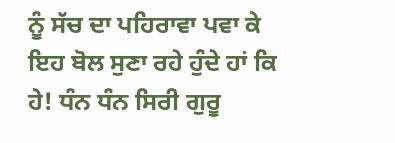ਨੂੰ ਸੱਚ ਦਾ ਪਹਿਰਾਵਾ ਪਵਾ ਕੇ ਇਹ ਬੋਲ ਸੁਣਾ ਰਹੇ ਹੁੰਦੇ ਹਾਂ ਕਿ ਹੇ! ਧੰਨ ਧੰਨ ਸਿਰੀ ਗੁਰੂ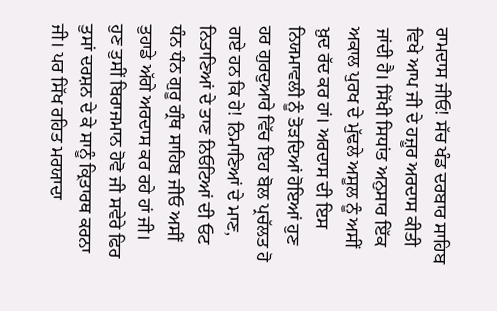ਰਾਮਦਾਸ ਜੀਓ! ਸੱਚ ਖੰਡ ਦਰਬਾਰ ਸਾਹਿਬ ਵਿਖੇ ਆਪ ਜੀ ਦੇ ਹਜ਼ੂਰ ਅਰਦਾਸ ਕੀਤੀ ਜਾਂਦੀ ਹੈ। ਸਿੱਖੀ ਸਿਧਾਂਤ ਅਨੁਸਾਰ ਇੱਕ ਅਕਾਲ ਪੁਰਖ ਦੇ ਮੁੱਢਲੇ ਅਸੂਲ ਨੂੰ ਅਸੀਂ ਖ਼ੁਦ ਰੱਦ ਕਰ ਹਾਂ। ਅਰਦਾਸ ਦੀ ਇਸ ਨਿਯਮਾਵਲੀ ਨੂੰ ਤੋੜਦਿਆਂ ਹੋਇਆਂ ਹੁਣ ਹਰ ਗੁਰਦੁਆਰੇ ਵਿੱਚ ਇਹ ਬੋਲ ਪ੍ਰਚੱਲਤ ਹੋ ਗਏ ਹਨ ਕਿ ਹੇ! ਨਿਮਾਣਿਆਂ ਦੇ ਮਾਣ, ਨਿਤਾਣਿਆਂ ਦੇ ਤਾਣ ਨਿਓਟਿਆਂ ਦੀ ਓਟ ਧੰਨ ਧੰਨ ਗੁਰੂ ਗ੍ਰੰਥ ਸਾਹਿਬ ਜੀਓ ਅਸੀਂ ਤੁਹਾਡੇ ਅੱਗੇ ਅਰਦਾਸ ਕਰ ਰਹੇ ਹਾਂ ਜੀ। ਹੁਣ ਤੁਸੀਂ ਬਿਰਾਜਮਾਨ ਹੋਵੋ ਜੀ ਸਵੇਰੇ ਫਿਰ ਤੁਸਾਂ ਦਰਸ਼ਨ ਦੇ ਕੇ ਸਾਨੂੰ ਕ੍ਰਿਤਾਰਥ ਕਰਨਾ ਜੀ। ਪਰ ਸਿੱਖ ਰਹਿਤ ਮਰਯਾਦਾ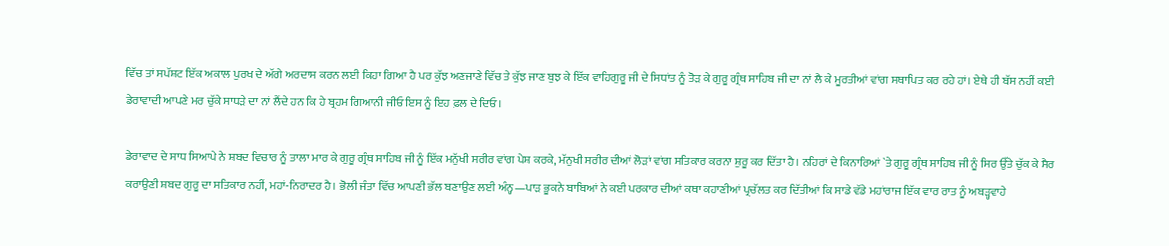ਵਿੱਚ ਤਾਂ ਸਪੱਸ਼ਟ ਇੱਕ ਅਕਾਲ ਪੁਰਖ ਦੇ ਅੱਗੇ ਅਰਦਾਸ ਕਰਨ ਲਈ ਕਿਹਾ ਗਿਆ ਹੈ ਪਰ ਕੁੱਝ ਅਣਜਾਣੇ ਵਿੱਚ ਤੇ ਕੁੱਝ ਜਾਣ ਬੁਝ ਕੇ ਇੱਕ ਵਾਹਿਗੁਰੂ ਜੀ ਦੇ ਸਿਧਾਂਤ ਨੂੰ ਤੋੜ ਕੇ ਗੁਰੂ ਗ੍ਰੰਥ ਸਾਹਿਬ ਜੀ ਦਾ ਨਾਂ ਲੈ ਕੇ ਮੂਰਤੀਆਂ ਵਾਂਗ ਸਥਾਪਿਤ ਕਰ ਰਹੇ ਹਾਂ। ਏਥੇ ਹੀ ਬੱਸ ਨਹੀਂ ਕਈ ਡੇਰਾਵਾਦੀ ਆਪਣੇ ਮਰ ਚੁੱਕੇ ਸਾਧੜੇ ਦਾ ਨਾਂ ਲੈਂਦੇ ਹਨ ਕਿ ਹੇ ਬ੍ਰਹਮ ਗਿਆਨੀ ਜੀਓ ਇਸ ਨੂੰ ਇਹ ਫ਼ਲ ਦੇ ਦਿਓ।

ਡੇਰਾਵਾਦ ਦੇ ਸਾਧ ਸਿਆਪੇ ਨੇ ਸ਼ਬਦ ਵਿਚਾਰ ਨੂੰ ਤਾਲਾ ਮਾਰ ਕੇ ਗੁਰੂ ਗ੍ਰੰਥ ਸਾਹਿਬ ਜੀ ਨੂੰ ਇੱਕ ਮਨੁੱਖੀ ਸਰੀਰ ਵਾਂਗ ਪੇਸ਼ ਕਰਕੇ, ਮੱਨੁਖੀ ਸਰੀਰ ਦੀਆਂ ਲੋੜਾਂ ਵਾਂਗ ਸਤਿਕਾਰ ਕਰਨਾ ਸ਼ੁਰੂ ਕਰ ਦਿੱਤਾ ਹੈ। ਨਹਿਰਾਂ ਦੇ ਕਿਨਾਰਿਆਂ `ਤੇ ਗੁਰੂ ਗ੍ਰੰਥ ਸਾਹਿਬ ਜੀ ਨੂੰ ਸਿਰ ਉੱਤੇ ਚੁੱਕ ਕੇ ਸੈਰ ਕਰਾਉਣੀ ਸ਼ਬਦ ਗੁਰੂ ਦਾ ਸਤਿਕਾਰ ਨਹੀਂ, ਮਹਾਂ-ਨਿਰਾਦਰ ਹੈ। ਭੋਲੀ ਜੰਤਾ ਵਿੱਚ ਆਪਣੀ ਭੱਲ ਬਣਾਉਣ ਲਈ ਅੰਨ੍ਹ—ਪਾੜ ਭੂਕਨੇ ਬਾਬਿਆਂ ਨੇ ਕਈ ਪਰਕਾਰ ਦੀਆਂ ਕਥਾ ਕਹਾਣੀਆਂ ਪ੍ਰਚੱਲਤ ਕਰ ਦਿੱਤੀਆਂ ਕਿ ਸਾਡੇ ਵੱਡੇ ਮਹਾਂਰਾਜ ਇੱਕ ਵਾਰ ਰਾਤ ਨੂੰ ਅਬੜ੍ਹਵਾਹੇ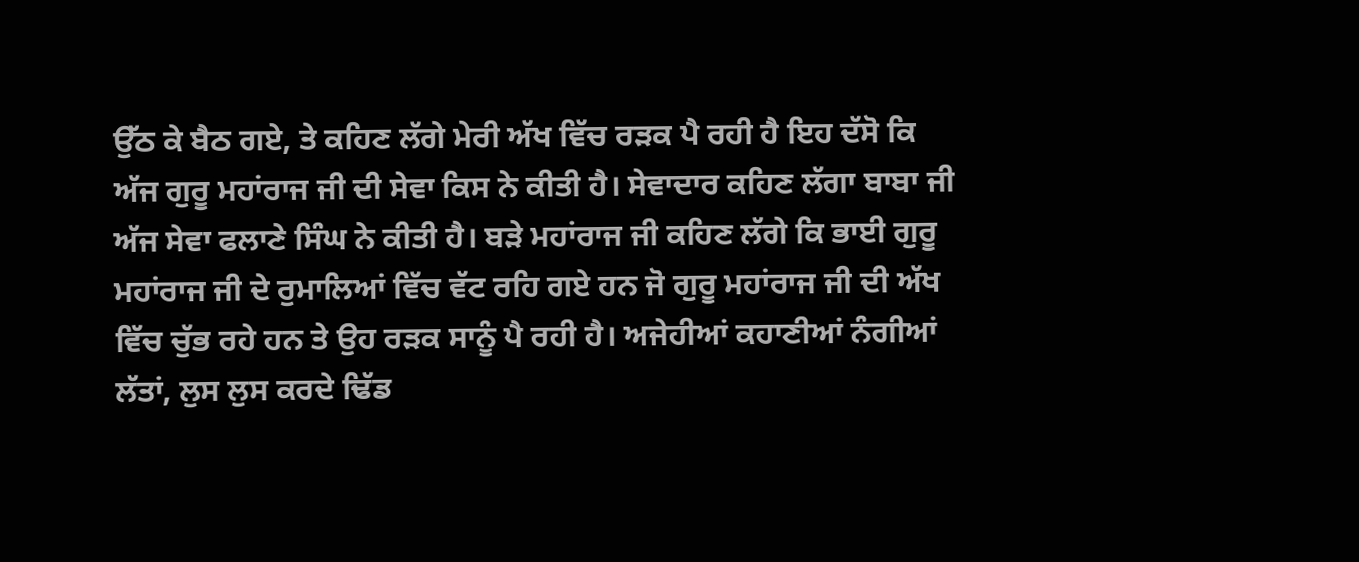ਉੱਠ ਕੇ ਬੈਠ ਗਏ, ਤੇ ਕਹਿਣ ਲੱਗੇ ਮੇਰੀ ਅੱਖ ਵਿੱਚ ਰੜਕ ਪੈ ਰਹੀ ਹੈ ਇਹ ਦੱਸੋ ਕਿ ਅੱਜ ਗੁਰੂ ਮਹਾਂਰਾਜ ਜੀ ਦੀ ਸੇਵਾ ਕਿਸ ਨੇ ਕੀਤੀ ਹੈ। ਸੇਵਾਦਾਰ ਕਹਿਣ ਲੱਗਾ ਬਾਬਾ ਜੀ ਅੱਜ ਸੇਵਾ ਫਲਾਣੇ ਸਿੰਘ ਨੇ ਕੀਤੀ ਹੈ। ਬੜੇ ਮਹਾਂਰਾਜ ਜੀ ਕਹਿਣ ਲੱਗੇ ਕਿ ਭਾਈ ਗੁਰੂ ਮਹਾਂਰਾਜ ਜੀ ਦੇ ਰੁਮਾਲਿਆਂ ਵਿੱਚ ਵੱਟ ਰਹਿ ਗਏ ਹਨ ਜੋ ਗੁਰੂ ਮਹਾਂਰਾਜ ਜੀ ਦੀ ਅੱਖ ਵਿੱਚ ਚੁੱਭ ਰਹੇ ਹਨ ਤੇ ਉਹ ਰੜਕ ਸਾਨੂੰ ਪੈ ਰਹੀ ਹੈ। ਅਜੇਹੀਆਂ ਕਹਾਣੀਆਂ ਨੰਗੀਆਂ ਲੱਤਾਂ, ਲੁਸ ਲੁਸ ਕਰਦੇ ਢਿੱਡ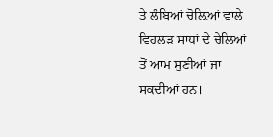ਤੇ ਲੰਬਿਆਂ ਚੋਲ਼ਿਆਂ ਵਾਲੇ ਵਿਹਲੜ ਸਾਧਾਂ ਦੇ ਚੇਲਿਆਂ ਤੋਂ ਆਮ ਸੁਣੀਆਂ ਜਾ ਸਕਦੀਆਂ ਹਨ।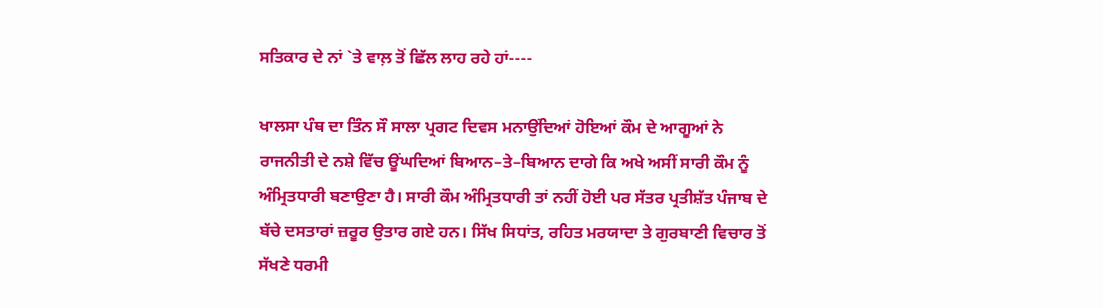ਸਤਿਕਾਰ ਦੇ ਨਾਂ `ਤੇ ਵਾਲ਼ ਤੋਂ ਛਿੱਲ ਲਾਹ ਰਹੇ ਹਾਂ----

ਖਾਲਸਾ ਪੰਥ ਦਾ ਤਿੰਨ ਸੌ ਸਾਲਾ ਪ੍ਰਗਟ ਦਿਵਸ ਮਨਾਉਂਦਿਆਂ ਹੋਇਆਂ ਕੌਮ ਦੇ ਆਗੂਆਂ ਨੇ ਰਾਜਨੀਤੀ ਦੇ ਨਸ਼ੇ ਵਿੱਚ ਊਂਘਦਿਆਂ ਬਿਆਨ–ਤੇ–ਬਿਆਨ ਦਾਗੇ ਕਿ ਅਖੇ ਅਸੀਂ ਸਾਰੀ ਕੌਮ ਨੂੰ ਅੰਮ੍ਰਿਤਧਾਰੀ ਬਣਾਉਣਾ ਹੈ। ਸਾਰੀ ਕੌਮ ਅੰਮ੍ਰਿਤਧਾਰੀ ਤਾਂ ਨਹੀਂ ਹੋਈ ਪਰ ਸੱਤਰ ਪ੍ਰਤੀਸ਼ੱਤ ਪੰਜਾਬ ਦੇ ਬੱਚੇ ਦਸਤਾਰਾਂ ਜ਼ਰੂਰ ਉਤਾਰ ਗਏ ਹਨ। ਸਿੱਖ ਸਿਧਾਂਤ, ਰਹਿਤ ਮਰਯਾਦਾ ਤੇ ਗੁਰਬਾਣੀ ਵਿਚਾਰ ਤੋਂ ਸੱਖਣੇ ਧਰਮੀ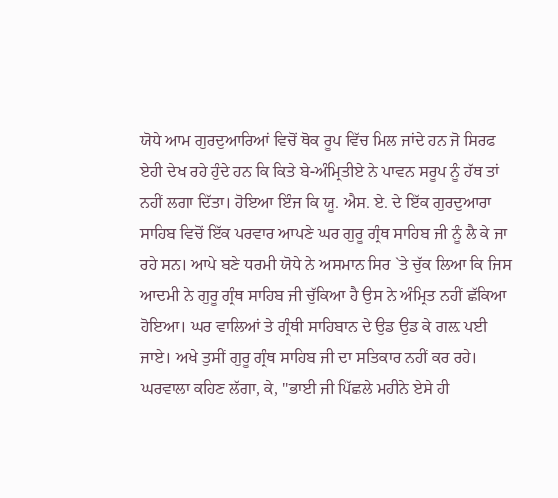ਯੋਧੇ ਆਮ ਗੁਰਦੁਆਰਿਆਂ ਵਿਚੋਂ ਥੋਕ ਰੂਪ ਵਿੱਚ ਮਿਲ ਜਾਂਦੇ ਹਨ ਜੋ ਸਿਰਫ ਏਹੀ ਦੇਖ ਰਹੇ ਹੁੰਦੇ ਹਨ ਕਿ ਕਿਤੇ ਬੇ-ਅੰਮ੍ਰਿਤੀਏ ਨੇ ਪਾਵਨ ਸਰੂਪ ਨੂੰ ਹੱਥ ਤਾਂ ਨਹੀਂ ਲਗਾ ਦਿੱਤਾ। ਹੋਇਆ ਇੰਜ ਕਿ ਯੂ. ਐਸ. ਏ. ਦੇ ਇੱਕ ਗੁਰਦੁਆਰਾ ਸਾਹਿਬ ਵਿਚੋਂ ਇੱਕ ਪਰਵਾਰ ਆਪਣੇ ਘਰ ਗੁਰੂ ਗ੍ਰੰਥ ਸਾਹਿਬ ਜੀ ਨੂੰ ਲੈ ਕੇ ਜਾ ਰਹੇ ਸਨ। ਆਪੇ ਬਣੇ ਧਰਮੀ ਯੋਧੇ ਨੇ ਅਸਮਾਨ ਸਿਰ `ਤੇ ਚੁੱਕ ਲਿਆ ਕਿ ਜਿਸ ਆਦਮੀ ਨੇ ਗੁਰੂ ਗ੍ਰੰਥ ਸਾਹਿਬ ਜੀ ਚੁੱਕਿਆ ਹੈ ਉਸ ਨੇ ਅੰਮ੍ਰਿਤ ਨਹੀਂ ਛੱਕਿਆ ਹੋਇਆ। ਘਰ ਵਾਲਿਆਂ ਤੇ ਗ੍ਰੰਥੀ ਸਾਹਿਬਾਨ ਦੇ ਉਡ ਉਡ ਕੇ ਗਲ਼ ਪਈ ਜਾਏ। ਅਖੇ ਤੁਸੀਂ ਗੁਰੂ ਗ੍ਰੰਥ ਸਾਹਿਬ ਜੀ ਦਾ ਸਤਿਕਾਰ ਨਹੀਂ ਕਰ ਰਹੇ। ਘਰਵਾਲਾ ਕਹਿਣ ਲੱਗਾ, ਕੇ, "ਭਾਈ ਜੀ ਪਿੱਛਲੇ ਮਹੀਨੇ ਏਸੇ ਹੀ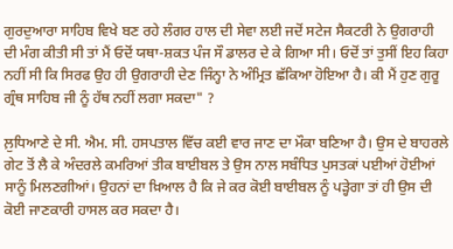ਗੁਰਦੁਆਰਾ ਸਾਹਿਬ ਵਿਖੇ ਬਣ ਰਹੇ ਲੰਗਰ ਹਾਲ ਦੀ ਸੇਵਾ ਲਈ ਜਦੋਂ ਸਟੇਜ ਸੈਕਟਰੀ ਨੇ ਉਗਰਾਹੀ ਦੀ ਮੰਗ ਕੀਤੀ ਸੀ ਤਾਂ ਮੈਂ ਓਦੋਂ ਯਥਾ-ਸ਼ਕਤ ਪੰਜ ਸੌ ਡਾਲਰ ਦੇ ਕੇ ਗਿਆ ਸੀ। ਓਦੋਂ ਤਾਂ ਤੁਸੀਂ ਇਹ ਕਿਹਾ ਨਹੀਂ ਸੀ ਕਿ ਸਿਰਫ ਉਹ ਹੀ ਉਗਰਾਹੀ ਦੇਣ ਜਿੰਨ੍ਹਾ ਨੇ ਅੰਮ੍ਰਿਤ ਛੱਕਿਆ ਹੋਇਆ ਹੈ। ਕੀ ਮੈਂ ਹੁਣ ਗੁਰੂ ਗ੍ਰੰਥ ਸਾਹਿਬ ਜੀ ਨੂੰ ਹੱਥ ਨਹੀਂ ਲਗਾ ਸਕਦਾ" ?

ਲ਼ੁਧਿਆਣੇ ਦੇ ਸੀ. ਐਮ. ਸੀ. ਹਸਪਤਾਲ ਵਿੱਚ ਕਈ ਵਾਰ ਜਾਣ ਦਾ ਮੌਕਾ ਬਣਿਆ ਹੈ। ਉਸ ਦੇ ਬਾਹਰਲੇ ਗੇਟ ਤੋਂ ਲੈ ਕੇ ਅੰਦਰਲੇ ਕਮਰਿਆਂ ਤੀਕ ਬਾਈਬਲ ਤੇ ਉਸ ਨਾਲ ਸਬੰਧਿਤ ਪੁਸਤਕਾਂ ਪਈਆਂ ਹੋਈਆਂ ਸਾਨੂੰ ਮਿਲਣਗੀਆਂ। ਉਹਨਾਂ ਦਾ ਖ਼ਿਆਲ ਹੈ ਕਿ ਜੇ ਕਰ ਕੋਈ ਬਾਈਬਲ ਨੂੰ ਪੜ੍ਹੇਗਾ ਤਾਂ ਹੀ ਉਸ ਦੀ ਕੋਈ ਜਾਣਕਾਰੀ ਹਾਸਲ ਕਰ ਸਕਦਾ ਹੈ।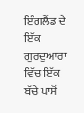ਇੰਗਲੈਂਡ ਦੇ ਇੱਕ ਗੁਰਦੁਆਰਾ ਵਿੱਚ ਇੱਕ ਬੱਚੇ ਪਾਸੋਂ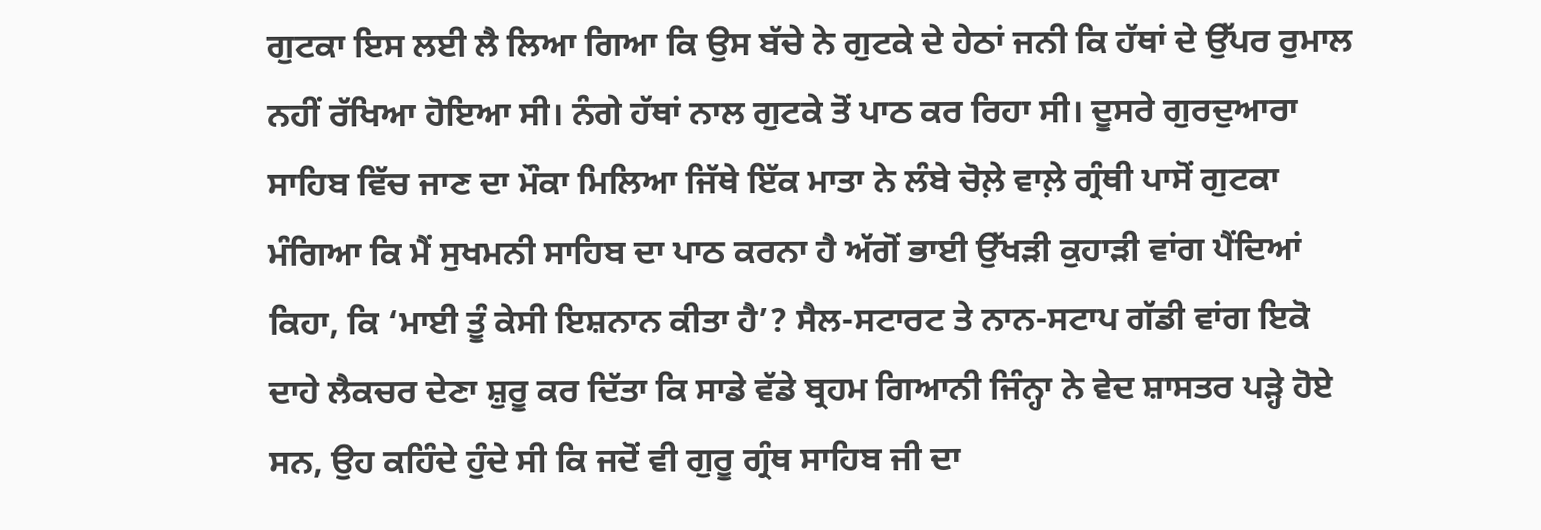ਗੁਟਕਾ ਇਸ ਲਈ ਲੈ ਲਿਆ ਗਿਆ ਕਿ ਉਸ ਬੱਚੇ ਨੇ ਗੁਟਕੇ ਦੇ ਹੇਠਾਂ ਜਨੀ ਕਿ ਹੱਥਾਂ ਦੇ ਉੱਪਰ ਰੁਮਾਲ ਨਹੀਂ ਰੱਖਿਆ ਹੋਇਆ ਸੀ। ਨੰਗੇ ਹੱਥਾਂ ਨਾਲ ਗੁਟਕੇ ਤੋਂ ਪਾਠ ਕਰ ਰਿਹਾ ਸੀ। ਦੂਸਰੇ ਗੁਰਦੁਆਰਾ ਸਾਹਿਬ ਵਿੱਚ ਜਾਣ ਦਾ ਮੌਕਾ ਮਿਲਿਆ ਜਿੱਥੇ ਇੱਕ ਮਾਤਾ ਨੇ ਲੰਬੇ ਚੋਲ਼ੇ ਵਾਲ਼ੇ ਗ੍ਰੰਥੀ ਪਾਸੋਂ ਗੁਟਕਾ ਮੰਗਿਆ ਕਿ ਮੈਂ ਸੁਖਮਨੀ ਸਾਹਿਬ ਦਾ ਪਾਠ ਕਰਨਾ ਹੈ ਅੱਗੋਂ ਭਾਈ ਉੱਖੜੀ ਕੁਹਾੜੀ ਵਾਂਗ ਪੈਂਦਿਆਂ ਕਿਹਾ, ਕਿ ‘ਮਾਈ ਤੂੰ ਕੇਸੀ ਇਸ਼ਨਾਨ ਕੀਤਾ ਹੈ’? ਸੈਲ-ਸਟਾਰਟ ਤੇ ਨਾਨ-ਸਟਾਪ ਗੱਡੀ ਵਾਂਗ ਇਕੋ ਦਾਹੇ ਲੈਕਚਰ ਦੇਣਾ ਸ਼ੁਰੂ ਕਰ ਦਿੱਤਾ ਕਿ ਸਾਡੇ ਵੱਡੇ ਬ੍ਰਹਮ ਗਿਆਨੀ ਜਿੰਨ੍ਹਾ ਨੇ ਵੇਦ ਸ਼ਾਸਤਰ ਪੜ੍ਹੇ ਹੋਏ ਸਨ, ਉਹ ਕਹਿੰਦੇ ਹੁੰਦੇ ਸੀ ਕਿ ਜਦੋਂ ਵੀ ਗੁਰੂ ਗ੍ਰੰਥ ਸਾਹਿਬ ਜੀ ਦਾ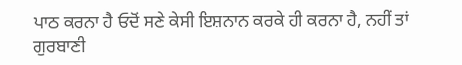ਪਾਠ ਕਰਨਾ ਹੈ ਓਦੋਂ ਸਣੇ ਕੇਸੀ ਇਸ਼ਨਾਨ ਕਰਕੇ ਹੀ ਕਰਨਾ ਹੈ, ਨਹੀਂ ਤਾਂ ਗੁਰਬਾਣੀ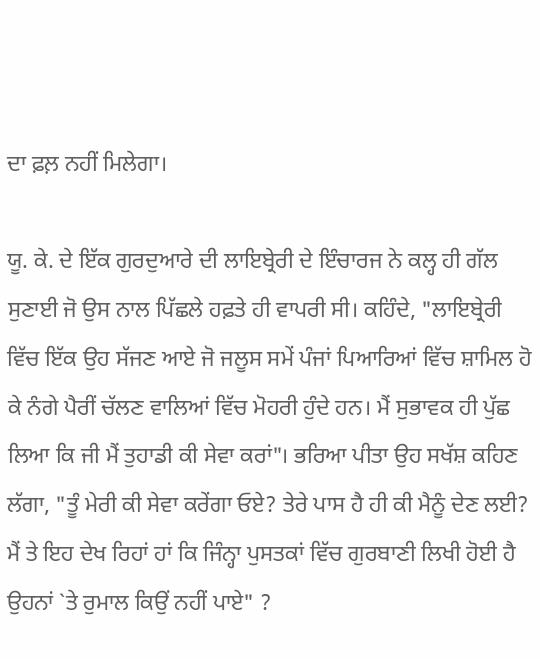ਦਾ ਫ਼ਲ਼ ਨਹੀਂ ਮਿਲੇਗਾ।

ਯੂ. ਕੇ. ਦੇ ਇੱਕ ਗੁਰਦੁਆਰੇ ਦੀ ਲਾਇਬ੍ਰੇਰੀ ਦੇ ਇੰਚਾਰਜ ਨੇ ਕਲ੍ਹ ਹੀ ਗੱਲ ਸੁਣਾਈ ਜੋ ਉਸ ਨਾਲ ਪਿੱਛਲੇ ਹਫ਼ਤੇ ਹੀ ਵਾਪਰੀ ਸੀ। ਕਹਿੰਦੇ, "ਲਾਇਬ੍ਰੇਰੀ ਵਿੱਚ ਇੱਕ ਉਹ ਸੱਜਣ ਆਏ ਜੋ ਜਲੂਸ ਸਮੇਂ ਪੰਜਾਂ ਪਿਆਰਿਆਂ ਵਿੱਚ ਸ਼ਾਮਿਲ ਹੋ ਕੇ ਨੰਗੇ ਪੈਰੀਂ ਚੱਲਣ ਵਾਲਿਆਂ ਵਿੱਚ ਮੋਹਰੀ ਹੁੰਦੇ ਹਨ। ਮੈਂ ਸੁਭਾਵਕ ਹੀ ਪੁੱਛ ਲਿਆ ਕਿ ਜੀ ਮੈਂ ਤੁਹਾਡੀ ਕੀ ਸੇਵਾ ਕਰਾਂ"। ਭਰਿਆ ਪੀਤਾ ਉਹ ਸਖੱਸ਼ ਕਹਿਣ ਲੱਗਾ, "ਤੂੰ ਮੇਰੀ ਕੀ ਸੇਵਾ ਕਰੇਂਗਾ ਓਏ? ਤੇਰੇ ਪਾਸ ਹੈ ਹੀ ਕੀ ਮੈਨੂੰ ਦੇਣ ਲਈ? ਮੈਂ ਤੇ ਇਹ ਦੇਖ ਰਿਹਾਂ ਹਾਂ ਕਿ ਜਿੰਨ੍ਹਾ ਪੁਸਤਕਾਂ ਵਿੱਚ ਗੁਰਬਾਣੀ ਲਿਖੀ ਹੋਈ ਹੈ ਉਹਨਾਂ `ਤੇ ਰੁਮਾਲ ਕਿਉਂ ਨਹੀਂ ਪਾਏ" ?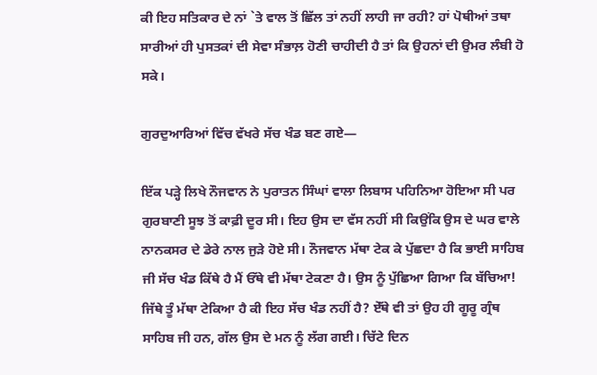ਕੀ ਇਹ ਸਤਿਕਾਰ ਦੇ ਨਾਂ `ਤੇ ਵਾਲ ਤੋਂ ਛਿੱਲ ਤਾਂ ਨਹੀਂ ਲਾਹੀ ਜਾ ਰਹੀ? ਹਾਂ ਪੋਥੀਆਂ ਤਥਾ ਸਾਰੀਆਂ ਹੀ ਪੁਸਤਕਾਂ ਦੀ ਸੇਵਾ ਸੰਭਾਲ਼ ਹੋਣੀ ਚਾਹੀਦੀ ਹੈ ਤਾਂ ਕਿ ਉਹਨਾਂ ਦੀ ਉਮਰ ਲੰਬੀ ਹੋ ਸਕੇ।

ਗੁਰਦੁਆਰਿਆਂ ਵਿੱਚ ਵੱਖਰੇ ਸੱਚ ਖੰਡ ਬਣ ਗਏ—

ਇੱਕ ਪੜ੍ਹੇ ਲਿਖੇ ਨੌਜਵਾਨ ਨੇ ਪੁਰਾਤਨ ਸਿੰਘਾਂ ਵਾਲਾ ਲਿਬਾਸ ਪਹਿਨਿਆ ਹੋਇਆ ਸੀ ਪਰ ਗੁਰਬਾਣੀ ਸੂਝ ਤੋਂ ਕਾਫ਼ੀ ਦੂਰ ਸੀ। ਇਹ ਉਸ ਦਾ ਵੱਸ ਨਹੀਂ ਸੀ ਕਿਉਂਕਿ ਉਸ ਦੇ ਘਰ ਵਾਲੇ ਨਾਨਕਸਰ ਦੇ ਡੇਰੇ ਨਾਲ ਜੁੜੇ ਹੋਏ ਸੀ। ਨੌਜਵਾਨ ਮੱਥਾ ਟੇਕ ਕੇ ਪੁੱਛਦਾ ਹੈ ਕਿ ਭਾਈ ਸਾਹਿਬ ਜੀ ਸੱਚ ਖੰਡ ਕਿੱਥੇ ਹੈ ਮੈਂ ਓੱਥੇ ਵੀ ਮੱਥਾ ਟੇਕਣਾ ਹੈ। ਉਸ ਨੂੰ ਪੁੱਛਿਆ ਗਿਆ ਕਿ ਬੱਚਿਆ! ਜਿੱਥੇ ਤੂੰ ਮੱਥਾ ਟੇਕਿਆ ਹੈ ਕੀ ਇਹ ਸੱਚ ਖੰਡ ਨਹੀਂ ਹੈ? ਏੱਥੇ ਵੀ ਤਾਂ ਉਹ ਹੀ ਗੂਰੂ ਗ੍ਰੰਥ ਸਾਹਿਬ ਜੀ ਹਨ, ਗੱਲ ਉਸ ਦੇ ਮਨ ਨੂੰ ਲੱਗ ਗਈ। ਚਿੱਟੇ ਦਿਨ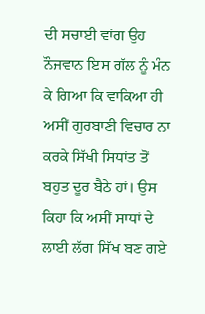ਦੀ ਸਚਾਈ ਵਾਂਗ ਉਹ ਨੌਜਵਾਨ ਇਸ ਗੱਲ ਨੂੰ ਮੰਨ ਕੇ ਗਿਆ ਕਿ ਵਾਕਿਆ ਹੀ ਅਸੀਂ ਗੁਰਬਾਣੀ ਵਿਚਾਰ ਨਾ ਕਰਕੇ ਸਿੱਖੀ ਸਿਧਾਂਤ ਤੋਂ ਬਹੁਤ ਦੂਰ ਬੈਠੇ ਹਾਂ। ਉਸ ਕਿਹਾ ਕਿ ਅਸੀਂ ਸਾਧਾਂ ਦੇ ਲਾਈ ਲੱਗ ਸਿੱਖ ਬਣ ਗਏ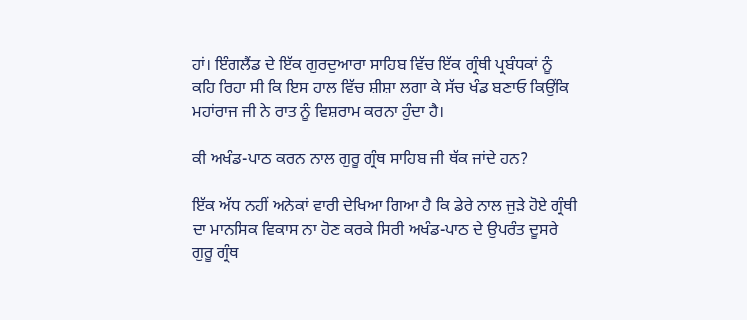ਹਾਂ। ਇੰਗਲੈਂਡ ਦੇ ਇੱਕ ਗੁਰਦੁਆਰਾ ਸਾਹਿਬ ਵਿੱਚ ਇੱਕ ਗ੍ਰੰਥੀ ਪ੍ਰਬੰਧਕਾਂ ਨੂੰ ਕਹਿ ਰਿਹਾ ਸੀ ਕਿ ਇਸ ਹਾਲ ਵਿੱਚ ਸ਼ੀਸ਼ਾ ਲਗਾ ਕੇ ਸੱਚ ਖੰਡ ਬਣਾਓ ਕਿਉਂਕਿ ਮਹਾਂਰਾਜ ਜੀ ਨੇ ਰਾਤ ਨੂੰ ਵਿਸ਼ਰਾਮ ਕਰਨਾ ਹੁੰਦਾ ਹੈ।

ਕੀ ਅਖੰਡ-ਪਾਠ ਕਰਨ ਨਾਲ ਗੁਰੂ ਗ੍ਰੰਥ ਸਾਹਿਬ ਜੀ ਥੱਕ ਜਾਂਦੇ ਹਨ?

ਇੱਕ ਅੱਧ ਨਹੀਂ ਅਨੇਕਾਂ ਵਾਰੀ ਦੇਖਿਆ ਗਿਆ ਹੈ ਕਿ ਡੇਰੇ ਨਾਲ ਜੁੜੇ ਹੋਏ ਗ੍ਰੰਥੀ ਦਾ ਮਾਨਸਿਕ ਵਿਕਾਸ ਨਾ ਹੋਣ ਕਰਕੇ ਸਿਰੀ ਅਖੰਡ-ਪਾਠ ਦੇ ਉਪਰੰਤ ਦੂਸਰੇ ਗੁਰੂ ਗ੍ਰੰਥ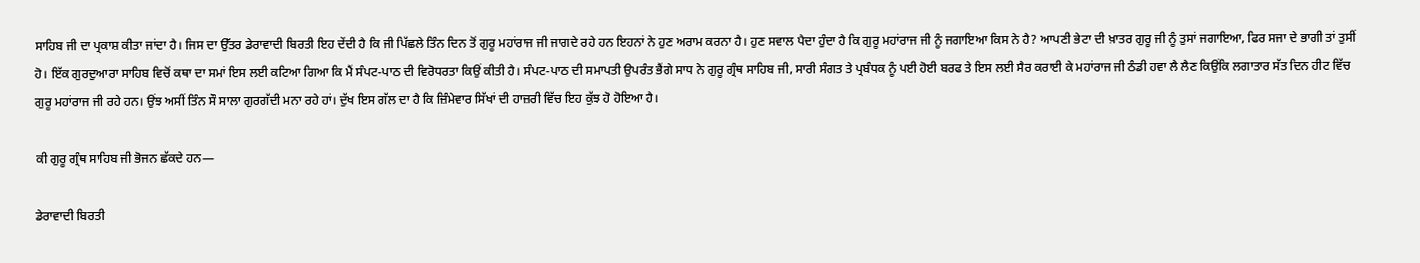ਸਾਹਿਬ ਜੀ ਦਾ ਪ੍ਰਕਾਸ਼ ਕੀਤਾ ਜਾਂਦਾ ਹੈ। ਜਿਸ ਦਾ ਉੱਤਰ ਡੇਰਾਵਾਦੀ ਬਿਰਤੀ ਇਹ ਦੇਂਦੀ ਹੈ ਕਿ ਜੀ ਪਿੱਛਲੇ ਤਿੰਨ ਦਿਨ ਤੋਂ ਗੁਰੂ ਮਹਾਂਰਾਜ ਜੀ ਜਾਗਦੇ ਰਹੇ ਹਨ ਇਹਨਾਂ ਨੇ ਹੁਣ ਅਰਾਮ ਕਰਨਾ ਹੈ। ਹੁਣ ਸਵਾਲ ਪੈਦਾ ਹੁੰਦਾ ਹੈ ਕਿ ਗੁਰੂ ਮਹਾਂਰਾਜ ਜੀ ਨੂੰ ਜਗਾਇਆ ਕਿਸ ਨੇ ਹੈ? ਆਪਣੀ ਭੇਟਾ ਦੀ ਖ਼ਾਤਰ ਗੁਰੂ ਜੀ ਨੂੰ ਤੁਸਾਂ ਜਗਾਇਆ, ਫਿਰ ਸਜਾ ਦੇ ਭਾਗੀ ਤਾਂ ਤੁਸੀਂ ਹੋ। ਇੱਕ ਗੁਰਦੁਆਰਾ ਸਾਹਿਬ ਵਿਚੋਂ ਕਥਾ ਦਾ ਸਮਾਂ ਇਸ ਲਈ ਕਟਿਆ ਗਿਆ ਕਿ ਮੈਂ ਸੰਪਟ-ਪਾਠ ਦੀ ਵਿਰੋਧਰਤਾ ਕਿਉਂ ਕੀਤੀ ਹੈ। ਸੰਪਟ-ਪਾਠ ਦੀ ਸਮਾਪਤੀ ਉਪਰੰਤ ਭੈਂਗੇ ਸਾਧ ਨੇ ਗੁਰੂ ਗ੍ਰੰਥ ਸਾਹਿਬ ਜੀ, ਸਾਰੀ ਸੰਗਤ ਤੇ ਪ੍ਰਬੰਧਕ ਨੂੰ ਪਈ ਹੋਈ ਬਰਫ ਤੇ ਇਸ ਲਈ ਸੈਰ ਕਰਾਈ ਕੇ ਮਹਾਂਰਾਜ ਜੀ ਠੰਡੀ ਹਵਾ ਲੈ ਲੈਣ ਕਿਉਂਕਿ ਲਗਾਤਾਰ ਸੱਤ ਦਿਨ ਹੀਟ ਵਿੱਚ ਗੁਰੂ ਮਹਾਂਰਾਜ ਜੀ ਰਹੇ ਹਨ। ਉਂਝ ਅਸੀਂ ਤਿੰਨ ਸੌ ਸਾਲਾ ਗੁਰਗੱਦੀ ਮਨਾ ਰਹੇ ਹਾਂ। ਦੁੱਖ ਇਸ ਗੱਲ ਦਾ ਹੈ ਕਿ ਜ਼ਿੰਮੇਵਾਰ ਸਿੱਖਾਂ ਦੀ ਹਾਜ਼ਰੀ ਵਿੱਚ ਇਹ ਕੁੱਝ ਹੋ ਹੋਇਆ ਹੈ।

ਕੀ ਗੁਰੂ ਗ੍ਰੰਥ ਸਾਹਿਬ ਜੀ ਭੋਜਨ ਛੱਕਦੇ ਹਨ—

ਡੇਰਾਵਾਦੀ ਬਿਰਤੀ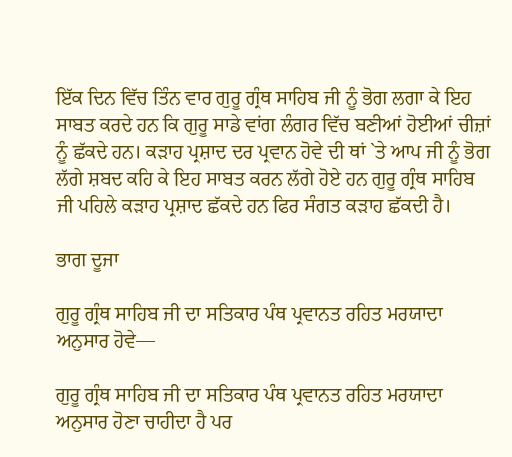ਇੱਕ ਦਿਨ ਵਿੱਚ ਤਿੰਨ ਵਾਰ ਗੁਰੂ ਗ੍ਰੰਥ ਸਾਹਿਬ ਜੀ ਨੂੰ ਭੋਗ ਲਗਾ ਕੇ ਇਹ ਸਾਬਤ ਕਰਦੇ ਹਨ ਕਿ ਗੁਰੂ ਸਾਡੇ ਵਾਂਗ ਲੰਗਰ ਵਿੱਚ ਬਣੀਆਂ ਹੋਈਆਂ ਚੀਜ਼ਾਂ ਨੂੰ ਛੱਕਦੇ ਹਨ। ਕੜਾਹ ਪ੍ਰਸ਼ਾਦ ਦਰ ਪ੍ਰਵਾਨ ਹੋਵੇ ਦੀ ਥਾਂ `ਤੇ ਆਪ ਜੀ ਨੂੰ ਭੋਗ ਲੱਗੇ ਸ਼ਬਦ ਕਹਿ ਕੇ ਇਹ ਸਾਬਤ ਕਰਨ ਲੱਗੇ ਹੋਏ ਹਨ ਗੁਰੂ ਗ੍ਰੰਥ ਸਾਹਿਬ ਜੀ ਪਹਿਲੇ ਕੜਾਹ ਪ੍ਰਸ਼ਾਦ ਛੱਕਦੇ ਹਨ ਫਿਰ ਸੰਗਤ ਕੜਾਹ ਛੱਕਦੀ ਹੈ।

ਭਾਗ ਦੂਜਾ

ਗੁਰੂ ਗ੍ਰੰਥ ਸਾਹਿਬ ਜੀ ਦਾ ਸਤਿਕਾਰ ਪੰਥ ਪ੍ਰਵਾਨਤ ਰਹਿਤ ਮਰਯਾਦਾ ਅਨੁਸਾਰ ਹੋਵੇ—

ਗੁਰੂ ਗ੍ਰੰਥ ਸਾਹਿਬ ਜੀ ਦਾ ਸਤਿਕਾਰ ਪੰਥ ਪ੍ਰਵਾਨਤ ਰਹਿਤ ਮਰਯਾਦਾ ਅਨੁਸਾਰ ਹੋਣਾ ਚਾਹੀਦਾ ਹੈ ਪਰ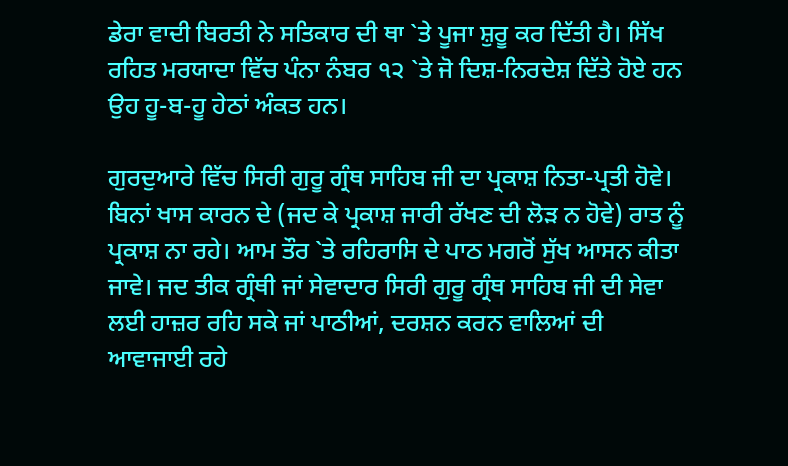ਡੇਰਾ ਵਾਦੀ ਬਿਰਤੀ ਨੇ ਸਤਿਕਾਰ ਦੀ ਥਾ `ਤੇ ਪੂਜਾ ਸ਼ੁਰੂ ਕਰ ਦਿੱਤੀ ਹੈ। ਸਿੱਖ ਰਹਿਤ ਮਰਯਾਦਾ ਵਿੱਚ ਪੰਨਾ ਨੰਬਰ ੧੨ `ਤੇ ਜੋ ਦਿਸ਼-ਨਿਰਦੇਸ਼ ਦਿੱਤੇ ਹੋਏ ਹਨ ਉਹ ਹੂ-ਬ-ਹੂ ਹੇਠਾਂ ਅੰਕਤ ਹਨ।

ਗੁਰਦੁਆਰੇ ਵਿੱਚ ਸਿਰੀ ਗੁਰੂ ਗ੍ਰੰਥ ਸਾਹਿਬ ਜੀ ਦਾ ਪ੍ਰਕਾਸ਼ ਨਿਤਾ-ਪ੍ਰਤੀ ਹੋਵੇ। ਬਿਨਾਂ ਖਾਸ ਕਾਰਨ ਦੇ (ਜਦ ਕੇ ਪ੍ਰਕਾਸ਼ ਜਾਰੀ ਰੱਖਣ ਦੀ ਲੋੜ ਨ ਹੋਵੇ) ਰਾਤ ਨੂੰ ਪ੍ਰਕਾਸ਼ ਨਾ ਰਹੇ। ਆਮ ਤੌਰ `ਤੇ ਰਹਿਰਾਸਿ ਦੇ ਪਾਠ ਮਗਰੋਂ ਸੁੱਖ ਆਸਨ ਕੀਤਾ ਜਾਵੇ। ਜਦ ਤੀਕ ਗ੍ਰੰਥੀ ਜਾਂ ਸੇਵਾਦਾਰ ਸਿਰੀ ਗੁਰੂ ਗ੍ਰੰਥ ਸਾਹਿਬ ਜੀ ਦੀ ਸੇਵਾ ਲਈ ਹਾਜ਼ਰ ਰਹਿ ਸਕੇ ਜਾਂ ਪਾਠੀਆਂ, ਦਰਸ਼ਨ ਕਰਨ ਵਾਲਿਆਂ ਦੀ ਆਵਾਜਾਈ ਰਹੇ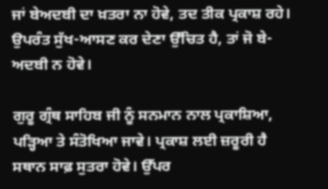ਜਾਂ ਬੇਅਦਬੀ ਦਾ ਖ਼ਤਰਾ ਨਾ ਹੋਵੇ, ਤਦ ਤੀਕ ਪ੍ਰਕਾਸ਼ ਰਹੇ। ਉਪਰੰਤ ਸੁੱਖ-ਆਸਣ ਕਰ ਦੇਣਾ ਉੱਚਿਤ ਹੈ, ਤਾਂ ਜੋ ਬੇ-ਅਦਬੀ ਨ ਹੋਵੇ।

ਗੁਰੂ ਗ੍ਰੰਥ ਸਾਹਿਬ ਜੀ ਨੂੰ ਸਨਮਾਨ ਨਾਲ ਪ੍ਰਕਾਸ਼ਿਆ, ਪੜ੍ਹਿਆ ਤੇ ਸੰਤੋਖਿਆ ਜਾਵੇ। ਪ੍ਰਕਾਸ਼ ਲਈ ਜ਼ਰੂਰੀ ਹੈ ਸਥਾਨ ਸਾਫ਼ ਸੁਤਰਾ ਹੋਵੇ। ਉੱਪਰ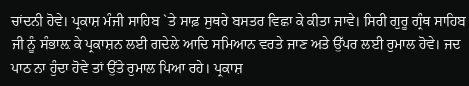ਚਾਂਦਨੀ ਹੋਵੇ। ਪ੍ਰਕਾਸ਼ ਮੰਜੀ ਸਾਹਿਬ `ਤੇ ਸਾਫ਼ ਸੁਥਰੇ ਬਸਤਰ ਵਿਛਾ ਕੇ ਕੀਤਾ ਜਾਵੇ। ਸਿਰੀ ਗੁਰੂ ਗ੍ਰੰਥ ਸਾਹਿਬ ਜੀ ਨੂੰ ਸੰਭਾਲ਼ ਕੇ ਪ੍ਰਕਾਸ਼ਨ ਲਈ ਗਦੇਲੇ ਆਦਿ ਸਮਿਆਨ ਵਰਤੇ ਜਾਣ ਅਤੇ ਉੱਪਰ ਲਈ ਰੁਮਾਲ ਹੋਵੇ। ਜਦ ਪਾਠ ਨਾ ਹੁੰਦਾ ਹੋਵੇ ਤਾਂ ਉੱਤੇ ਰੁਮਾਲ ਪਿਆ ਰਹੇ। ਪ੍ਰਕਾਸ਼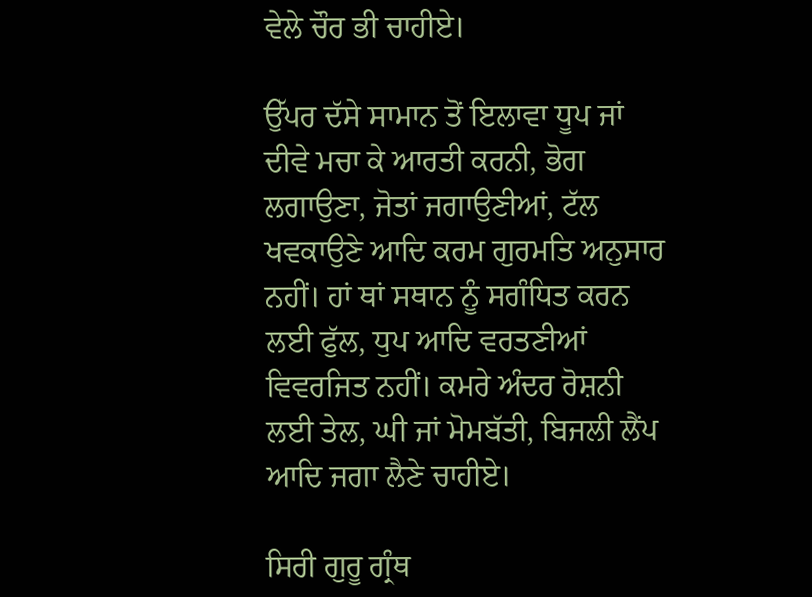ਵੇਲੇ ਚੌਰ ਭੀ ਚਾਹੀਏ।

ਉੱਪਰ ਦੱਸੇ ਸਾਮਾਨ ਤੋਂ ਇਲਾਵਾ ਧੂਪ ਜਾਂ ਦੀਵੇ ਮਚਾ ਕੇ ਆਰਤੀ ਕਰਨੀ, ਭੋਗ ਲਗਾਉਣਾ, ਜੋਤਾਂ ਜਗਾਉਣੀਆਂ, ਟੱਲ ਖਵਕਾਉਣੇ ਆਦਿ ਕਰਮ ਗੁਰਮਤਿ ਅਨੁਸਾਰ ਨਹੀਂ। ਹਾਂ ਥਾਂ ਸਥਾਨ ਨੂੰ ਸਗੰਧਿਤ ਕਰਨ ਲਈ ਫੁੱਲ, ਧੁਪ ਆਦਿ ਵਰਤਣੀਆਂ ਵਿਵਰਜਿਤ ਨਹੀਂ। ਕਮਰੇ ਅੰਦਰ ਰੋਸ਼ਨੀ ਲਈ ਤੇਲ, ਘੀ ਜਾਂ ਮੋਮਬੱਤੀ, ਬਿਜਲੀ ਲੈਂਪ ਆਦਿ ਜਗਾ ਲੈਣੇ ਚਾਹੀਏ।

ਸਿਰੀ ਗੁਰੂ ਗ੍ਰੰਥ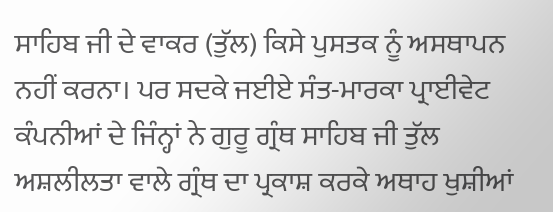ਸਾਹਿਬ ਜੀ ਦੇ ਵਾਕਰ (ਤੁੱਲ) ਕਿਸੇ ਪੁਸਤਕ ਨੂੰ ਅਸਥਾਪਨ ਨਹੀਂ ਕਰਨਾ। ਪਰ ਸਦਕੇ ਜਈਏ ਸੰਤ-ਮਾਰਕਾ ਪ੍ਰਾਈਵੇਟ ਕੰਪਨੀਆਂ ਦੇ ਜਿੰਨ੍ਹਾਂ ਨੇ ਗੁਰੂ ਗ੍ਰੰਥ ਸਾਹਿਬ ਜੀ ਤੁੱਲ ਅਸ਼ਲੀਲਤਾ ਵਾਲੇ ਗ੍ਰੰਥ ਦਾ ਪ੍ਰਕਾਸ਼ ਕਰਕੇ ਅਥਾਹ ਖੁਸ਼ੀਆਂ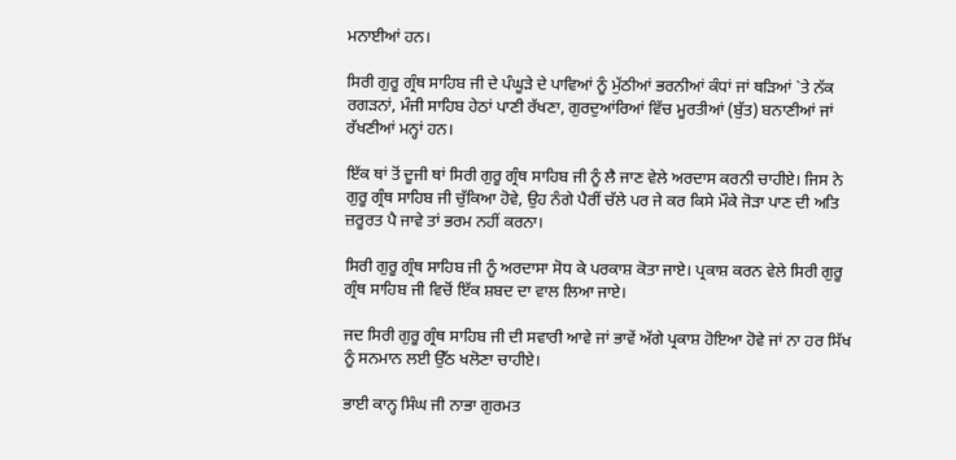ਮਨਾਈਆਂ ਹਨ।

ਸਿਰੀ ਗੁਰੂ ਗ੍ਰੰਥ ਸਾਹਿਬ ਜੀ ਦੇ ਪੰਘੂੜੇ ਦੇ ਪਾਵਿਆਂ ਨੂੰ ਮੁੱਠੀਆਂ ਭਰਨੀਆਂ ਕੰਧਾਂ ਜਾਂ ਥੜਿਆਂ `ਤੇ ਨੱਕ ਰਗੜਨਾਂ, ਮੰਜੀ ਸਾਹਿਬ ਹੇਠਾਂ ਪਾਣੀ ਰੱਖਣਾ, ਗੁਰਦੁਆਂਰਿਆਂ ਵਿੱਚ ਮੂਰਤੀਆਂ (ਬੁੱਤ) ਬਨਾਣੀਆਂ ਜਾਂ ਰੱਖਣੀਆਂ ਮਨ੍ਹਾਂ ਹਨ।

ਇੱਕ ਥਾਂ ਤੋਂ ਦੂਜੀ ਥਾਂ ਸਿਰੀ ਗੁਰੂ ਗ੍ਰੰਥ ਸਾਹਿਬ ਜੀ ਨੂੰ ਲੈ ਜਾਣ ਵੇਲੇ ਅਰਦਾਸ ਕਰਨੀ ਚਾਹੀਏ। ਜਿਸ ਨੇ ਗੁਰੂ ਗ੍ਰੰਥ ਸਾਹਿਬ ਜੀ ਚੁੱਕਿਆ ਹੋਵੇ, ਉਹ ਨੰਗੇ ਪੈਰੀਂ ਚੱਲੇ ਪਰ ਜੇ ਕਰ ਕਿਸੇ ਮੌਕੇ ਜੋੜਾ ਪਾਣ ਦੀ ਅਤਿ ਜ਼ਰੂਰਤ ਪੈ ਜਾਵੇ ਤਾਂ ਭਰਮ ਨਹੀਂ ਕਰਨਾ।

ਸਿਰੀ ਗੁਰੂ ਗ੍ਰੰਥ ਸਾਹਿਬ ਜੀ ਨੂੰ ਅਰਦਾਸਾ ਸੋਧ ਕੇ ਪਰਕਾਸ਼ ਕੋਤਾ ਜਾਏ। ਪ੍ਰਕਾਸ਼ ਕਰਨ ਵੇਲੇ ਸਿਰੀ ਗੁਰੂ ਗ੍ਰੰਥ ਸਾਹਿਬ ਜੀ ਵਿਚੋਂ ਇੱਕ ਸ਼ਬਦ ਦਾ ਵਾਲ ਲਿਆ ਜਾਏ।

ਜਦ ਸਿਰੀ ਗੁਰੂ ਗ੍ਰੰਥ ਸਾਹਿਬ ਜੀ ਦੀ ਸਵਾਰੀ ਆਵੇ ਜਾਂ ਭਾਵੇਂ ਅੱਗੇ ਪ੍ਰਕਾਸ਼ ਹੋਇਆ ਹੋਵੇ ਜਾਂ ਨਾ ਹਰ ਸਿੱਖ ਨੂੰ ਸਨਮਾਨ ਲਈ ਉੱਠ ਖਲੋਣਾ ਚਾਹੀਏ।

ਭਾਈ ਕਾਨ੍ਹ ਸਿੰਘ ਜੀ ਨਾਭਾ ਗੁਰਮਤ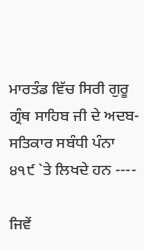ਮਾਰਤੰਡ ਵਿੱਚ ਸਿਰੀ ਗੁਰੂ ਗ੍ਰੰਥ ਸਾਹਿਬ ਜੀ ਦੇ ਅਦਬ-ਸਤਿਕਾਰ ਸਬੰਧੀ ਪੰਨਾ ੪੧੯ `ਤੇ ਲਿਖਦੇ ਹਨ ----

ਜਿਵੇਂ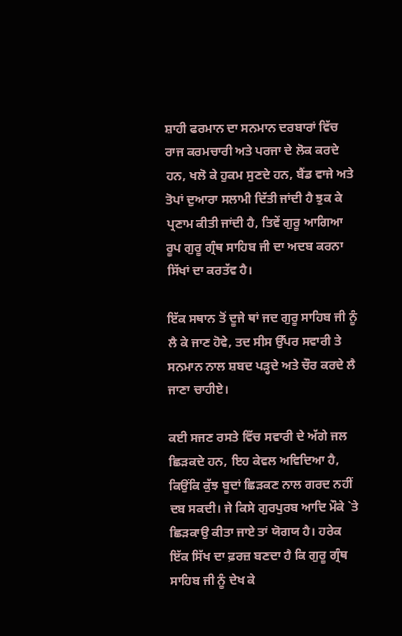ਸ਼ਾਹੀ ਫਰਮਾਨ ਦਾ ਸਨਮਾਨ ਦਰਬਾਰਾਂ ਵਿੱਚ ਰਾਜ ਕਰਮਚਾਰੀ ਅਤੇ ਪਰਜਾ ਦੇ ਲੋਕ ਕਰਦੇ ਹਨ, ਖਲੋ ਕੇ ਹੁਕਮ ਸੁਣਦੇ ਹਨ, ਬੈਂਡ ਵਾਜੇ ਅਤੇ ਤੋਪਾਂ ਦੁਆਰਾ ਸਲਾਮੀ ਦਿੱਤੀ ਜਾਂਦੀ ਹੈ ਝੁਕ ਕੇ ਪ੍ਰਣਾਮ ਕੀਤੀ ਜਾਂਦੀ ਹੈ, ਤਿਵੇਂ ਗੁਰੂ ਆਗਿਆ ਰੂਪ ਗੁਰੂ ਗ੍ਰੰਥ ਸਾਹਿਬ ਜੀ ਦਾ ਅਦਬ ਕਰਨਾ ਸਿੱਖਾਂ ਦਾ ਕਰਤੱਵ ਹੈ।

ਇੱਕ ਸਥਾਨ ਤੋਂ ਦੂਜੇ ਥਾਂ ਜਦ ਗੁਰੂ ਸਾਹਿਬ ਜੀ ਨੂੰ ਲੈ ਕੇ ਜਾਣ ਹੋਵੇ, ਤਦ ਸੀਸ ਉੱਪਰ ਸਵਾਰੀ ਤੇ ਸਨਮਾਨ ਨਾਲ ਸ਼ਬਦ ਪੜ੍ਹਦੇ ਅਤੇ ਚੌਰ ਕਰਦੇ ਲੈ ਜਾਣਾ ਚਾਹੀਏ।

ਕਈ ਸਜਣ ਰਸਤੇ ਵਿੱਚ ਸਵਾਰੀ ਦੇ ਅੱਗੇ ਜਲ ਛਿੜਕਦੇ ਹਨ, ਇਹ ਕੇਵਲ ਅਵਿਦਿਆ ਹੈ, ਕਿਉਂਕਿ ਕੁੱਝ ਬੂਦਾਂ ਛਿੜਕਣ ਨਾਲ ਗਰਦ ਨਹੀਂ ਦਬ ਸਕਦੀ। ਜੇ ਕਿਸੇ ਗੁਰਪੁਰਬ ਆਦਿ ਮੌਕੇ `ਤੇ ਛਿੜਕਾਉ ਕੀਤਾ ਜਾਏ ਤਾਂ ਯੋਗਯ ਹੈ। ਹਰੇਕ ਇੱਕ ਸਿੱਖ ਦਾ ਫ਼ਰਜ਼ ਬਣਦਾ ਹੈ ਕਿ ਗੁਰੂ ਗ੍ਰੰਥ ਸਾਹਿਬ ਜੀ ਨੂੰ ਦੇਖ ਕੇ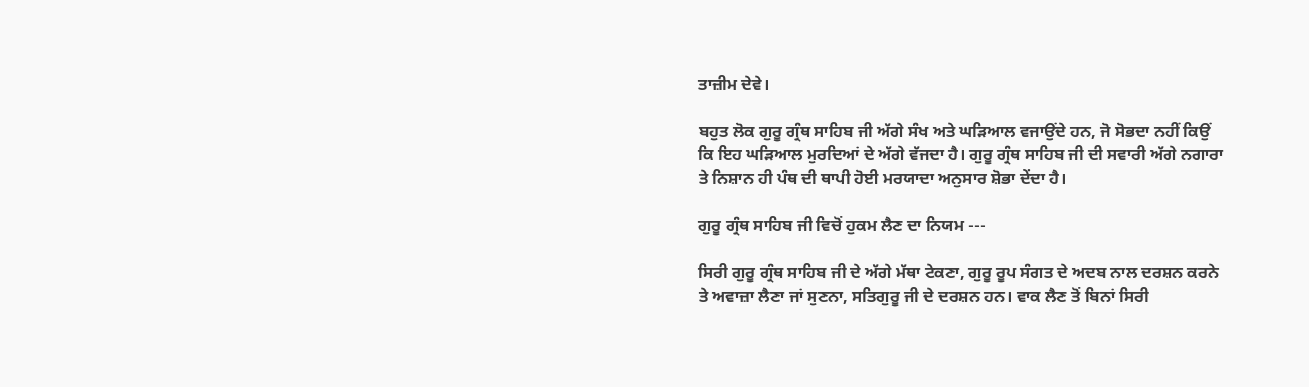ਤਾਜ਼ੀਮ ਦੇਵੇ।

ਬਹੁਤ ਲੋਕ ਗੁਰੂ ਗ੍ਰੰਥ ਸਾਹਿਬ ਜੀ ਅੱਗੇ ਸੰਖ ਅਤੇ ਘੜਿਆਲ ਵਜਾਉਂਦੇ ਹਨ, ਜੋ ਸੋਭਦਾ ਨਹੀਂ ਕਿਉਂ ਕਿ ਇਹ ਘੜਿਆਲ ਮੁਰਦਿਆਂ ਦੇ ਅੱਗੇ ਵੱਜਦਾ ਹੈ। ਗੁਰੂ ਗ੍ਰੰਥ ਸਾਹਿਬ ਜੀ ਦੀ ਸਵਾਰੀ ਅੱਗੇ ਨਗਾਰਾ ਤੇ ਨਿਸ਼ਾਨ ਹੀ ਪੰਥ ਦੀ ਥਾਪੀ ਹੋਈ ਮਰਯਾਦਾ ਅਨੁਸਾਰ ਸ਼ੋਭਾ ਦੇਂਦਾ ਹੈ।

ਗੁਰੂ ਗ੍ਰੰਥ ਸਾਹਿਬ ਜੀ ਵਿਚੋਂ ਹੁਕਮ ਲੈਣ ਦਾ ਨਿਯਮ ---

ਸਿਰੀ ਗੁਰੂ ਗ੍ਰੰਥ ਸਾਹਿਬ ਜੀ ਦੇ ਅੱਗੇ ਮੱਥਾ ਟੇਕਣਾ, ਗੁਰੂ ਰੂਪ ਸੰਗਤ ਦੇ ਅਦਬ ਨਾਲ ਦਰਸ਼ਨ ਕਰਨੇ ਤੇ ਅਵਾਜ਼ਾ ਲੈਣਾ ਜਾਂ ਸੁਣਨਾ, ਸਤਿਗੁਰੂ ਜੀ ਦੇ ਦਰਸ਼ਨ ਹਨ। ਵਾਕ ਲੈਣ ਤੋਂ ਬਿਨਾਂ ਸਿਰੀ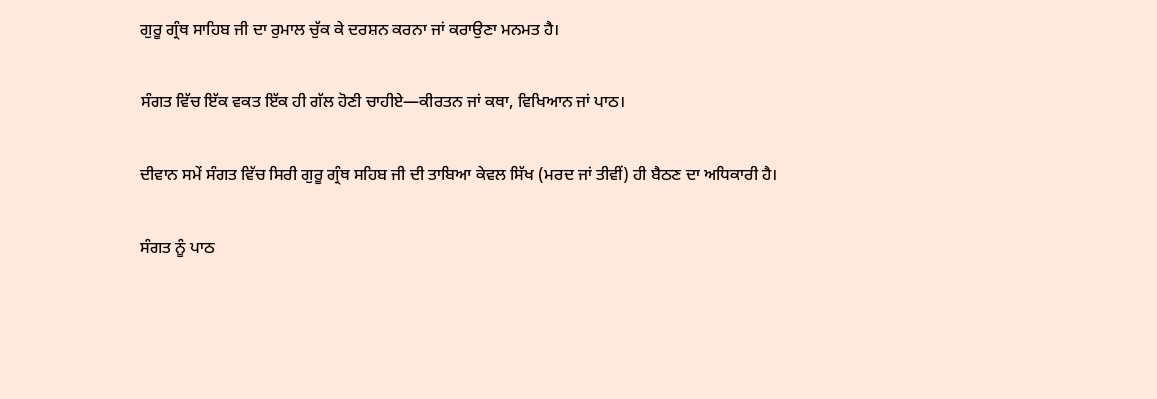ਗੁਰੂ ਗ੍ਰੰਥ ਸਾਹਿਬ ਜੀ ਦਾ ਰੁਮਾਲ ਚੁੱਕ ਕੇ ਦਰਸ਼ਨ ਕਰਨਾ ਜਾਂ ਕਰਾਉਣਾ ਮਨਮਤ ਹੈ।

ਸੰਗਤ ਵਿੱਚ ਇੱਕ ਵਕਤ ਇੱਕ ਹੀ ਗੱਲ ਹੋਣੀ ਚਾਹੀਏ—ਕੀਰਤਨ ਜਾਂ ਕਥਾ, ਵਿਖਿਆਨ ਜਾਂ ਪਾਠ।

ਦੀਵਾਨ ਸਮੇਂ ਸੰਗਤ ਵਿੱਚ ਸਿਰੀ ਗੁਰੂ ਗ੍ਰੰਥ ਸਹਿਬ ਜੀ ਦੀ ਤਾਬਿਆ ਕੇਵਲ ਸਿੱਖ (ਮਰਦ ਜਾਂ ਤੀਵੀਂ) ਹੀ ਬੈਠਣ ਦਾ ਅਧਿਕਾਰੀ ਹੈ।

ਸੰਗਤ ਨੂੰ ਪਾਠ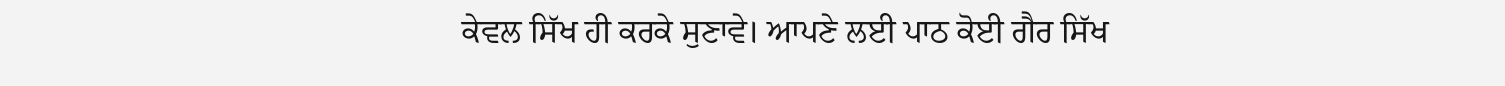ਕੇਵਲ ਸਿੱਖ ਹੀ ਕਰਕੇ ਸੁਣਾਵੇ। ਆਪਣੇ ਲਈ ਪਾਠ ਕੋਈ ਗੈਰ ਸਿੱਖ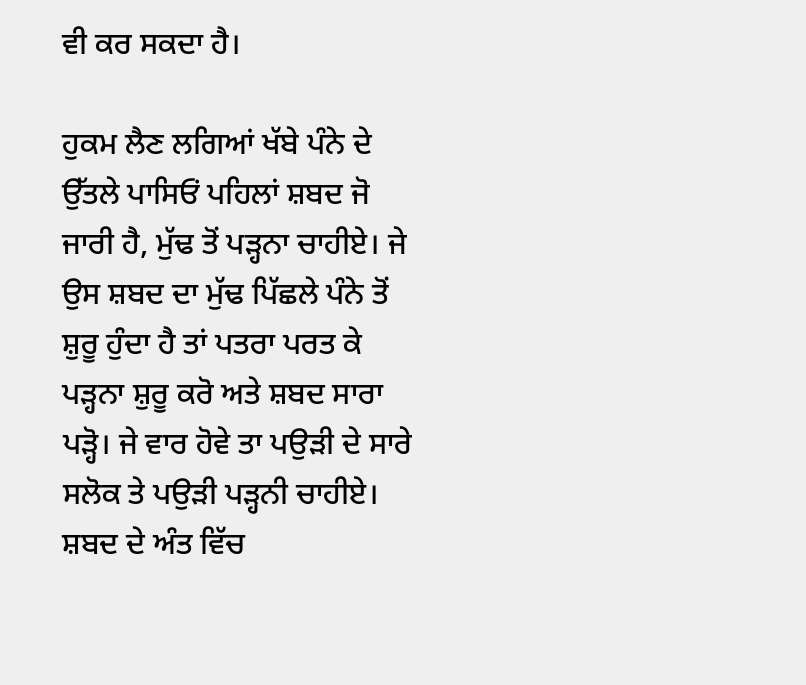ਵੀ ਕਰ ਸਕਦਾ ਹੈ।

ਹੁਕਮ ਲੈਣ ਲਗਿਆਂ ਖੱਬੇ ਪੰਨੇ ਦੇ ਉੱਤਲੇ ਪਾਸਿਓਂ ਪਹਿਲਾਂ ਸ਼ਬਦ ਜੋ ਜਾਰੀ ਹੈ, ਮੁੱਢ ਤੋਂ ਪੜ੍ਹਨਾ ਚਾਹੀਏ। ਜੇ ਉਸ ਸ਼ਬਦ ਦਾ ਮੁੱਢ ਪਿੱਛਲੇ ਪੰਨੇ ਤੋਂ ਸ਼ੁਰੂ ਹੁੰਦਾ ਹੈ ਤਾਂ ਪਤਰਾ ਪਰਤ ਕੇ ਪੜ੍ਹਨਾ ਸ਼ੁਰੂ ਕਰੋ ਅਤੇ ਸ਼ਬਦ ਸਾਰਾ ਪੜ੍ਹੋ। ਜੇ ਵਾਰ ਹੋਵੇ ਤਾ ਪਉੜੀ ਦੇ ਸਾਰੇ ਸਲੋਕ ਤੇ ਪਉੜੀ ਪੜ੍ਹਨੀ ਚਾਹੀਏ। ਸ਼ਬਦ ਦੇ ਅੰਤ ਵਿੱਚ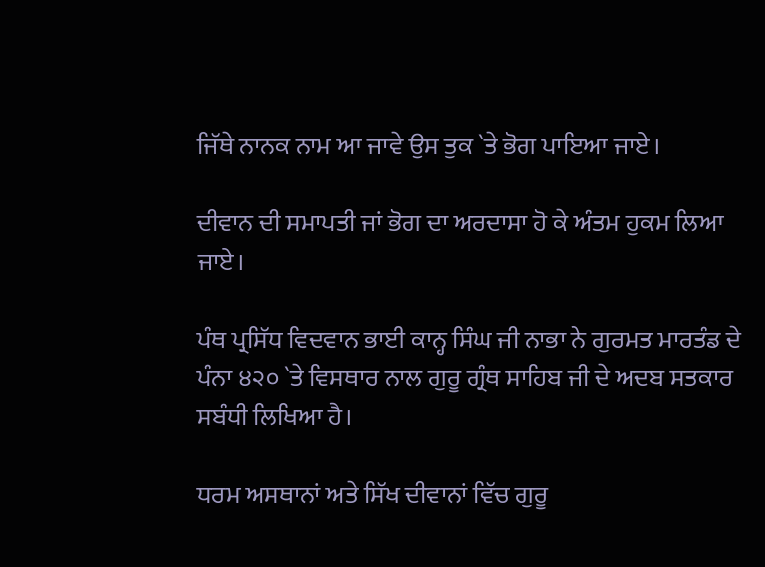ਜਿੱਥੇ ਨਾਨਕ ਨਾਮ ਆ ਜਾਵੇ ਉਸ ਤੁਕ `ਤੇ ਭੋਗ ਪਾਇਆ ਜਾਏ।

ਦੀਵਾਨ ਦੀ ਸਮਾਪਤੀ ਜਾਂ ਭੋਗ ਦਾ ਅਰਦਾਸਾ ਹੋ ਕੇ ਅੰਤਮ ਹੁਕਮ ਲਿਆ ਜਾਏ।

ਪੰਥ ਪ੍ਰਸਿੱਧ ਵਿਦਵਾਨ ਭਾਈ ਕਾਨ੍ਹ ਸਿੰਘ ਜੀ ਨਾਭਾ ਨੇ ਗੁਰਮਤ ਮਾਰਤੰਡ ਦੇ ਪੰਨਾ ੪੨੦ `ਤੇ ਵਿਸਥਾਰ ਨਾਲ ਗੁਰੂ ਗ੍ਰੰਥ ਸਾਹਿਬ ਜੀ ਦੇ ਅਦਬ ਸਤਕਾਰ ਸਬੰਧੀ ਲਿਖਿਆ ਹੈ।

ਧਰਮ ਅਸਥਾਨਾਂ ਅਤੇ ਸਿੱਖ ਦੀਵਾਨਾਂ ਵਿੱਚ ਗੁਰੂ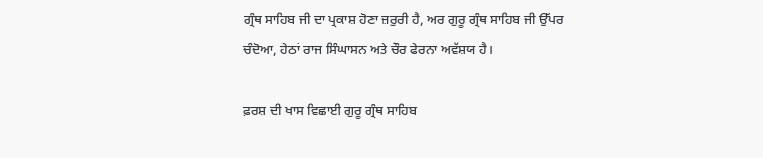ਗ੍ਰੰਥ ਸਾਹਿਬ ਜੀ ਦਾ ਪ੍ਰਕਾਸ਼ ਹੋਣਾ ਜ਼ਰੁਰੀ ਹੈ, ਅਰ ਗੁਰੂ ਗ੍ਰੰਥ ਸਾਹਿਬ ਜੀ ਉੱਪਰ ਚੰਦੋਆ, ਹੇਠਾਂ ਰਾਜ ਸਿੰਘਾਸਨ ਅਤੇ ਚੌਰ ਫੇਰਨਾ ਅਵੱਸ਼ਯ ਹੈ।

ਫ਼ਰਸ਼ ਦੀ ਖਾਸ ਵਿਛਾਈ ਗੁਰੂ ਗ੍ਰੰਥ ਸਾਹਿਬ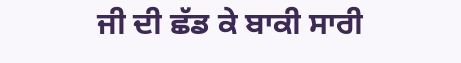ਜੀ ਦੀ ਛੱਡ ਕੇ ਬਾਕੀ ਸਾਰੀ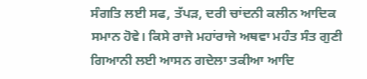ਸੰਗਤਿ ਲਈ ਸਫ, ਤੱਪੜ, ਦਰੀ ਚਾਂਦਨੀ ਕਲੀਨ ਆਦਿਕ ਸਮਾਨ ਹੋਵੇ। ਕਿਸੇ ਰਾਜੇ ਮਹਾਂਰਾਜੇ ਅਥਵਾ ਮਹੰਤ ਸੰਤ ਗੁਣੀ ਗਿਆਨੀ ਲਈ ਆਸਨ ਗਦੇਲਾ ਤਕੀਆ ਆਦਿ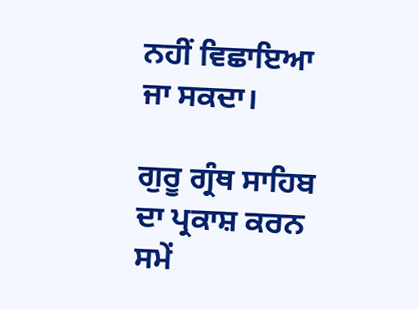ਨਹੀਂ ਵਿਛਾਇਆ ਜਾ ਸਕਦਾ।

ਗੁਰੂ ਗ੍ਰੰਥ ਸਾਹਿਬ ਦਾ ਪ੍ਰਕਾਸ਼ ਕਰਨ ਸਮੇਂ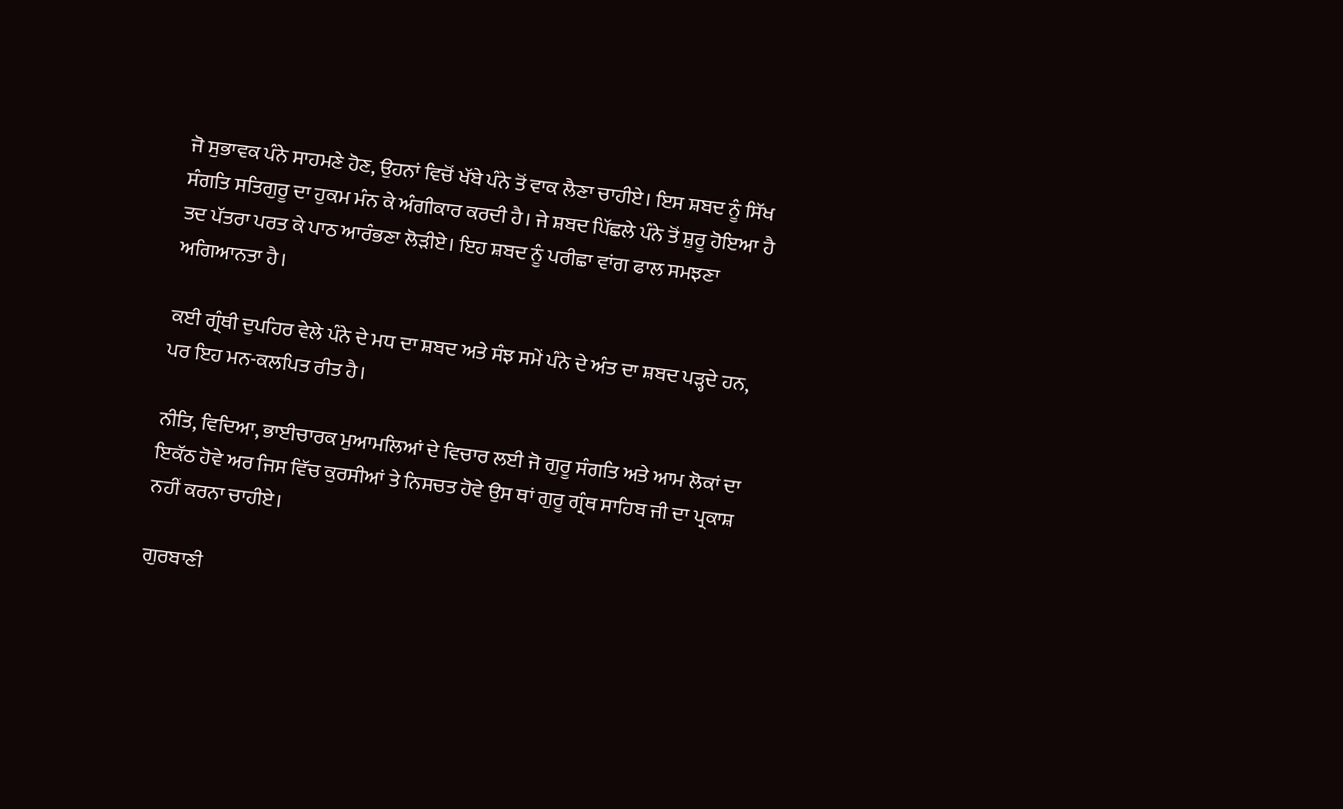ਜੋ ਸੁਭਾਵਕ ਪੰਨੇ ਸਾਹਮਣੇ ਹੋਣ, ਉਹਨਾਂ ਵਿਚੋਂ ਖੱਬੇ ਪੰਨੇ ਤੋਂ ਵਾਕ ਲੈਣਾ ਚਾਹੀਏ। ਇਸ ਸ਼ਬਦ ਨੂੰ ਸਿੱਖ ਸੰਗਤਿ ਸਤਿਗੁਰੂ ਦਾ ਹੁਕਮ ਮੰਨ ਕੇ ਅੰਗੀਕਾਰ ਕਰਦੀ ਹੈ। ਜੇ ਸ਼ਬਦ ਪਿੱਛਲੇ ਪੰਨੇ ਤੋਂ ਸ਼ੁਰੂ ਹੋਇਆ ਹੈ ਤਦ ਪੱਤਰਾ ਪਰਤ ਕੇ ਪਾਠ ਆਰੰਭਣਾ ਲੋੜੀਏ। ਇਹ ਸ਼ਬਦ ਨੂੰ ਪਰੀਛਾ ਵਾਂਗ ਫਾਲ ਸਮਝਣਾ ਅਗਿਆਨਤਾ ਹੈ।

ਕਈ ਗ੍ਰੰਥੀ ਦੁਪਹਿਰ ਵੇਲੇ ਪੰਨੇ ਦੇ ਮਧ ਦਾ ਸ਼ਬਦ ਅਤੇ ਸੰਝ ਸਮੇਂ ਪੰਨੇ ਦੇ ਅੰਤ ਦਾ ਸ਼ਬਦ ਪੜ੍ਹਦੇ ਹਨ, ਪਰ ਇਹ ਮਨ-ਕਲਪਿਤ ਰੀਤ ਹੈ।

ਨੀਤਿ, ਵਿਦਿਆ, ਭਾਈਚਾਰਕ ਮੁਆਮਲਿਆਂ ਦੇ ਵਿਚਾਰ ਲਈ ਜੋ ਗੁਰੂ ਸੰਗਤਿ ਅਤੇ ਆਮ ਲੋਕਾਂ ਦਾ ਇਕੱਠ ਹੋਵੇ ਅਰ ਜਿਸ ਵਿੱਚ ਕੁਰਸੀਆਂ ਤੇ ਨਿਸਚਤ ਹੋਵੇ ਉਸ ਥਾਂ ਗੁਰੂ ਗ੍ਰੰਥ ਸਾਹਿਬ ਜੀ ਦਾ ਪ੍ਰਕਾਸ਼ ਨਹੀਂ ਕਰਨਾ ਚਾਹੀਏ।

ਗੁਰਬਾਣੀ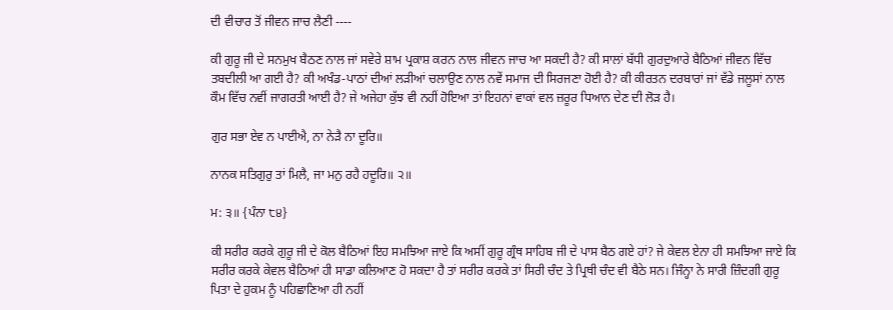ਦੀ ਵੀਚਾਰ ਤੋਂ ਜੀਵਨ ਜਾਚ ਲੈਣੀ ----

ਕੀ ਗੁਰੂ ਜੀ ਦੇ ਸਨਮੁਖ ਬੈਠਣ ਨਾਲ ਜਾਂ ਸਵੇਰੇ ਸ਼ਾਮ ਪ੍ਰਕਾਸ਼ ਕਰਨ ਨਾਲ ਜੀਵਨ ਜਾਚ ਆ ਸਕਦੀ ਹੈ? ਕੀ ਸਾਲਾਂ ਬੱਧੀ ਗੁਰਦੁਆਰੇ ਬੈਠਿਆਂ ਜੀਵਨ ਵਿੱਚ ਤਬਦੀਲੀ ਆ ਗਈ ਹੈ? ਕੀ ਅਖੰਡ-ਪਾਠਾਂ ਦੀਆਂ ਲੜੀਆਂ ਚਲਾਉਣ ਨਾਲ ਨਵੇਂ ਸਮਾਜ ਦੀ ਸਿਰਜਣਾ ਹੋਈ ਹੈ? ਕੀ ਕੀਰਤਨ ਦਰਬਾਰਾਂ ਜਾਂ ਵੱਡੇ ਜਲੂਸਾਂ ਨਾਲ ਕੌਮ ਵਿੱਚ ਨਵੀਂ ਜਾਗਰਤੀ ਆਈ ਹੈ? ਜੇ ਅਜੇਹਾ ਕੁੱਝ ਵੀ ਨਹੀਂ ਹੋਇਆ ਤਾਂ ਇਹਨਾਂ ਵਾਕਾਂ ਵਲ ਜ਼ਰੂਰ ਧਿਆਨ ਦੇਣ ਦੀ ਲੋੜ ਹੈ।

ਗੁਰ ਸਭਾ ਏਵ ਨ ਪਾਈਐ, ਨਾ ਨੇੜੈ ਨਾ ਦੂਰਿ॥

ਨਾਨਕ ਸਤਿਗੁਰੁ ਤਾਂ ਮਿਲੈ, ਜਾ ਮਨੁ ਰਹੈ ਹਦੂਰਿ॥ ੨॥

ਮ: ੩॥ {ਪੰਨਾ ੮੪}

ਕੀ ਸਰੀਰ ਕਰਕੇ ਗੁਰੂ ਜੀ ਦੇ ਕੋਲ ਬੈਠਿਆਂ ਇਹ ਸਮਝਿਆ ਜਾਏ ਕਿ ਅਸੀਂ ਗੁਰੂ ਗ੍ਰੰਥ ਸਾਹਿਬ ਜੀ ਦੇ ਪਾਸ ਬੈਠ ਗਏ ਹਾਂ? ਜੇ ਕੇਵਲ ਏਨਾ ਹੀ ਸਮਝਿਆ ਜਾਏ ਕਿ ਸਰੀਰ ਕਰਕੇ ਕੇਵਲ ਬੈਠਿਆਂ ਹੀ ਸਾਡਾ ਕਲਿਆਣ ਹੋ ਸਕਦਾ ਹੈ ਤਾਂ ਸਰੀਰ ਕਰਕੇ ਤਾਂ ਸਿਰੀ ਚੰਦ ਤੇ ਪ੍ਰਿਥੀ ਚੰਦ ਵੀ ਬੈਠੇ ਸਨ। ਜਿੰਨ੍ਹਾ ਨੇ ਸਾਰੀ ਜ਼ਿੰਦਗੀ ਗੁਰੂ ਪਿਤਾ ਦੇ ਹੁਕਮ ਨੂੰ ਪਹਿਛਾਣਿਆ ਹੀ ਨਹੀਂ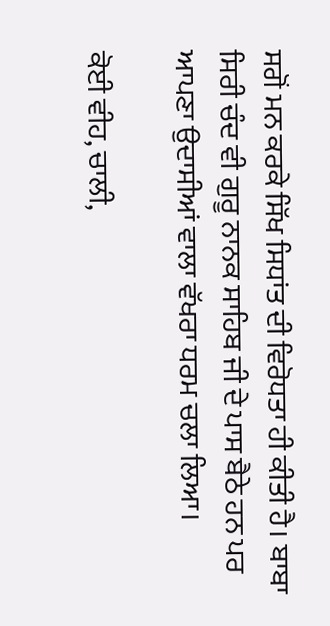ਸਗੋਂ ਮਨ ਕਰਕੇ ਸਿੱਖ ਸਿਧਾਂਤ ਦੀ ਵਿਰੋਧਤਾ ਹੀ ਕੀਤੀ ਹੈ। ਬਾਬਾ ਸਿਰੀ ਚੰਦ ਵੀ ਗੁਰੂ ਨਾਨਕ ਸਾਹਿਬ ਜੀ ਦੇ ਪਾਸ ਬੈਠੇ ਹਨ ਪਰ ਆਪਣਾ ਉਦਾਸੀਆਂ ਵਾਲਾ ਵੱਖਰਾ ਧਰਮ ਚਲਾ ਲਿਆ।

ਕੋਈ ਵੀਹ, ਚਾਲੀ,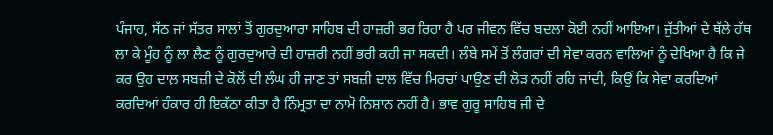ਪੰਜਾਹ, ਸੱਠ ਜਾਂ ਸੱਤਰ ਸਾਲਾਂ ਤੋਂ ਗੁਰਦੁਆਰਾ ਸਾਹਿਬ ਦੀ ਹਾਜ਼ਰੀ ਭਰ ਰਿਹਾ ਹੈ ਪਰ ਜੀਵਨ ਵਿੱਚ ਬਦਲਾ ਕੋਈ ਨਹੀਂ ਆਇਆ। ਜੁੱਤੀਆਂ ਦੇ ਥੱਲੇ ਹੱਥ ਲਾ ਕੇ ਮੂੰਹ ਨੂੰ ਲਾ ਲੈਣ ਨੂੰ ਗੁਰਦੁਆਰੇ ਦੀ ਹਾਜ਼ਰੀ ਨਹੀਂ ਭਰੀ ਕਹੀ ਜਾ ਸਕਦੀ। ਲੰਬੇ ਸਮੇਂ ਤੋਂ ਲੰਗਰਾਂ ਦੀ ਸੇਵਾ ਕਰਨ ਵਾਲਿਆਂ ਨੂੰ ਦੇਖਿਆ ਹੈ ਕਿ ਜੇ ਕਰ ਉਹ ਦਾਲ਼ ਸਬਜ਼ੀ ਦੇ ਕੋਲੋਂ ਦੀ ਲੰਘ ਹੀ ਜਾਣ ਤਾਂ ਸਬਜ਼ੀ ਦਾਲ ਵਿੱਚ ਮਿਰਚਾਂ ਪਾਉਣ ਦੀ ਲੋੜ ਨਹੀਂ ਰਹਿ ਜਾਂਦੀ, ਕਿਉਂ ਕਿ ਸੇਵਾ ਕਰਦਿਆਂ ਕਰਦਿਆਂ ਹੰਕਾਰ ਹੀ ਇਕੱਠਾ ਕੀਤਾ ਹੈ ਨਿੰਮ੍ਰਤਾ ਦਾ ਨਾਮੋ ਨਿਸ਼ਾਨ ਨਹੀਂ ਹੈ। ਭਾਵ ਗੁਰੂ ਸਾਹਿਬ ਜੀ ਦੇ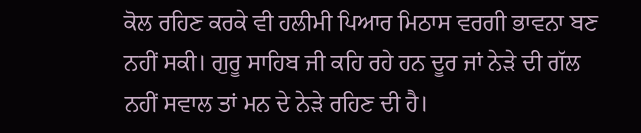ਕੋਲ ਰਹਿਣ ਕਰਕੇ ਵੀ ਹਲੀਮੀ ਪਿਆਰ ਮਿਠਾਸ ਵਰਗੀ ਭਾਵਨਾ ਬਣ ਨਹੀਂ ਸਕੀ। ਗੁਰੂ ਸਾਹਿਬ ਜੀ ਕਹਿ ਰਹੇ ਹਨ ਦੂਰ ਜਾਂ ਨੇੜੇ ਦੀ ਗੱਲ ਨਹੀਂ ਸਵਾਲ ਤਾਂ ਮਨ ਦੇ ਨੇੜੇ ਰਹਿਣ ਦੀ ਹੈ।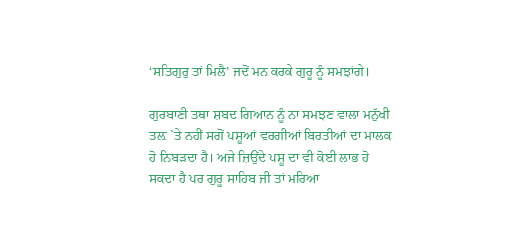‘ਸਤਿਗੁਰੁ ਤਾਂ ਮਿਲੈ’ ਜਦੋਂ ਮਨ ਕਰਕੇ ਗੁਰੂ ਨੂੰ ਸਮਝਾਂਗੇ।

ਗੁਰਬਾਣੀ ਤਥਾ ਸ਼ਬਦ ਗਿਆਨ ਨੂੰ ਨਾ ਸਮਝਣ ਵਾਲਾ ਮਨੁੱਖੀ ਤਲ਼ `ਤੇ ਨਹੀਂ ਸਗੋਂ ਪਸ਼ੂਆਂ ਵਰਗੀਆਂ ਬਿਰਤੀਆਂ ਦਾ ਮਾਲਕ ਹੋ ਨਿਬੜਦਾ ਹੈ। ਅਜੇ ਜ਼ਿਉਂਦੇ ਪਸ਼ੂ ਦਾ ਵੀ ਕੋਈ ਲਾਭ ਹੋ ਸਕਦਾ ਹੈ ਪਰ ਗੁਰੂ ਸਾਹਿਬ ਜੀ ਤਾਂ ਮਰਿਆ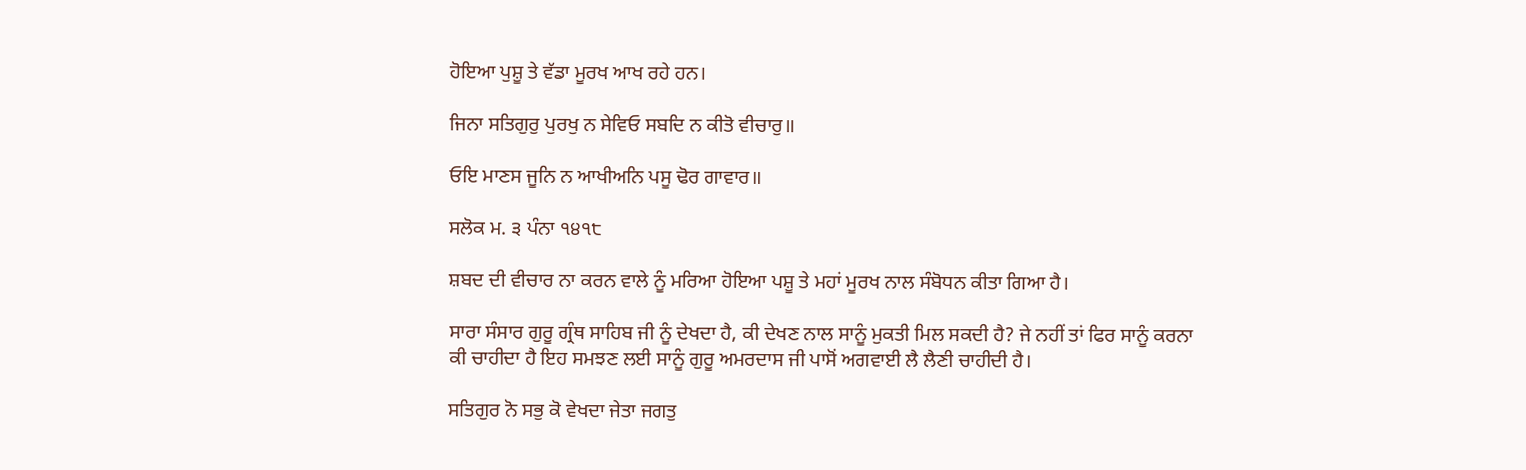ਹੋਇਆ ਪੁਸ਼ੂ ਤੇ ਵੱਡਾ ਮੂਰਖ ਆਖ ਰਹੇ ਹਨ।

ਜਿਨਾ ਸਤਿਗੁਰੁ ਪੁਰਖੁ ਨ ਸੇਵਿਓ ਸਬਦਿ ਨ ਕੀਤੋ ਵੀਚਾਰੁ॥

ਓਇ ਮਾਣਸ ਜੂਨਿ ਨ ਆਖੀਅਨਿ ਪਸੂ ਢੋਰ ਗਾਵਾਰ॥

ਸਲੋਕ ਮ. ੩ ਪੰਨਾ ੧੪੧੮

ਸ਼ਬਦ ਦੀ ਵੀਚਾਰ ਨਾ ਕਰਨ ਵਾਲੇ ਨੂੰ ਮਰਿਆ ਹੋਇਆ ਪਸ਼ੂ ਤੇ ਮਹਾਂ ਮੂਰਖ ਨਾਲ ਸੰਬੋਧਨ ਕੀਤਾ ਗਿਆ ਹੈ।

ਸਾਰਾ ਸੰਸਾਰ ਗੁਰੂ ਗ੍ਰੰਥ ਸਾਹਿਬ ਜੀ ਨੂੰ ਦੇਖਦਾ ਹੈ, ਕੀ ਦੇਖਣ ਨਾਲ ਸਾਨੂੰ ਮੁਕਤੀ ਮਿਲ ਸਕਦੀ ਹੈ? ਜੇ ਨਹੀਂ ਤਾਂ ਫਿਰ ਸਾਨੂੰ ਕਰਨਾ ਕੀ ਚਾਹੀਦਾ ਹੈ ਇਹ ਸਮਝਣ ਲਈ ਸਾਨੂੰ ਗੁਰੂ ਅਮਰਦਾਸ ਜੀ ਪਾਸੋਂ ਅਗਵਾਈ ਲੈ ਲੈਣੀ ਚਾਹੀਦੀ ਹੈ।

ਸਤਿਗੁਰ ਨੋ ਸਭੁ ਕੋ ਵੇਖਦਾ ਜੇਤਾ ਜਗਤੁ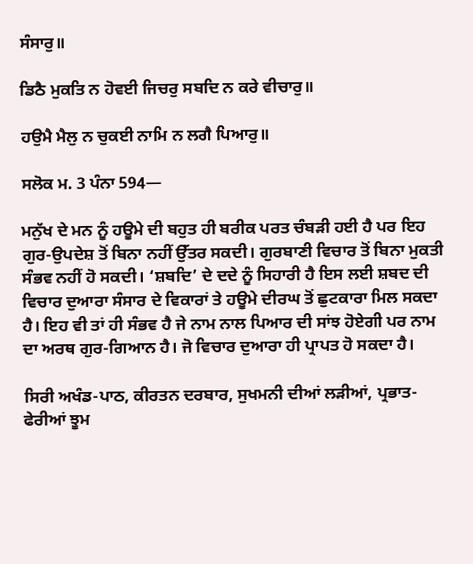ਸੰਸਾਰੁ॥

ਡਿਠੈ ਮੁਕਤਿ ਨ ਹੋਵਈ ਜਿਚਰੁ ਸਬਦਿ ਨ ਕਰੇ ਵੀਚਾਰੁ॥

ਹਉਮੈ ਮੈਲੁ ਨ ਚੁਕਈ ਨਾਮਿ ਨ ਲਗੈ ਪਿਆਰੁ॥

ਸਲੋਕ ਮ. 3 ਪੰਨਾ 594—

ਮਨੁੱਖ ਦੇ ਮਨ ਨੂੰ ਹਊਮੇ ਦੀ ਬਹੁਤ ਹੀ ਬਰੀਕ ਪਰਤ ਚੰਬੜੀ ਹਈ ਹੈ ਪਰ ਇਹ ਗੁਰ-ਉਪਦੇਸ਼ ਤੋਂ ਬਿਨਾ ਨਹੀਂ ਉੱਤਰ ਸਕਦੀ। ਗੁਰਬਾਣੀ ਵਿਚਾਰ ਤੋਂ ਬਿਨਾ ਮੁਕਤੀ ਸੰਭਵ ਨਹੀਂ ਹੋ ਸਕਦੀ। ‘ਸ਼ਬਦਿ’ ਦੇ ਦਦੇ ਨੂੰ ਸਿਹਾਰੀ ਹੈ ਇਸ ਲਈ ਸ਼ਬਦ ਦੀ ਵਿਚਾਰ ਦੁਆਰਾ ਸੰਸਾਰ ਦੇ ਵਿਕਾਰਾਂ ਤੇ ਹਊਮੇ ਦੀਰਘ ਤੋਂ ਛੁਟਕਾਰਾ ਮਿਲ ਸਕਦਾ ਹੈ। ਇਹ ਵੀ ਤਾਂ ਹੀ ਸੰਭਵ ਹੈ ਜੇ ਨਾਮ ਨਾਲ ਪਿਆਰ ਦੀ ਸਾਂਝ ਹੋਏਗੀ ਪਰ ਨਾਮ ਦਾ ਅਰਥ ਗੁਰ-ਗਿਆਨ ਹੈ। ਜੋ ਵਿਚਾਰ ਦੁਆਰਾ ਹੀ ਪ੍ਰਾਪਤ ਹੋ ਸਕਦਾ ਹੈ।

ਸਿਰੀ ਅਖੰਡ-ਪਾਠ, ਕੀਰਤਨ ਦਰਬਾਰ, ਸੁਖਮਨੀ ਦੀਆਂ ਲੜੀਆਂ, ਪ੍ਰਭਾਤ-ਫੇਰੀਆਂ ਝੂਮ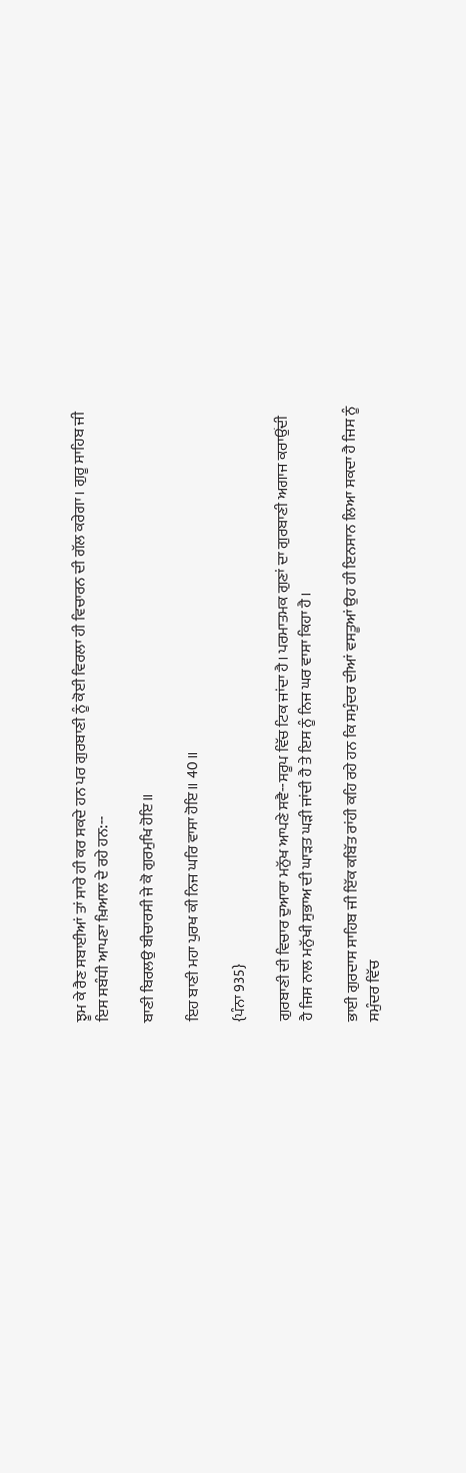ਝੂਮ ਕੇ ਰੈਣ ਸਬਾਈਆਂ ਤਾਂ ਸਾਰੇ ਹੀ ਕਰ ਸਕਦੇ ਹਨ ਪਰ ਗੁਰਬਾਣੀ ਨੂੰ ਕੋਈ ਵਿਰਲਾ ਹੀ ਵਿਚਾਰਨ ਦੀ ਗੱਲ ਕਰੇਗਾ। ਗੁਰੂ ਸਾਹਿਬ ਜੀ ਇਸ ਸਬੰਧੀ ਆਪਣਾ ਖ਼ਿਆਲ ਦੇ ਰਹੇ ਹਨ:--

ਬਾਣੀ ਬਿਰਲਉ ਬੀਚਾਰਸੀ ਜੇ ਕੋ ਗੁਰਮੁਖਿ ਹੋਇ॥

ਇਹ ਬਾਣੀ ਮਹਾ ਪੁਰਖ ਕੀ ਨਿਜ ਘਰਿ ਵਾਸਾ ਹੋਇ॥ 40॥

{ਪੰਨਾ 935}

ਗੁਰਬਾਣੀ ਦੀ ਵਿਚਾਰ ਦੁਆਰਾ ਮਨੁੱਖ ਆਪਣੇ ਸਵੈ--ਸਰੂਪ ਵਿੱਚ ਟਿਕ ਜਾਂਦਾ ਹੈ। ਪਰਮਾਤਮਕ ਗੁਣਾਂ ਦਾ ਗੁਰਬਾਣੀ ਅਗਾਜ ਕਰਾਉਂਦੀ ਹੈ ਜਿਸ ਨਾਲ ਮਨੁੱਖੀ ਸੁਭਾਅ ਦੀ ਘਾੜਤ ਘੜੀ ਜਾਂਦੀ ਹੈ ਤੇ ਇਸ ਨੂੰ ਨਿਜ ਘਰ ਵਾਸਾ ਕਿਹਾ ਹੈ।

ਭਾਈ ਗੁਰਦਾਸ ਸਾਹਿਬ ਜੀ ਇੱਕ ਕਬਿੱਤ ਰਾਂਹੀ ਕਹਿ ਰਹੇ ਹਨ ਕਿ ਸਮੁੰਦਰ ਦੀਆਂ ਵਸਤੂਆਂ ਉਹ ਹੀ ਇਨਸਾਨ ਲਿਆ ਸਕਦਾ ਹੈ ਜਿਸ ਨੂੰ ਸਮੁੰਦਰ ਵਿੱਚ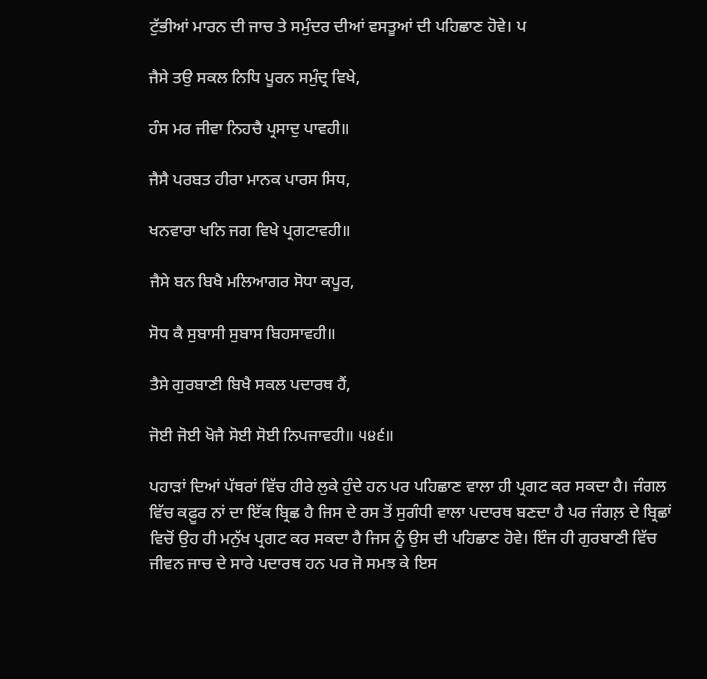ਟੁੱਭੀਆਂ ਮਾਰਨ ਦੀ ਜਾਚ ਤੇ ਸਮੁੰਦਰ ਦੀਆਂ ਵਸਤੂਆਂ ਦੀ ਪਹਿਛਾਣ ਹੋਵੇ। ਪ

ਜੈਸੇ ਤਉ ਸਕਲ ਨਿਧਿ ਪੂਰਨ ਸਮੁੰਦ੍ਰ ਵਿਖੇ,

ਹੰਸ ਮਰ ਜੀਵਾ ਨਿਹਚੈ ਪ੍ਰਸਾਦੁ ਪਾਵਹੀ॥

ਜੈਸੈ ਪਰਬਤ ਹੀਰਾ ਮਾਨਕ ਪਾਰਸ ਸਿਧ,

ਖਨਵਾਰਾ ਖਨਿ ਜਗ ਵਿਖੇ ਪ੍ਰਗਟਾਵਹੀ॥

ਜੈਸੇ ਬਨ ਬਿਖੈ ਮਲਿਆਗਰ ਸੋਧਾ ਕਪੂਰ,

ਸੋਧ ਕੈ ਸੁਬਾਸੀ ਸੁਬਾਸ ਬਿਹਸਾਵਹੀ॥

ਤੈਸੇ ਗੁਰਬਾਣੀ ਬਿਖੈ ਸਕਲ ਪਦਾਰਥ ਹੈਂ,

ਜੋਈ ਜੋਈ ਖੋਜੈ ਸੋਈ ਸੋਈ ਨਿਪਜਾਵਹੀ॥ ੫੪੬॥

ਪਹਾੜਾਂ ਦਿਆਂ ਪੱਥਰਾਂ ਵਿੱਚ ਹੀਰੇ ਲੁਕੇ ਹੁੰਦੇ ਹਨ ਪਰ ਪਹਿਛਾਣ ਵਾਲਾ ਹੀ ਪ੍ਰਗਟ ਕਰ ਸਕਦਾ ਹੈ। ਜੰਗਲ ਵਿੱਚ ਕਫ਼ੂਰ ਨਾਂ ਦਾ ਇੱਕ ਬ੍ਰਿਛ ਹੈ ਜਿਸ ਦੇ ਰਸ ਤੋਂ ਸੁਗੰਧੀ ਵਾਲਾ ਪਦਾਰਥ ਬਣਦਾ ਹੈ ਪਰ ਜੰਗਲ਼ ਦੇ ਬ੍ਰਿਛਾਂ ਵਿਚੋਂ ਉਹ ਹੀ ਮਨੁੱਖ ਪ੍ਰਗਟ ਕਰ ਸਕਦਾ ਹੈ ਜਿਸ ਨੂੰ ਉਸ ਦੀ ਪਹਿਛਾਣ ਹੋਵੇ। ਇੰਜ ਹੀ ਗੁਰਬਾਣੀ ਵਿੱਚ ਜੀਵਨ ਜਾਚ ਦੇ ਸਾਰੇ ਪਦਾਰਥ ਹਨ ਪਰ ਜੋ ਸਮਝ ਕੇ ਇਸ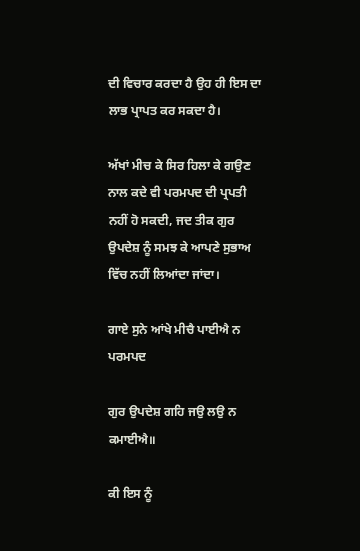ਦੀ ਵਿਚਾਰ ਕਰਦਾ ਹੈ ਉਹ ਹੀ ਇਸ ਦਾ ਲਾਭ ਪ੍ਰਾਪਤ ਕਰ ਸਕਦਾ ਹੈ।

ਅੱਖਾਂ ਮੀਚ ਕੇ ਸਿਰ ਹਿਲਾ ਕੇ ਗਉਣ ਨਾਲ ਕਦੇ ਵੀ ਪਰਮਪਦ ਦੀ ਪ੍ਰਪਤੀ ਨਹੀਂ ਹੋ ਸਕਦੀ, ਜਦ ਤੀਕ ਗੁਰ ਉਪਦੇਸ਼ ਨੂੰ ਸਮਝ ਕੇ ਆਪਣੇ ਸੁਭਾਅ ਵਿੱਚ ਨਹੀਂ ਲਿਆਂਦਾ ਜਾਂਦਾ।

ਗਾਏ ਸੁਨੇ ਆਂਖੇ ਮੀਚੈ ਪਾਈਐ ਨ ਪਰਮਪਦ

ਗੁਰ ਉਪਦੇਸ਼ ਗਹਿ ਜਉ ਲਉ ਨ ਕਮਾਈਐ॥

ਕੀ ਇਸ ਨੂੰ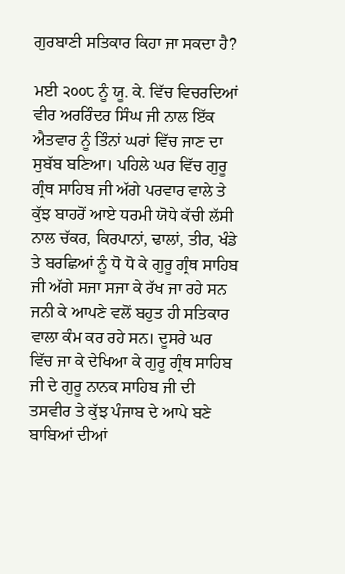ਗੁਰਬਾਣੀ ਸਤਿਕਾਰ ਕਿਹਾ ਜਾ ਸਕਦਾ ਹੈ?

ਮਈ ੨੦੦੮ ਨੂੰ ਯੂ. ਕੇ. ਵਿੱਚ ਵਿਚਰਦਿਆਂ ਵੀਰ ਅਰਰਿੰਦਰ ਸਿੰਘ ਜੀ ਨਾਲ ਇੱਕ ਐਤਵਾਰ ਨੂੰ ਤਿੰਨਾਂ ਘਰਾਂ ਵਿੱਚ ਜਾਣ ਦਾ ਸੁਬੱਬ ਬਣਿਆ। ਪਹਿਲੇ ਘਰ ਵਿੱਚ ਗੁਰੂ ਗ੍ਰੰਥ ਸਾਹਿਬ ਜੀ ਅੱਗੇ ਪਰਵਾਰ ਵਾਲੇ ਤੇ ਕੁੱਝ ਬਾਹਰੋਂ ਆਏ ਧਰਮੀ ਯੋਧੇ ਕੱਚੀ ਲੱਸੀ ਨਾਲ ਚੱਕਰ, ਕਿਰਪਾਨਾਂ, ਢਾਲਾਂ, ਤੀਰ, ਖੰਡੇ ਤੇ ਬਰਛਿਆਂ ਨੂੰ ਧੋ ਧੋ ਕੇ ਗੁਰੂ ਗ੍ਰੰਥ ਸਾਹਿਬ ਜੀ ਅੱਗੇ ਸਜਾ ਸਜਾ ਕੇ ਰੱਖ ਜਾ ਰਹੇ ਸਨ ਜਨੀ ਕੇ ਆਪਣੇ ਵਲੋਂ ਬਹੁਤ ਹੀ ਸਤਿਕਾਰ ਵਾਲਾ ਕੰਮ ਕਰ ਰਹੇ ਸਨ। ਦੂਸਰੇ ਘਰ ਵਿੱਚ ਜਾ ਕੇ ਦੇਖਿਆ ਕੇ ਗੁਰੂ ਗ੍ਰੰਥ ਸਾਹਿਬ ਜੀ ਦੇ ਗੁਰੂ ਨਾਨਕ ਸਾਹਿਬ ਜੀ ਦੀ ਤਸਵੀਰ ਤੇ ਕੁੱਝ ਪੰਜਾਬ ਦੇ ਆਪੇ ਬਣੇ ਬਾਬਿਆਂ ਦੀਆਂ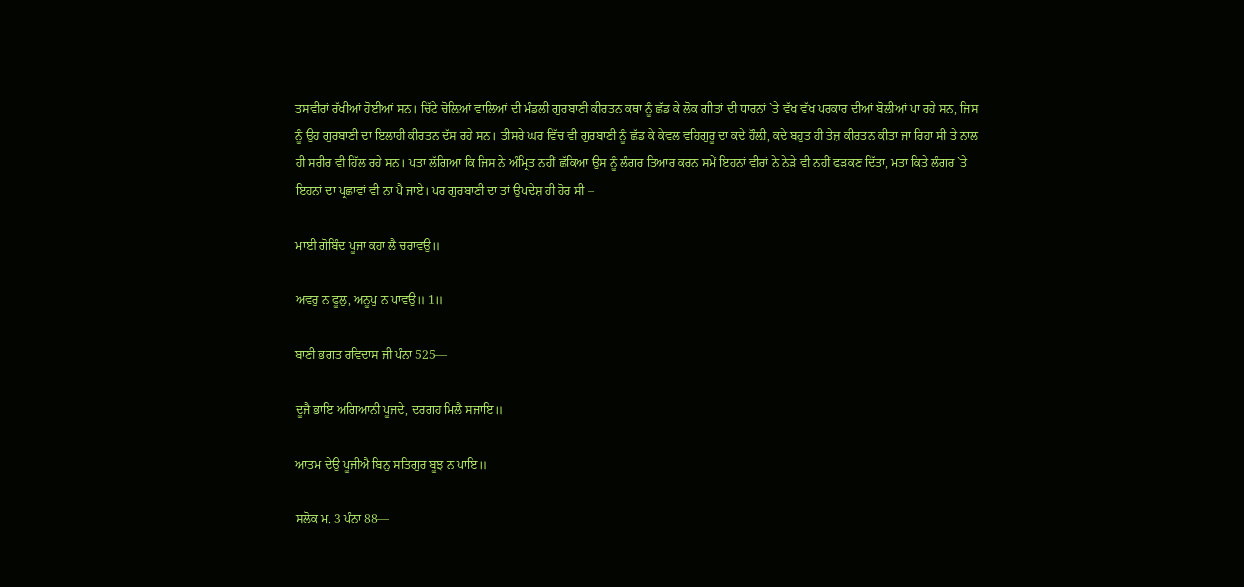ਤਸਵੀਰਾਂ ਰੱਖੀਆਂ ਹੋਈਆਂ ਸਨ। ਚਿੱਟੇ ਚੋਲ਼ਿਆਂ ਵਾਲਿਆਂ ਦੀ ਮੰਡਲੀ ਗੁਰਬਾਣੀ ਕੀਰਤਨ ਕਥਾ ਨੂੰ ਛੱਡ ਕੇ ਲੋਕ ਗੀਤਾਂ ਦੀ ਧਾਰਨਾਂ `ਤੇ ਵੱਖ ਵੱਖ ਪਰਕਾਰ ਦੀਆਂ ਬੋਲੀਆਂ ਪਾ ਰਹੇ ਸਨ, ਜਿਸ ਨੂੰ ਉਹ ਗੁਰਬਾਣੀ ਦਾ ਇਲਾਹੀ ਕੀਰਤਨ ਦੱਸ ਰਹੇ ਸਨ। ਤੀਸਰੇ ਘਰ ਵਿੱਚ ਵੀ ਗੁਰਬਾਣੀ ਨੂੰ ਛੱਡ ਕੇ ਕੇਵਲ ਵਹਿਗੁਰੂ ਦਾ ਕਦੇ ਹੌਲ਼ੀ, ਕਦੇ ਬਹੁਤ ਹੀ ਤੇਜ਼ ਕੀਰਤਨ ਕੀਤਾ ਜਾ ਰਿਹਾ ਸੀ ਤੇ ਨਾਲ ਹੀ ਸਰੀਰ ਵੀ ਹਿੱਲ ਰਹੇ ਸਨ। ਪਤਾ ਲੱਗਿਆ ਕਿ ਜਿਸ ਨੇ ਅੰਮ੍ਰਿਤ ਨਹੀਂ ਛੱਕਿਆ ਉਸ ਨੂੰ ਲੰਗਰ ਤਿਆਰ ਕਰਨ ਸਮੇਂ ਇਹਨਾਂ ਵੀਰਾਂ ਨੇ ਨੇੜੇ ਵੀ ਨਹੀਂ ਫੜਕਣ ਦਿੱਤਾ, ਮਤਾ ਕਿਤੇ ਲੰਗਰ `ਤੇ ਇਹਨਾਂ ਦਾ ਪ੍ਰਛਾਵਾਂ ਵੀ ਨਾ ਪੈ ਜਾਏ। ਪਰ ਗੁਰਬਾਣੀ ਦਾ ਤਾਂ ਉਪਦੇਸ਼ ਹੀ ਹੋਰ ਸੀ –

ਮਾਈ ਗੋਬਿੰਦ ਪੂਜਾ ਕਹਾ ਲੈ ਚਰਾਵਉ॥

ਅਵਰੁ ਨ ਫੂਲੁ, ਅਨੂਪੁ ਨ ਪਾਵਉ॥ 1॥

ਬਾਣੀ ਭਗਤ ਰਵਿਦਾਸ ਜੀ ਪੰਨਾ 525—

ਦੂਜੈ ਭਾਇ ਅਗਿਆਨੀ ਪੂਜਦੇ, ਦਰਗਹ ਮਿਲੈ ਸਜਾਇ॥

ਆਤਮ ਦੇਉ ਪੂਜੀਐ ਬਿਨੁ ਸਤਿਗੁਰ ਬੂਝ ਨ ਪਾਇ॥

ਸਲੋਕ ਮ. 3 ਪੰਨਾ 88—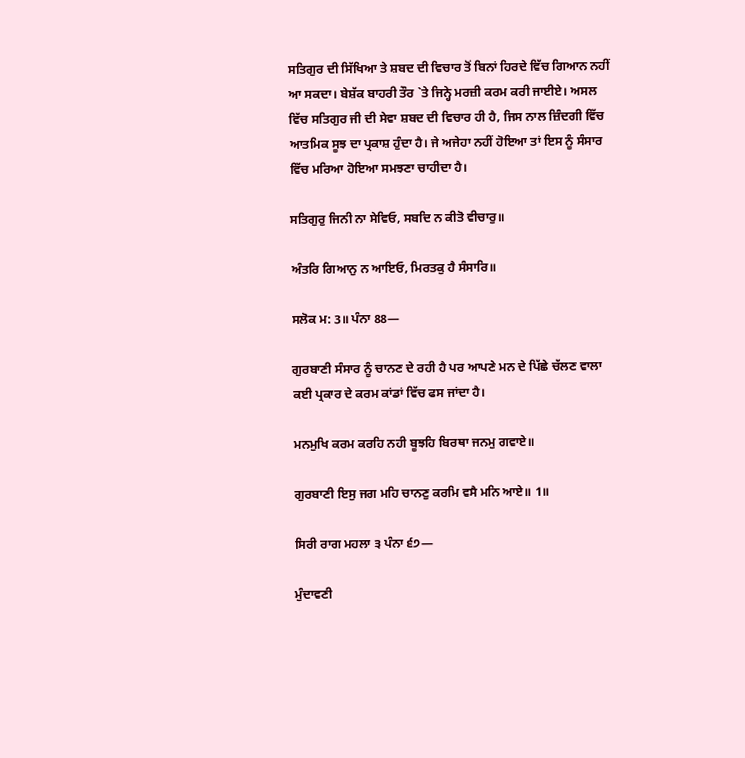ਸਤਿਗੁਰ ਦੀ ਸਿੱਖਿਆ ਤੇ ਸ਼ਬਦ ਦੀ ਵਿਚਾਰ ਤੋਂ ਬਿਨਾਂ ਹਿਰਦੇ ਵਿੱਚ ਗਿਆਨ ਨਹੀਂ ਆ ਸਕਦਾ। ਬੇਸ਼ੱਕ ਬਾਹਰੀ ਤੌਰ `ਤੇ ਜਿਨ੍ਹੇ ਮਰਜ਼ੀ ਕਰਮ ਕਰੀ ਜਾਈਏ। ਅਸਲ ਵਿੱਚ ਸਤਿਗੁਰ ਜੀ ਦੀ ਸੇਵਾ ਸ਼ਬਦ ਦੀ ਵਿਚਾਰ ਹੀ ਹੈ, ਜਿਸ ਨਾਲ ਜ਼ਿੰਦਗੀ ਵਿੱਚ ਆਤਮਿਕ ਸੂਝ ਦਾ ਪ੍ਰਕਾਸ਼ ਹੁੰਦਾ ਹੈ। ਜੇ ਅਜੇਹਾ ਨਹੀਂ ਹੋਇਆ ਤਾਂ ਇਸ ਨੂੰ ਸੰਸਾਰ ਵਿੱਚ ਮਰਿਆ ਹੋਇਆ ਸਮਝਣਾ ਚਾਹੀਦਾ ਹੈ।

ਸਤਿਗੁਰੁ ਜਿਨੀ ਨਾ ਸੇਵਿਓ, ਸਬਦਿ ਨ ਕੀਤੋ ਵੀਚਾਰੁ॥

ਅੰਤਰਿ ਗਿਆਨੁ ਨ ਆਇਓ, ਮਿਰਤਕੁ ਹੈ ਸੰਸਾਰਿ॥

ਸਲੋਕ ਮ: 3॥ ਪੰਨਾ 88—

ਗੁਰਬਾਣੀ ਸੰਸਾਰ ਨੂੰ ਚਾਨਣ ਦੇ ਰਹੀ ਹੈ ਪਰ ਆਪਣੇ ਮਨ ਦੇ ਪਿੱਛੇ ਚੱਲਣ ਵਾਲਾ ਕਈ ਪ੍ਰਕਾਰ ਦੇ ਕਰਮ ਕਾਂਡਾਂ ਵਿੱਚ ਫਸ ਜਾਂਦਾ ਹੈ।

ਮਨਮੁਖਿ ਕਰਮ ਕਰਹਿ ਨਹੀ ਬੂਝਹਿ ਬਿਰਥਾ ਜਨਮੁ ਗਵਾਏ॥

ਗੁਰਬਾਣੀ ਇਸੁ ਜਗ ਮਹਿ ਚਾਨਣੁ ਕਰਮਿ ਵਸੈ ਮਨਿ ਆਏ॥ 1॥

ਸਿਰੀ ਰਾਗ ਮਹਲਾ ੩ ਪੰਨਾ ੬੭—

ਮੁੰਦਾਵਣੀ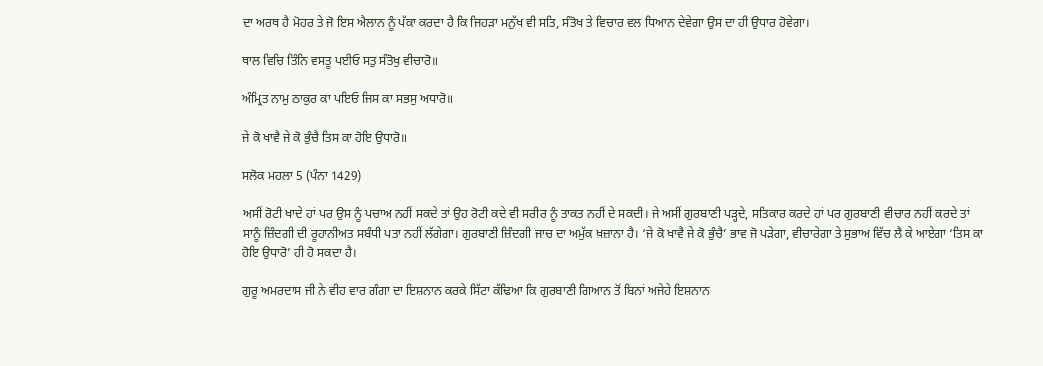ਦਾ ਅਰਥ ਹੈ ਮੋਹਰ ਤੇ ਜੋ ਇਸ ਐਲਾਨ ਨੂੰ ਪੱਕਾ ਕਰਦਾ ਹੈ ਕਿ ਜਿਹੜਾ ਮਨੁੱਖ ਵੀ ਸਤਿ, ਸੰਤੋਖ ਤੇ ਵਿਚਾਰ ਵਲ ਧਿਆਨ ਦੇਵੇਗਾ ਉਸ ਦਾ ਹੀ ਉਧਾਰ ਹੋਵੇਗਾ।

ਥਾਲ ਵਿਚਿ ਤਿੰਨਿ ਵਸਤੂ ਪਈਓ ਸਤੁ ਸੰਤੋਖੁ ਵੀਚਾਰੋ॥

ਅੰਮ੍ਰਿਤ ਨਾਮੁ ਠਾਕੁਰ ਕਾ ਪਇਓ ਜਿਸ ਕਾ ਸਭਸੁ ਅਧਾਰੋ॥

ਜੇ ਕੋ ਖਾਵੈ ਜੇ ਕੋ ਭੁੰਚੈ ਤਿਸ ਕਾ ਹੋਇ ਉਧਾਰੋ॥

ਸਲੋਕ ਮਹਲਾ 5 (ਪੰਨਾ 1429)

ਅਸੀਂ ਰੋਟੀ ਖਾਦੇ ਹਾਂ ਪਰ ਉਸ ਨੂੰ ਪਚਾਅ ਨਹੀਂ ਸਕਦੇ ਤਾਂ ਉਹ ਰੋਟੀ ਕਦੇ ਵੀ ਸਰੀਰ ਨੂੰ ਤਾਕਤ ਨਹੀਂ ਦੇ ਸਕਦੀ। ਜੇ ਅਸੀਂ ਗੁਰਬਾਣੀ ਪੜ੍ਹਦੇ, ਸਤਿਕਾਰ ਕਰਦੇ ਹਾਂ ਪਰ ਗੁਰਬਾਣੀ ਵੀਚਾਰ ਨਹੀਂ ਕਰਦੇ ਤਾਂ ਸਾਨੂੰ ਜ਼ਿੰਦਗੀ ਦੀ ਰੂਹਾਨੀਅਤ ਸਬੰਧੀ ਪਤਾ ਨਹੀਂ ਲੱਗੇਗਾ। ਗੁਰਬਾਣੀ ਜ਼ਿੰਦਗੀ ਜਾਚ ਦਾ ਅਮੁੱਕ ਖ਼ਜ਼ਾਨਾ ਹੈ। ‘ਜੇ ਕੋ ਖਾਵੈ ਜੇ ਕੋ ਭੁੰਚੈ’ ਭਾਵ ਜੋ ਪੜੇਗਾ, ਵੀਚਾਰੇਗਾ ਤੇ ਸੁਭਾਅ ਵਿੱਚ ਲੈ ਕੇ ਆਏਗਾ ‘ਤਿਸ ਕਾ ਹੋਇ ਉਧਾਰੋ’ ਹੀ ਹੋ ਸਕਦਾ ਹੈ।

ਗੁਰੂ ਅਮਰਦਾਸ ਜੀ ਨੇ ਵੀਹ ਵਾਰ ਗੰਗਾ ਦਾ ਇਸ਼ਨਾਨ ਕਰਕੇ ਸਿੱਟਾ ਕੱਢਿਆ ਕਿ ਗੁਰਬਾਣੀ ਗਿਆਨ ਤੋਂ ਬਿਨਾਂ ਅਜੇਹੇ ਇਸ਼ਨਾਨ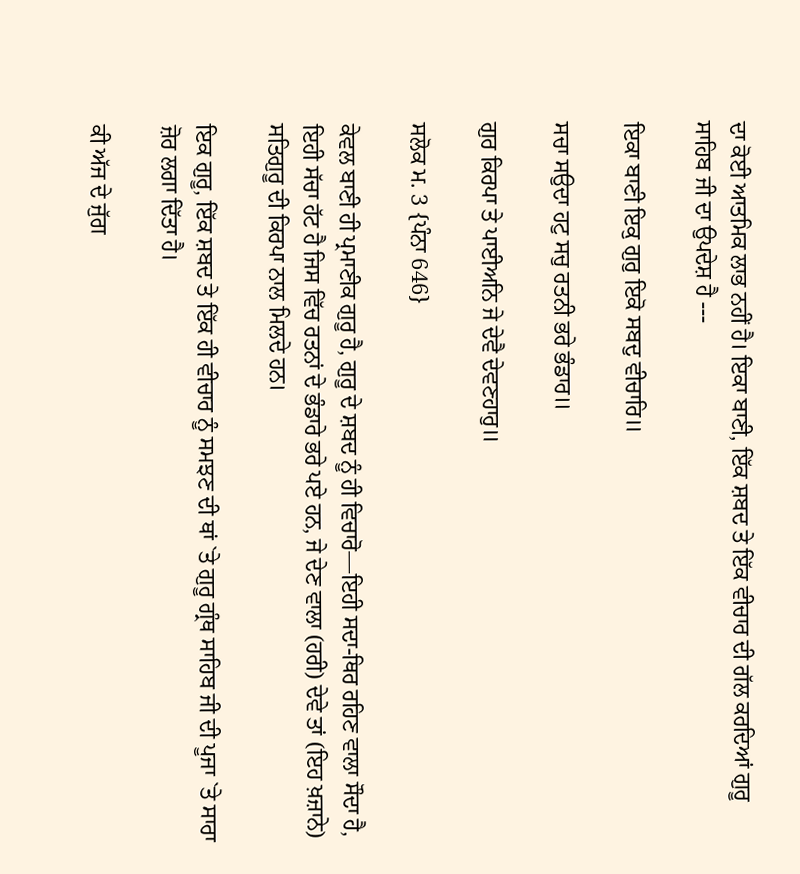ਦਾ ਕੋਈ ਆਤਮਿਕ ਲਾਭ ਨਹੀਂ ਹੈ। ਇਕਾ ਬਾਣੀ, ਇੱਕ ਸ਼ਬਦ ਤੇ ਇੱਕ ਵੀਚਾਰ ਦੀ ਗੱਲ ਕਰਦਿਆਂ ਗੁਰੂ ਸਾਹਿਬ ਜੀ ਦਾ ਉਪਦੇਸ਼ ਹੈ ---

ਇਕਾ ਬਾਣੀ ਇਕੁ ਗੁਰੁ ਇਕੋ ਸਬਦੁ ਵੀਚਾਰਿ॥

ਸਚਾ ਸਉਦਾ ਹਟੁ ਸਚੁ ਰਤਨੀ ਭਰੇ ਭੰਡਾਰ॥

ਗੁਰ ਕਿਰਪਾ ਤੇ ਪਾਈਅਨਿ ਜੇ ਦੇਵੈ ਦੇਵਣਹਾਰੁ॥

ਸਲੋਕ ਮ. 3 {ਪੰਨਾ 646}

ਕੇਵਲ ਬਾਣੀ ਹੀ ਪ੍ਰਮਾਣੀਕ ਗੁਰੂ ਹੈ, ਗੁਰੂ ਦੇ ਸ਼ਬਦ ਨੂੰ ਹੀ ਵਿਚਾਰੋ—ਇਹੀ ਸਦਾ-ਥਿਰ ਰਹਿਣ ਵਾਲਾ ਸੌਦਾ ਹੈ, ਇਹੀ ਸੱਚਾ ਹੱਟ ਹੈ ਜਿਸ ਵਿੱਚ ਰਤਨਾਂ ਦੇ ਭੰਡਾਰੇ ਭਰੇ ਪਏ ਹਨ, ਜੇ ਦੇਣ ਵਾਲਾ (ਹਰੀ) ਦੇਵੇ ਤਾਂ (ਇਹ ਖ਼ਜ਼ਾਨੇ) ਸਤਿਗੁਰੂ ਦੀ ਕਿਰਪਾ ਨਾਲ ਮਿਲਦੇ ਹਨ।

ਇਕ ਗੁਰੂ, ਇੱਕ ਸ਼ਬਦ ਤੇ ਇੱਕ ਹੀ ਵੀਚਾਰ ਨੂੰ ਸਮਝਣ ਦੀ ਥਾਂ `ਤੇ ਗੁਰੂ ਗ੍ਰੰਥ ਸਾਹਿਬ ਜੀ ਦੀ ਪੂਜਾ `ਤੇ ਸਾਰਾ ਜ਼ੋਰ ਲਗਾ ਦਿੱਤਾ ਹੈ।

ਕੀ ਅੱਜ ਦੇ ਜੁੱਗ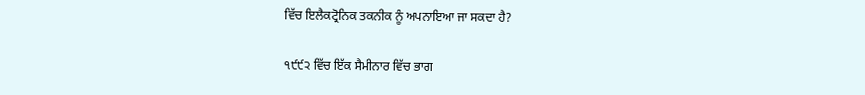ਵਿੱਚ ਇਲੈਕਟ੍ਰੋਨਿਕ ਤਕਨੀਕ ਨੂੰ ਅਪਨਾਇਆ ਜਾ ਸਕਦਾ ਹੈ?

੧੯੯੨ ਵਿੱਚ ਇੱਕ ਸੈਮੀਨਾਰ ਵਿੱਚ ਭਾਗ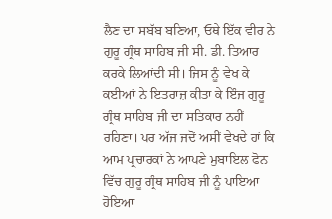ਲੈਣ ਦਾ ਸਬੱਬ ਬਣਿਆ, ਓਥੇ ਇੱਕ ਵੀਰ ਨੇ ਗੁਰੂ ਗ੍ਰੰਥ ਸਾਹਿਬ ਜੀ ਸੀ. ਡੀ. ਤਿਆਰ ਕਰਕੇ ਲਿਆਂਦੀ ਸੀ। ਜਿਸ ਨੂੰ ਵੇਖ ਕੇ ਕਈਆਂ ਨੇ ਇਤਰਾਜ਼ ਕੀਤਾ ਕੇ ਇੰਜ ਗੁਰੂ ਗ੍ਰੰਥ ਸਾਹਿਬ ਜੀ ਦਾ ਸਤਿਕਾਰ ਨਹੀਂ ਰਹਿਣਾ। ਪਰ ਅੱਜ ਜਦੋਂ ਅਸੀਂ ਵੇਖਦੇ ਹਾਂ ਕਿ ਆਮ ਪ੍ਰਚਾਰਕਾਂ ਨੇ ਆਪਣੇ ਮੁਬਾਇਲ ਫੋਨ ਵਿੱਚ ਗੁਰੂ ਗ੍ਰੰਥ ਸਾਹਿਬ ਜੀ ਨੂੰ ਪਾਇਆ ਹੋਇਆ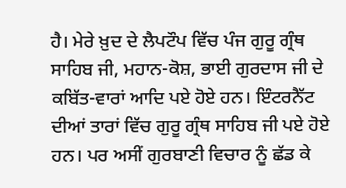ਹੈ। ਮੇਰੇ ਖ਼ੁਦ ਦੇ ਲੈਪਟੌਪ ਵਿੱਚ ਪੰਜ ਗੁਰੂ ਗ੍ਰੰਥ ਸਾਹਿਬ ਜੀ, ਮਹਾਨ-ਕੋਸ਼, ਭਾਈ ਗੁਰਦਾਸ ਜੀ ਦੇ ਕਬਿੱਤ-ਵਾਰਾਂ ਆਦਿ ਪਏ ਹੋਏ ਹਨ। ਇੰਟਰਨੈੱਟ ਦੀਆਂ ਤਾਰਾਂ ਵਿੱਚ ਗੁਰੂ ਗ੍ਰੰਥ ਸਾਹਿਬ ਜੀ ਪਏ ਹੋਏ ਹਨ। ਪਰ ਅਸੀਂ ਗੁਰਬਾਣੀ ਵਿਚਾਰ ਨੂੰ ਛੱਡ ਕੇ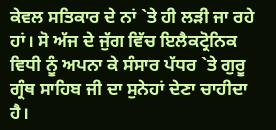ਕੇਵਲ ਸਤਿਕਾਰ ਦੇ ਨਾਂ `ਤੇ ਹੀ ਲੜੀ ਜਾ ਰਹੇ ਹਾਂ। ਸੋ ਅੱਜ ਦੇ ਜੁੱਗ ਵਿੱਚ ਇਲੈਕਟ੍ਰੋਨਿਕ ਵਿਧੀ ਨੂੰ ਅਪਨਾ ਕੇ ਸੰਸਾਰ ਪੱਧਰ `ਤੇ ਗੁਰੂ ਗ੍ਰੰਥ ਸਾਹਿਬ ਜੀ ਦਾ ਸੁਨੇਹਾਂ ਦੇਣਾ ਚਾਹੀਦਾ ਹੈ।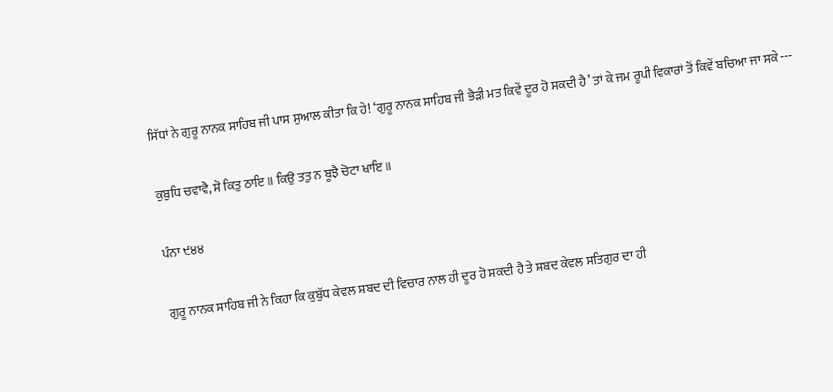ਸਿੱਧਾਂ ਨੇ ਗੁਰੂ ਨਾਨਕ ਸਾਹਿਬ ਜੀ ਪਾਸ ਸੁਆਲ ਕੀਤਾ ਕਿ ਹੇ! ‘ਗੁਰੂ ਨਾਨਕ ਸਾਹਿਬ ਜੀ ਭੈੜੀ ਮਤ ਕਿਵੇਂ ਦੂਰ ਹੋ ਸਕਦੀ ਹੈ’ ਤਾਂ ਕੇ ਜਮ ਰੂਪੀ ਵਿਕਾਰਾਂ ਤੋਂ ਕਿਵੇਂ ਬਚਿਆ ਜਾ ਸਕੇ ---

ਕੁਬੁਧਿ ਚਵਾਵੈ, ਸੋ ਕਿਤੁ ਠਾਇ॥ ਕਿਉ ਤਤੁ ਨ ਬੂਝੈ ਚੋਟਾ ਖਾਇ॥

ਪੰਨਾ ੯੪੪

ਗੁਰੂ ਨਾਨਕ ਸਾਹਿਬ ਜੀ ਨੇ ਕਿਹਾ ਕਿ ਕੁਬੁੱਧ ਕੇਵਲ ਸ਼ਬਦ ਦੀ ਵਿਚਾਰ ਨਾਲ ਹੀ ਦੂਰ ਹੋ ਸਕਦੀ ਹੈ ਤੇ ਸ਼ਬਦ ਕੇਵਲ ਸਤਿਗੁਰ ਦਾ ਹੀ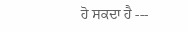ਹੋ ਸਕਦਾ ਹੈ ---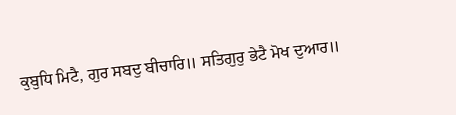ਕੁਬੁਧਿ ਮਿਟੈ, ਗੁਰ ਸਬਦੁ ਬੀਚਾਰਿ॥ ਸਤਿਗੁਰੁ ਭੇਟੈ ਮੋਖ ਦੁਆਰ॥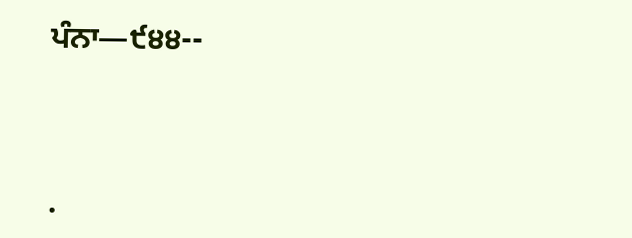ਪੰਨਾ—੯੪੪--




.